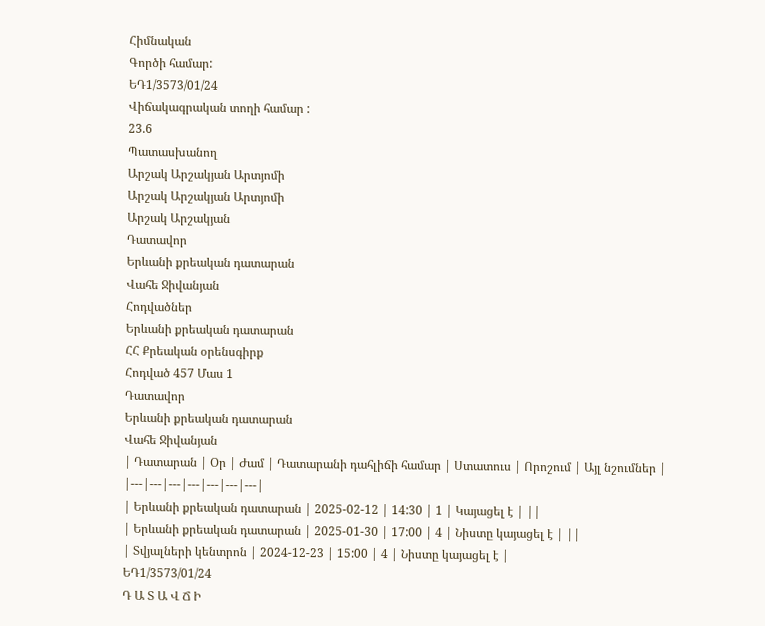Հիմնական
Գործի համար:
ԵԴ1/3573/01/24
Վիճակագրական տողի համար :
23.6
Պատասխանող
Արշակ Արշակյան Արտյոմի
Արշակ Արշակյան Արտյոմի
Արշակ Արշակյան
Դատավոր
Երևանի քրեական դատարան
Վահե Ջիվանյան
Հոդվածներ
Երևանի քրեական դատարան
ՀՀ Քրեական օրենսգիրք
Հոդված 457 Մաս 1
Դատավոր
Երևանի քրեական դատարան
Վահե Ջիվանյան
| Դատարան | Օր | Ժամ | Դատարանի դահլիճի համար | Ստատուս | Որոշում | Այլ նշումներ |
|---|---|---|---|---|---|---|
| Երևանի քրեական դատարան | 2025-02-12 | 14:30 | 1 | Կայացել է | ||
| Երևանի քրեական դատարան | 2025-01-30 | 17:00 | 4 | Նիստը կայացել է | ||
| Տվյալների կենտրոն | 2024-12-23 | 15:00 | 4 | Նիստը կայացել է |
ԵԴ1/3573/01/24
Դ Ա Տ Ա Վ Ճ Ի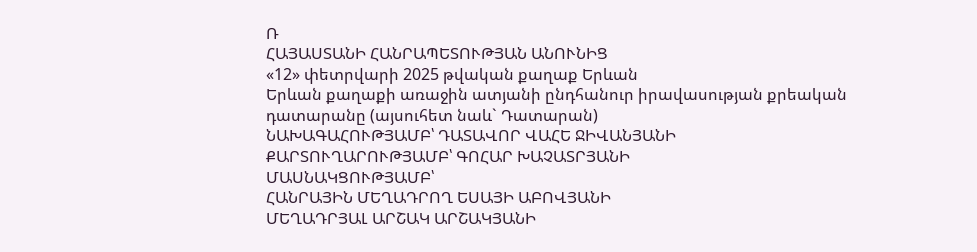Ռ
ՀԱՅԱՍՏԱՆԻ ՀԱՆՐԱՊԵՏՈՒԹՅԱՆ ԱՆՈՒՆԻՑ
«12» փետրվարի 2025 թվական քաղաք Երևան
Երևան քաղաքի առաջին ատյանի ընդհանուր իրավասության քրեական դատարանը (այսուհետ նաև` Դատարան)
ՆԱԽԱԳԱՀՈՒԹՅԱՄԲ՝ ԴԱՏԱՎՈՐ ՎԱՀԵ ՋԻՎԱՆՅԱՆԻ
ՔԱՐՏՈՒՂԱՐՈՒԹՅԱՄԲ՝ ԳՈՀԱՐ ԽԱՉԱՏՐՅԱՆԻ
ՄԱՍՆԱԿՑՈՒԹՅԱՄԲ՝
ՀԱՆՐԱՅԻՆ ՄԵՂԱԴՐՈՂ ԵՍԱՅԻ ԱԲՈՎՅԱՆԻ
ՄԵՂԱԴՐՅԱԼ ԱՐՇԱԿ ԱՐՇԱԿՅԱՆԻ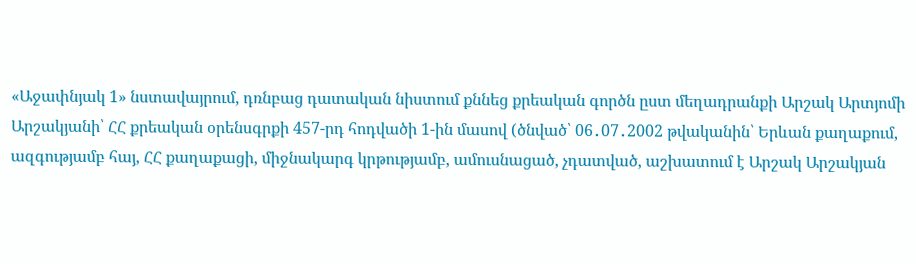«Աջափնյակ 1» նստավայրում, դռնբաց դատական նիստում քննեց քրեական գործն ըստ մեղադրանքի Արշակ Արտյոմի Արշակյանի՝ ՀՀ քրեական օրենսգրքի 457-րդ հոդվածի 1-ին մասով (ծնված՝ 06․07․2002 թվականին՝ Երևան քաղաքում, ազգությամբ հայ, ՀՀ քաղաքացի, միջնակարգ կրթությամբ, ամուսնացած, չդատված, աշխատում է Արշակ Արշակյան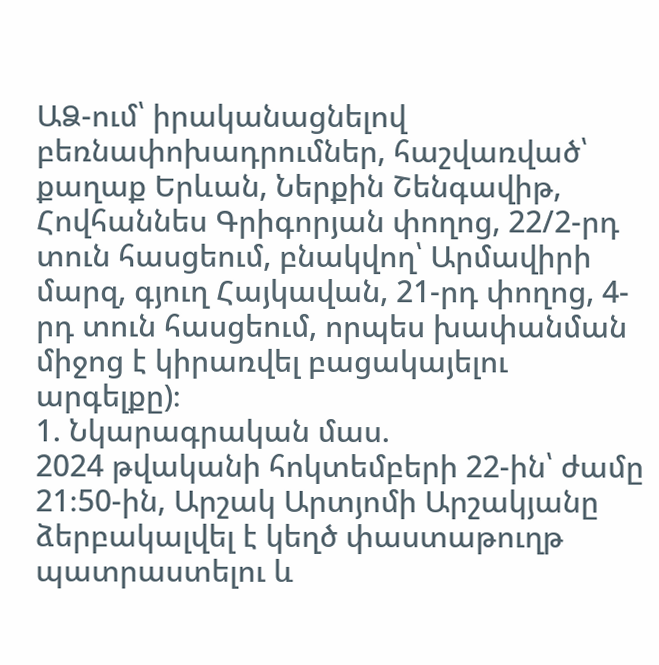ԱՁ-ում՝ իրականացնելով բեռնափոխադրումներ, հաշվառված՝ քաղաք Երևան, Ներքին Շենգավիթ, Հովհաննես Գրիգորյան փողոց, 22/2-րդ տուն հասցեում, բնակվող՝ Արմավիրի մարզ, գյուղ Հայկավան, 21-րդ փողոց, 4-րդ տուն հասցեում, որպես խափանման միջոց է կիրառվել բացակայելու արգելքը)։
1. Նկարագրական մաս.
2024 թվականի հոկտեմբերի 22-ին՝ ժամը 21։50-ին, Արշակ Արտյոմի Արշակյանը ձերբակալվել է կեղծ փաստաթուղթ պատրաստելու և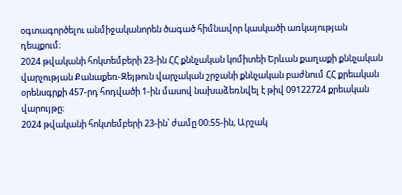օգտագործելու անմիջականորեն ծագած հիմնավոր կասկածի առկայության դեպքում։
2024 թվականի հոկտեմբերի 23-ին ՀՀ քննչական կոմիտեի Երևան քաղաքի քննչական վարչության Քանաքեռ-Զեյթուն վարչական շրջանի քննչական բաժնում ՀՀ քրեական օրենսգրքի 457-րդ հոդվածի 1-ին մասով նախաձեռնվել է թիվ 09122724 քրեական վարույթը։
2024 թվականի հոկտեմբերի 23-ին՝ ժամը 00։55-ին, Արշակ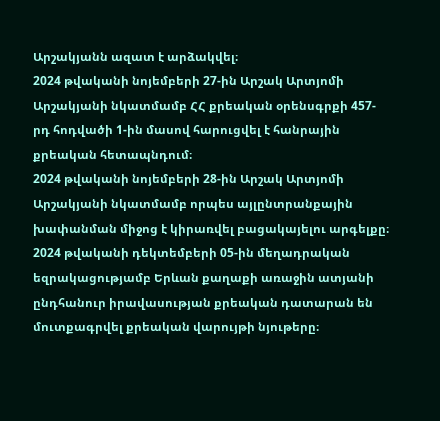Արշակյանն ազատ է արձակվել։
2024 թվականի նոյեմբերի 27-ին Արշակ Արտյոմի Արշակյանի նկատմամբ ՀՀ քրեական օրենսգրքի 457-րդ հոդվածի 1-ին մասով հարուցվել է հանրային քրեական հետապնդում։
2024 թվականի նոյեմբերի 28-ին Արշակ Արտյոմի Արշակյանի նկատմամբ որպես այլընտրանքային խափանման միջոց է կիրառվել բացակայելու արգելքը։
2024 թվականի դեկտեմբերի 05-ին մեղադրական եզրակացությամբ Երևան քաղաքի առաջին ատյանի ընդհանուր իրավասության քրեական դատարան են մուտքագրվել քրեական վարույթի նյութերը։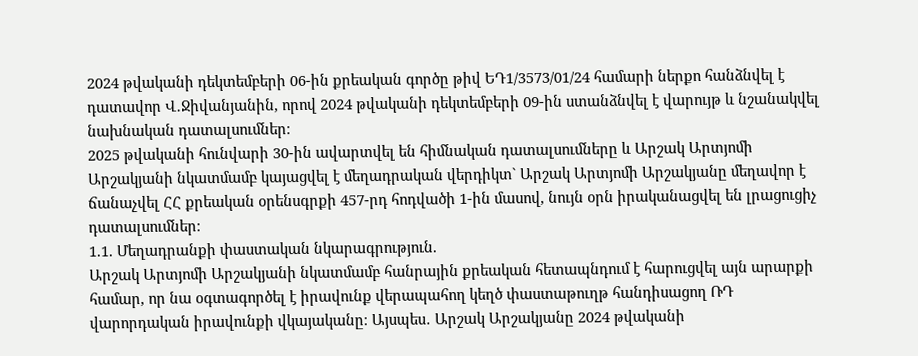2024 թվականի դեկտեմբերի 06-ին քրեական գործը թիվ ԵԴ1/3573/01/24 համարի ներքո հանձնվել է դատավոր Վ․Ջիվանյանին, որով 2024 թվականի դեկտեմբերի 09-ին ստանձնվել է վարույթ և նշանակվել նախնական դատալսումներ։
2025 թվականի հունվարի 30-ին ավարտվել են հիմնական դատալսումները և Արշակ Արտյոմի Արշակյանի նկատմամբ կայացվել է մեղադրական վերդիկտ` Արշակ Արտյոմի Արշակյանը մեղավոր է ճանաչվել ՀՀ քրեական օրենսգրքի 457-րդ հոդվածի 1-ին մասով, նույն օրն իրականացվել են լրացուցիչ դատալսումներ։
1.1. Մեղադրանքի փաստական նկարագրություն.
Արշակ Արտյոմի Արշակյանի նկատմամբ հանրային քրեական հետապնդում է հարուցվել այն արարքի համար, որ նա օգտագործել է իրավունք վերապահող կեղծ փաստաթուղթ հանդիսացող ՌԴ վարորդական իրավունքի վկայականը։ Այսպես․ Արշակ Արշակյանը 2024 թվականի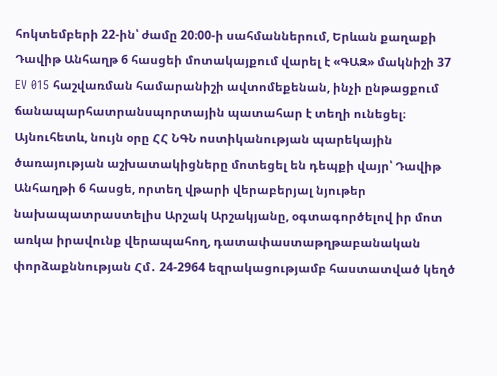հոկտեմբերի 22-ին՝ ժամը 20։00-ի սահմաններում, Երևան քաղաքի Դավիթ Անհաղթ 6 հասցեի մոտակայքում վարել է «ԳԱԶ» մակնիշի 37 EV 015 հաշվառման համարանիշի ավտոմեքենան, ինչի ընթացքում ճանապարհատրանսպորտային պատահար է տեղի ունեցել։ Այնուհետև, նույն օրը ՀՀ ՆԳՆ ոստիկանության պարեկային ծառայության աշխատակիցները մոտեցել են դեպքի վայր՝ Դավիթ Անհաղթի 6 հասցե, որտեղ վթարի վերաբերյալ նյութեր նախապատրաստելիս Արշակ Արշակյանը, օգտագործելով իր մոտ առկա իրավունք վերապահող, դատափաստաթղթաբանական փորձաքննության Հմ․ 24-2964 եզրակացությամբ հաստատված կեղծ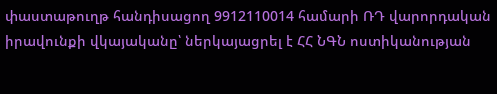փաստաթուղթ հանդիսացող 9912110014 համարի ՌԴ վարորդական իրավունքի վկայականը՝ ներկայացրել է ՀՀ ՆԳՆ ոստիկանության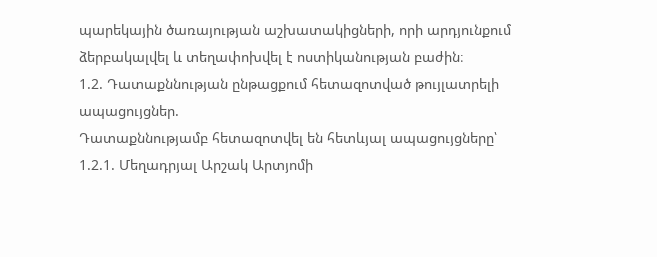պարեկային ծառայության աշխատակիցների, որի արդյունքում ձերբակալվել և տեղափոխվել է ոստիկանության բաժին։
1.2. Դատաքննության ընթացքում հետազոտված թույլատրելի ապացույցներ.
Դատաքննությամբ հետազոտվել են հետևյալ ապացույցները՝
1.2.1. Մեղադրյալ Արշակ Արտյոմի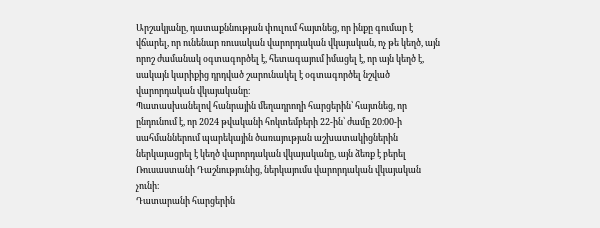Արշակյանը, դատաքննության փուլում հայտնեց, որ ինքը գումար է վճարել, որ ունենար ռուսական վարորդական վկայական, ոչ թե կեղծ, այն որոշ ժամանակ օգտագործել է, հետագայում իմացել է, որ այն կեղծ է, սակայն կարիքից դրդված շարունակել է օգտագործել նշված վարորդական վկայականը։
Պատասխանելով հանրային մեղադրողի հարցերին՝ հայտնեց, որ ընդունում է, որ 2024 թվականի հոկտեմբերի 22-ին՝ ժամը 20։00-ի սահմաններում պարեկային ծառայության աշխատակիցներին ներկայացրել է կեղծ վարորդական վկայականը, այն ձեռք է բերել Ռուսաստանի Դաշնությունից, ներկայումս վարորդական վկայական չունի։
Դատարանի հարցերին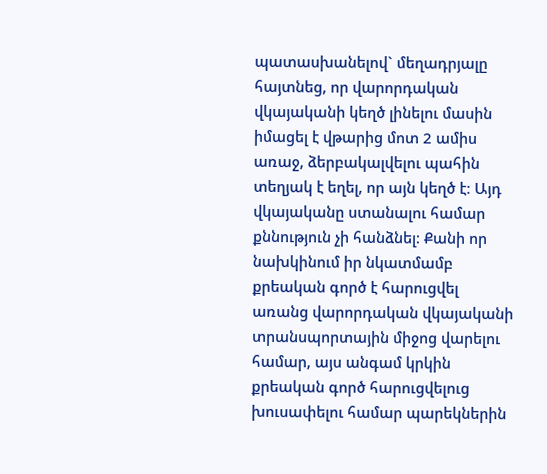պատասխանելով` մեղադրյալը հայտնեց, որ վարորդական վկայականի կեղծ լինելու մասին իմացել է վթարից մոտ 2 ամիս առաջ, ձերբակալվելու պահին տեղյակ է եղել, որ այն կեղծ է։ Այդ վկայականը ստանալու համար քննություն չի հանձնել։ Քանի որ նախկինում իր նկատմամբ քրեական գործ է հարուցվել առանց վարորդական վկայականի տրանսպորտային միջոց վարելու համար, այս անգամ կրկին քրեական գործ հարուցվելուց խուսափելու համար պարեկներին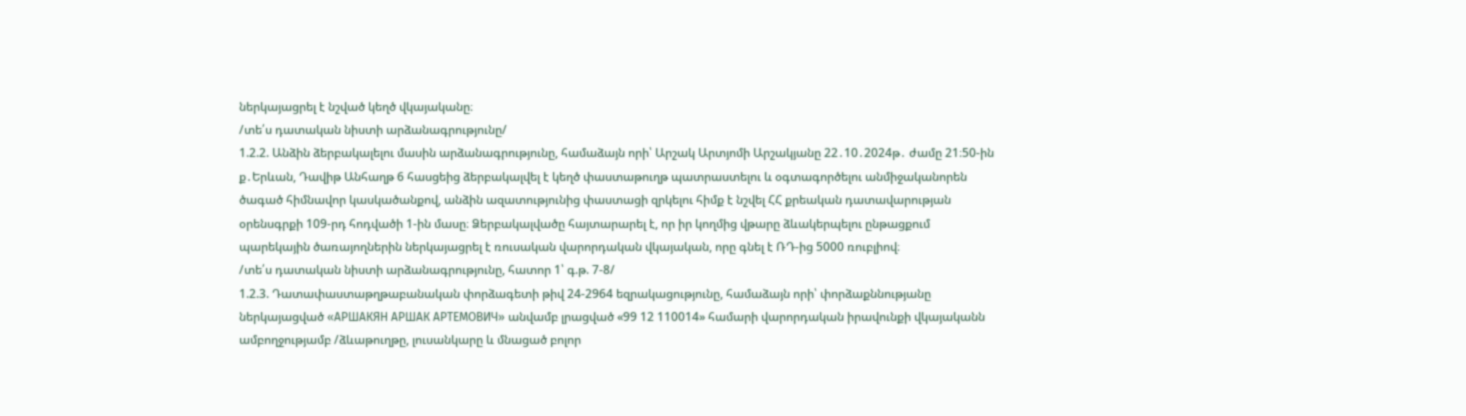ներկայացրել է նշված կեղծ վկայականը։
/տե՛ս դատական նիստի արձանագրությունը/
1.2.2. Անձին ձերբակալելու մասին արձանագրությունը, համաձայն որի՝ Արշակ Արտյոմի Արշակյանը 22․10․2024թ․ ժամը 21։50-ին ք․Երևան, Դավիթ Անհաղթ 6 հասցեից ձերբակալվել է կեղծ փաստաթուղթ պատրաստելու և օգտագործելու անմիջականորեն ծագած հիմնավոր կասկածանքով, անձին ազատությունից փաստացի զրկելու հիմք է նշվել ՀՀ քրեական դատավարության օրենսգրքի 109-րդ հոդվածի 1-ին մասը։ Ձերբակալվածը հայտարարել է, որ իր կողմից վթարը ձևակերպելու ընթացքում պարեկային ծառայողներին ներկայացրել է ռուսական վարորդական վկայական, որը գնել է ՌԴ-ից 5000 ռուբլիով։
/տե՛ս դատական նիստի արձանագրությունը, հատոր 1՝ գ.թ. 7-8/
1.2.3. Դատափաստաթղթաբանական փորձագետի թիվ 24-2964 եզրակացությունը, համաձայն որի՝ փորձաքննությանը ներկայացված «АРШАКЯН АРШАК АРТЕМОВИЧ» անվամբ լրացված «99 12 110014» համարի վարորդական իրավունքի վկայականն ամբողջությամբ /ձևաթուղթը, լուսանկարը և մնացած բոլոր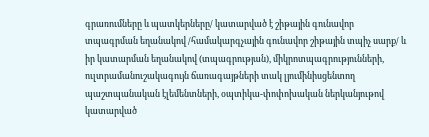գրառումները և պատկերները/ կատարված է շիթային գունավոր տպագրման եղանակով /համակարգչային գունավոր շիթային տպիչ սարք/ և իր կատարման եղանակով (տպագրության), միկրոտպագրությունների, ուլտրամանուշակագույն ճառագայթների տակ լյումինիսցենտող պաշտպանական էլեմենտների, օպտիկա-փոփոխական ներկանյութով կատարված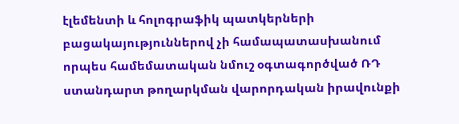էլեմենտի և հոլոգրաֆիկ պատկերների բացակայություններով չի համապատասխանում որպես համեմատական նմուշ օգտագործված ՌԴ ստանդարտ թողարկման վարորդական իրավունքի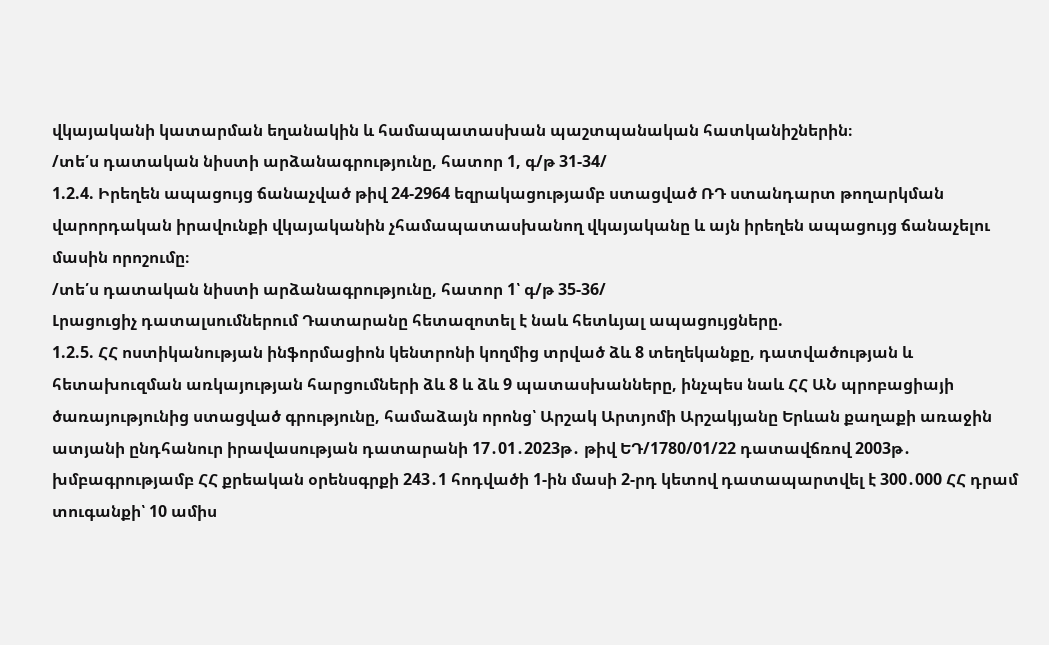վկայականի կատարման եղանակին և համապատասխան պաշտպանական հատկանիշներին։
/տե՛ս դատական նիստի արձանագրությունը, հատոր 1, գ/թ 31-34/
1.2.4. Իրեղեն ապացույց ճանաչված թիվ 24-2964 եզրակացությամբ ստացված ՌԴ ստանդարտ թողարկման վարորդական իրավունքի վկայականին չհամապատասխանող վկայականը և այն իրեղեն ապացույց ճանաչելու մասին որոշումը։
/տե՛ս դատական նիստի արձանագրությունը, հատոր 1՝ գ/թ 35-36/
Լրացուցիչ դատալսումներում Դատարանը հետազոտել է նաև հետևյալ ապացույցները.
1.2.5. ՀՀ ոստիկանության ինֆորմացիոն կենտրոնի կողմից տրված ձև 8 տեղեկանքը, դատվածության և հետախուզման առկայության հարցումների ձև 8 և ձև 9 պատասխանները, ինչպես նաև ՀՀ ԱՆ պրոբացիայի ծառայությունից ստացված գրությունը, համաձայն որոնց՝ Արշակ Արտյոմի Արշակյանը Երևան քաղաքի առաջին ատյանի ընդհանուր իրավասության դատարանի 17․01․2023թ․ թիվ ԵԴ/1780/01/22 դատավճռով 2003թ․ խմբագրությամբ ՀՀ քրեական օրենսգրքի 243․1 հոդվածի 1-ին մասի 2-րդ կետով դատապարտվել է 300․000 ՀՀ դրամ տուգանքի՝ 10 ամիս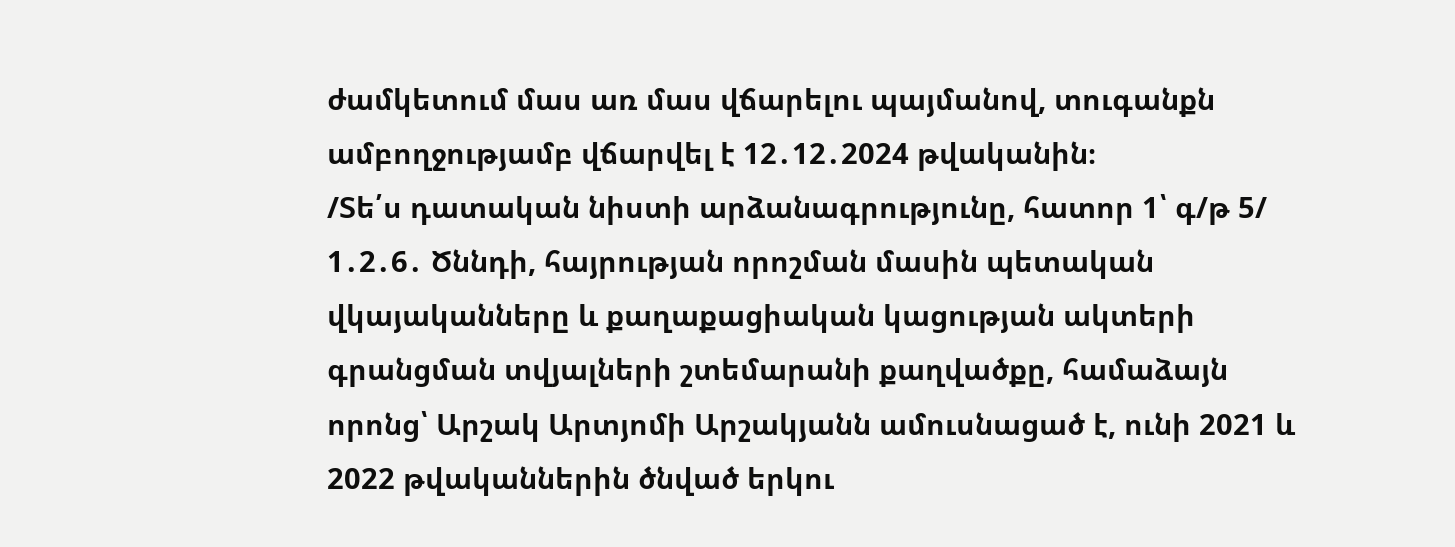ժամկետում մաս առ մաս վճարելու պայմանով, տուգանքն ամբողջությամբ վճարվել է 12․12․2024 թվականին։
/Տե՛ս դատական նիստի արձանագրությունը, հատոր 1՝ գ/թ 5/
1․2․6․ Ծննդի, հայրության որոշման մասին պետական վկայականները և քաղաքացիական կացության ակտերի գրանցման տվյալների շտեմարանի քաղվածքը, համաձայն որոնց՝ Արշակ Արտյոմի Արշակյանն ամուսնացած է, ունի 2021 և 2022 թվականներին ծնված երկու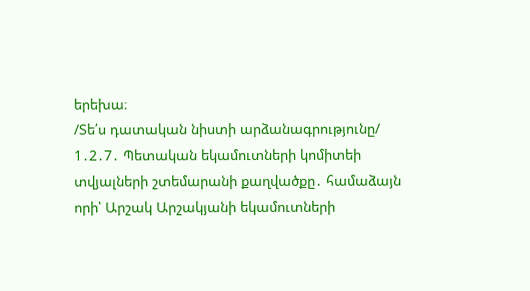երեխա։
/Տե՛ս դատական նիստի արձանագրությունը/
1․2․7․ Պետական եկամուտների կոմիտեի տվյալների շտեմարանի քաղվածքը․ համաձայն որի՝ Արշակ Արշակյանի եկամուտների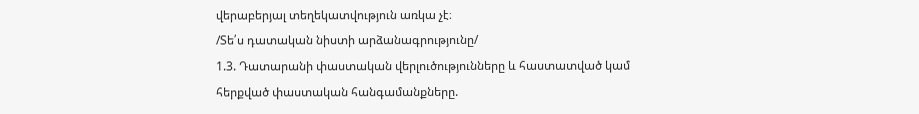վերաբերյալ տեղեկատվություն առկա չէ։
/Տե՛ս դատական նիստի արձանագրությունը/
1.3. Դատարանի փաստական վերլուծությունները և հաստատված կամ հերքված փաստական հանգամանքները.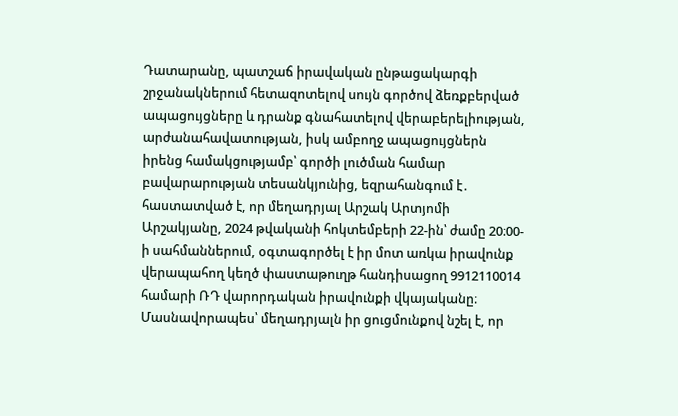Դատարանը, պատշաճ իրավական ընթացակարգի շրջանակներում հետազոտելով սույն գործով ձեռքբերված ապացույցները և դրանք գնահատելով վերաբերելիության, արժանահավատության, իսկ ամբողջ ապացույցներն իրենց համակցությամբ՝ գործի լուծման համար բավարարության տեսանկյունից, եզրահանգում է․ հաստատված է, որ մեղադրյալ Արշակ Արտյոմի Արշակյանը, 2024 թվականի հոկտեմբերի 22-ին՝ ժամը 20։00-ի սահմաններում, օգտագործել է իր մոտ առկա իրավունք վերապահող կեղծ փաստաթուղթ հանդիսացող 9912110014 համարի ՌԴ վարորդական իրավունքի վկայականը։ Մասնավորապես՝ մեղադրյալն իր ցուցմունքով նշել է, որ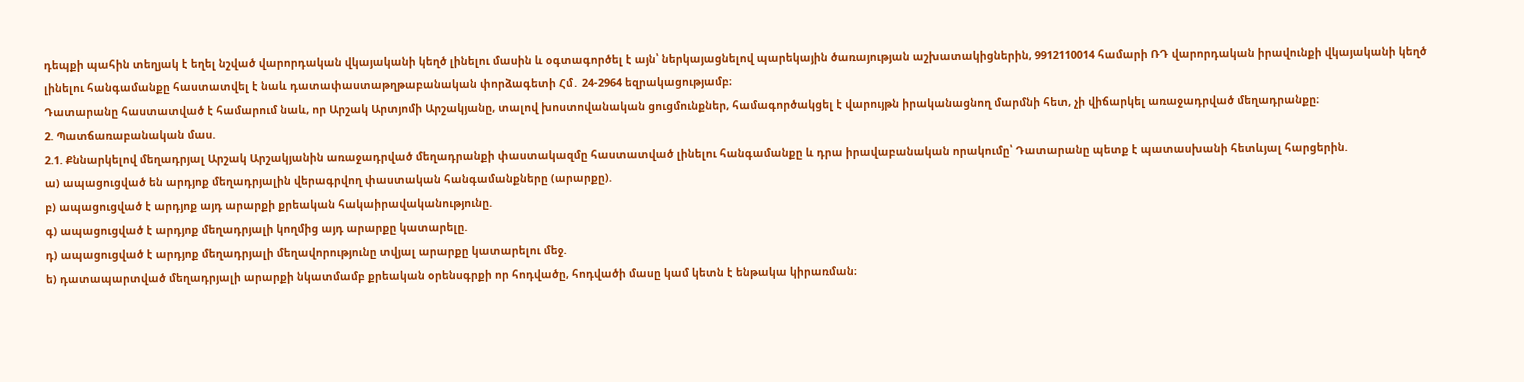դեպքի պահին տեղյակ է եղել նշված վարորդական վկայականի կեղծ լինելու մասին և օգտագործել է այն՝ ներկայացնելով պարեկային ծառայության աշխատակիցներին, 9912110014 համարի ՌԴ վարորդական իրավունքի վկայականի կեղծ լինելու հանգամանքը հաստատվել է նաև դատափաստաթղթաբանական փորձագետի Հմ․ 24-2964 եզրակացությամբ։
Դատարանը հաստատված է համարում նաև, որ Արշակ Արտյոմի Արշակյանը, տալով խոստովանական ցուցմունքներ, համագործակցել է վարույթն իրականացնող մարմնի հետ, չի վիճարկել առաջադրված մեղադրանքը։
2. Պատճառաբանական մաս.
2.1. Քննարկելով մեղադրյալ Արշակ Արշակյանին առաջադրված մեղադրանքի փաստակազմը հաստատված լինելու հանգամանքը և դրա իրավաբանական որակումը՝ Դատարանը պետք է պատասխանի հետևյալ հարցերին.
ա) ապացուցված են արդյոք մեղադրյալին վերագրվող փաստական հանգամանքները (արարքը).
բ) ապացուցված է արդյոք այդ արարքի քրեական հակաիրավականությունը.
գ) ապացուցված է արդյոք մեղադրյալի կողմից այդ արարքը կատարելը.
դ) ապացուցված է արդյոք մեղադրյալի մեղավորությունը տվյալ արարքը կատարելու մեջ.
ե) դատապարտված մեղադրյալի արարքի նկատմամբ քրեական օրենսգրքի որ հոդվածը, հոդվածի մասը կամ կետն է ենթակա կիրառման։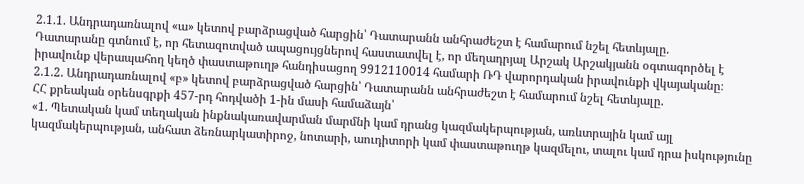2.1.1. Անդրադառնալով «ա» կետով բարձրացված հարցին՝ Դատարանն անհրաժեշտ է համարում նշել հետևյալը.
Դատարանը գտնում է, որ հետազոտված ապացույցներով հաստատվել է, որ մեղադրյալ Արշակ Արշակյանն օգտագործել է իրավունք վերապահող կեղծ փաստաթուղթ հանդիսացող 9912110014 համարի ՌԴ վարորդական իրավունքի վկայականը։
2.1.2. Անդրադառնալով «բ» կետով բարձրացված հարցին՝ Դատարանն անհրաժեշտ է համարում նշել հետևյալը.
ՀՀ քրեական օրենսգրքի 457-րդ հոդվածի 1-ին մասի համաձայն՝
«1. Պետական կամ տեղական ինքնակառավարման մարմնի կամ դրանց կազմակերպության, առևտրային կամ այլ կազմակերպության, անհատ ձեռնարկատիրոջ, նոտարի, աուդիտորի կամ փաստաթուղթ կազմելու, տալու կամ դրա իսկությունը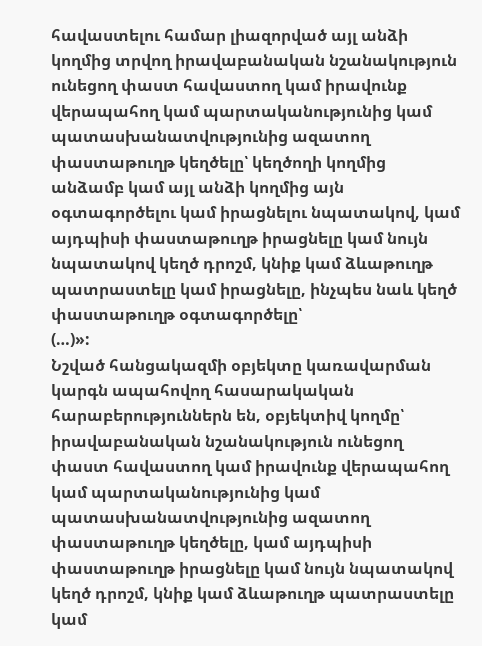հավաստելու համար լիազորված այլ անձի կողմից տրվող իրավաբանական նշանակություն ունեցող փաստ հավաստող կամ իրավունք վերապահող կամ պարտականությունից կամ պատասխանատվությունից ազատող փաստաթուղթ կեղծելը՝ կեղծողի կողմից անձամբ կամ այլ անձի կողմից այն օգտագործելու կամ իրացնելու նպատակով, կամ այդպիսի փաստաթուղթ իրացնելը կամ նույն նպատակով կեղծ դրոշմ, կնիք կամ ձևաթուղթ պատրաստելը կամ իրացնելը, ինչպես նաև կեղծ փաստաթուղթ օգտագործելը՝
(…)»:
Նշված հանցակազմի օբյեկտը կառավարման կարգն ապահովող հասարակական հարաբերություններն են, օբյեկտիվ կողմը՝ իրավաբանական նշանակություն ունեցող փաստ հավաստող կամ իրավունք վերապահող կամ պարտականությունից կամ պատասխանատվությունից ազատող փաստաթուղթ կեղծելը, կամ այդպիսի փաստաթուղթ իրացնելը կամ նույն նպատակով կեղծ դրոշմ, կնիք կամ ձևաթուղթ պատրաստելը կամ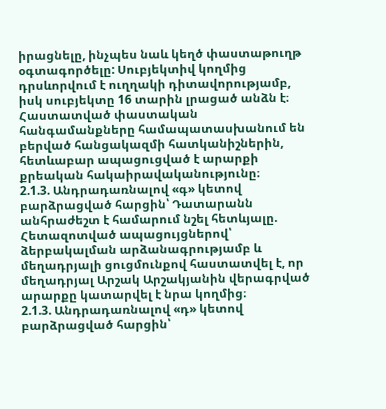իրացնելը, ինչպես նաև կեղծ փաստաթուղթ օգտագործելը: Սուբյեկտիվ կողմից դրսևորվում է ուղղակի դիտավորությամբ, իսկ սուբյեկտը 16 տարին լրացած անձն է։
Հաստատված փաստական հանգամանքները համապատասխանում են բերված հանցակազմի հատկանիշներին, հետևաբար ապացուցված է արարքի քրեական հակաիրավականությունը։
2.1.3. Անդրադառնալով «գ» կետով բարձրացված հարցին՝ Դատարանն անհրաժեշտ է համարում նշել հետևյալը.
Հետազոտված ապացույցներով՝ ձերբակալման արձանագրությամբ և մեղադրյալի ցուցմունքով հաստատվել է, որ մեղադրյալ Արշակ Արշակյանին վերագրված արարքը կատարվել է նրա կողմից։
2.1.3. Անդրադառնալով «դ» կետով բարձրացված հարցին՝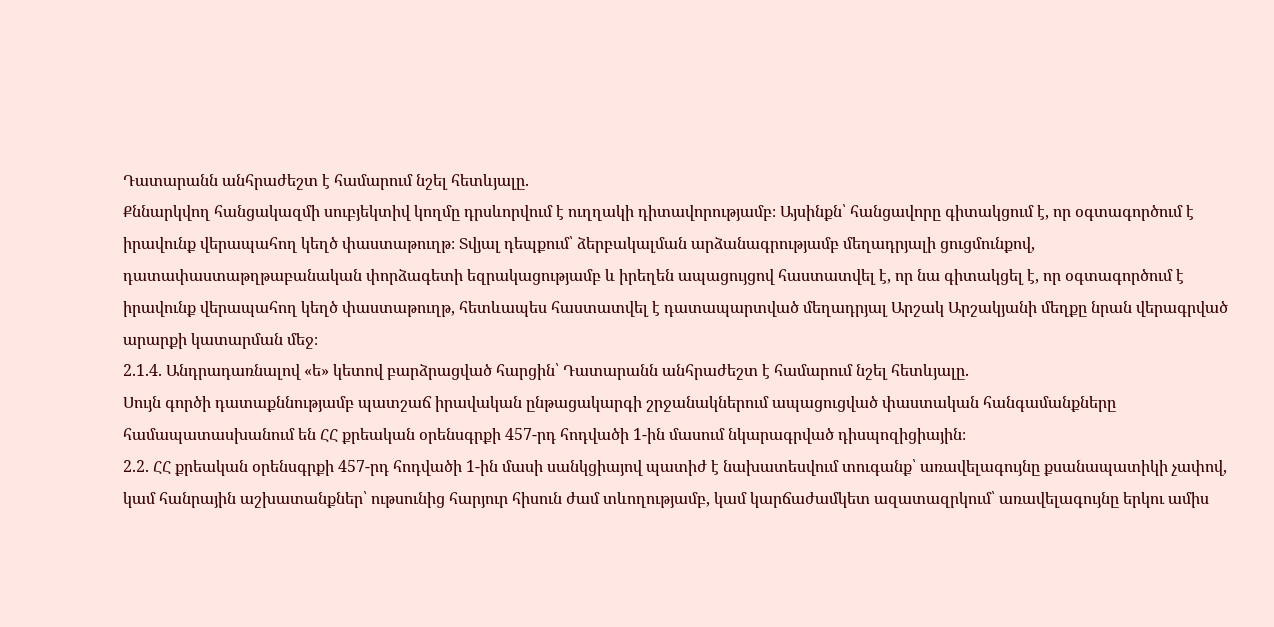Դատարանն անհրաժեշտ է համարում նշել հետևյալը.
Քննարկվող հանցակազմի սուբյեկտիվ կողմը դրսևորվում է ուղղակի դիտավորությամբ։ Այսինքն՝ հանցավորը գիտակցում է, որ օգտագործում է իրավունք վերապահող կեղծ փաստաթուղթ։ Տվյալ դեպքում՝ ձերբակալման արձանագրությամբ մեղադրյալի ցուցմունքով, դատափաստաթղթաբանական փորձագետի եզրակացությամբ և իրեղեն ապացույցով հաստատվել է, որ նա գիտակցել է, որ օգտագործում է իրավունք վերապահող կեղծ փաստաթուղթ, հետևապես հաստատվել է դատապարտված մեղադրյալ Արշակ Արշակյանի մեղքը նրան վերագրված արարքի կատարման մեջ։
2.1.4. Անդրադառնալով «ե» կետով բարձրացված հարցին՝ Դատարանն անհրաժեշտ է համարում նշել հետևյալը.
Սույն գործի դատաքննությամբ պատշաճ իրավական ընթացակարգի շրջանակներում ապացուցված փաստական հանգամանքները համապատասխանում են ՀՀ քրեական օրենսգրքի 457-րդ հոդվածի 1-ին մասում նկարագրված դիսպոզիցիային։
2.2. ՀՀ քրեական օրենսգրքի 457-րդ հոդվածի 1-ին մասի սանկցիայով պատիժ է նախատեսվում տուգանք՝ առավելագույնը քսանապատիկի չափով, կամ հանրային աշխատանքներ՝ ութսունից հարյուր հիսուն ժամ տևողությամբ, կամ կարճաժամկետ ազատազրկում՝ առավելագույնը երկու ամիս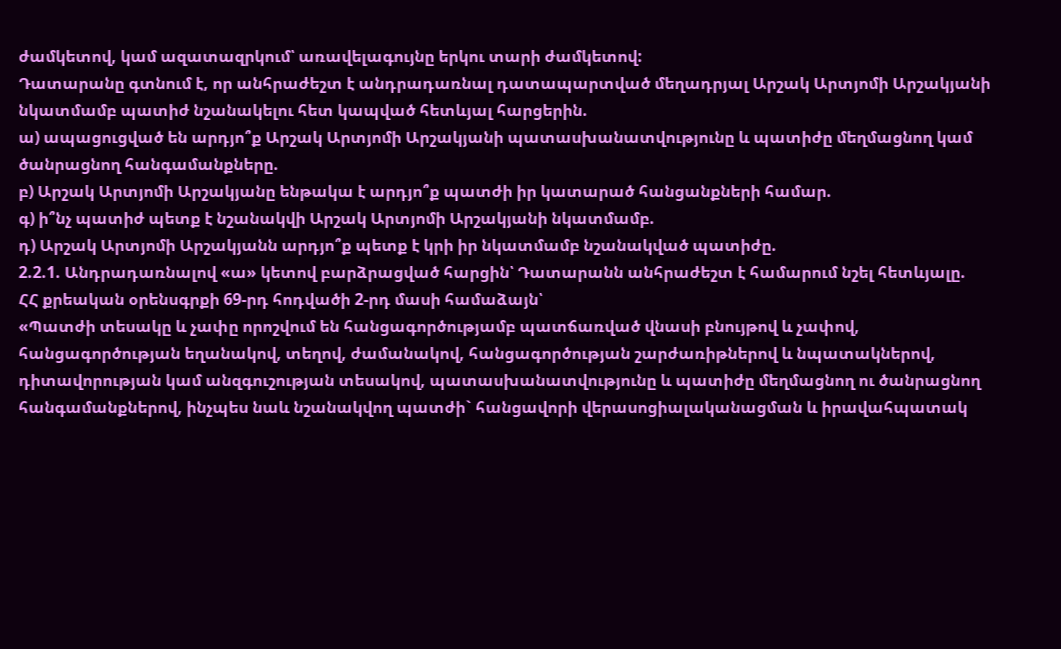ժամկետով, կամ ազատազրկում՝ առավելագույնը երկու տարի ժամկետով:
Դատարանը գտնում է, որ անհրաժեշտ է անդրադառնալ դատապարտված մեղադրյալ Արշակ Արտյոմի Արշակյանի նկատմամբ պատիժ նշանակելու հետ կապված հետևյալ հարցերին.
ա) ապացուցված են արդյո՞ք Արշակ Արտյոմի Արշակյանի պատասխանատվությունը և պատիժը մեղմացնող կամ ծանրացնող հանգամանքները.
բ) Արշակ Արտյոմի Արշակյանը ենթակա է արդյո՞ք պատժի իր կատարած հանցանքների համար.
գ) ի՞նչ պատիժ պետք է նշանակվի Արշակ Արտյոմի Արշակյանի նկատմամբ.
դ) Արշակ Արտյոմի Արշակյանն արդյո՞ք պետք է կրի իր նկատմամբ նշանակված պատիժը.
2.2.1. Անդրադառնալով «ա» կետով բարձրացված հարցին՝ Դատարանն անհրաժեշտ է համարում նշել հետևյալը.
ՀՀ քրեական օրենսգրքի 69-րդ հոդվածի 2-րդ մասի համաձայն՝
«Պատժի տեսակը և չափը որոշվում են հանցագործությամբ պատճառված վնասի բնույթով և չափով, հանցագործության եղանակով, տեղով, ժամանակով, հանցագործության շարժառիթներով և նպատակներով, դիտավորության կամ անզգուշության տեսակով, պատասխանատվությունը և պատիժը մեղմացնող ու ծանրացնող հանգամանքներով, ինչպես նաև նշանակվող պատժի` հանցավորի վերասոցիալականացման և իրավահպատակ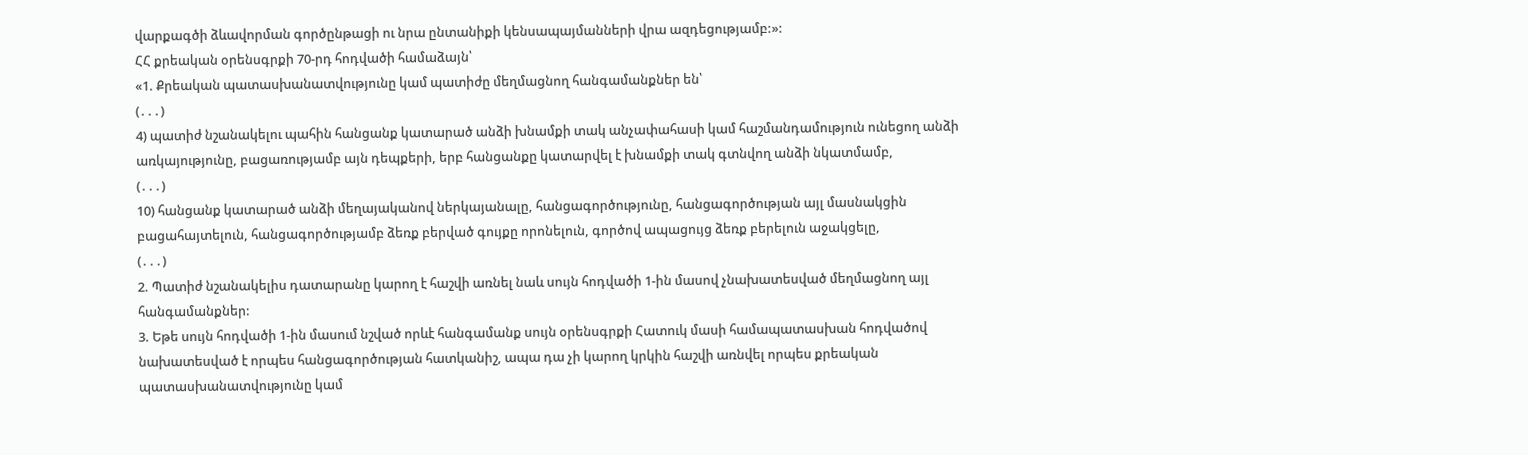վարքագծի ձևավորման գործընթացի ու նրա ընտանիքի կենսապայմանների վրա ազդեցությամբ:»:
ՀՀ քրեական օրենսգրքի 70-րդ հոդվածի համաձայն՝
«1. Քրեական պատասխանատվությունը կամ պատիժը մեղմացնող հանգամանքներ են՝
(․․․)
4) պատիժ նշանակելու պահին հանցանք կատարած անձի խնամքի տակ անչափահասի կամ հաշմանդամություն ունեցող անձի առկայությունը, բացառությամբ այն դեպքերի, երբ հանցանքը կատարվել է խնամքի տակ գտնվող անձի նկատմամբ,
(․․․)
10) հանցանք կատարած անձի մեղայականով ներկայանալը, հանցագործությունը, հանցագործության այլ մասնակցին բացահայտելուն, հանցագործությամբ ձեռք բերված գույքը որոնելուն, գործով ապացույց ձեռք բերելուն աջակցելը,
(․․․)
2. Պատիժ նշանակելիս դատարանը կարող է հաշվի առնել նաև սույն հոդվածի 1-ին մասով չնախատեսված մեղմացնող այլ հանգամանքներ:
3. Եթե սույն հոդվածի 1-ին մասում նշված որևէ հանգամանք սույն օրենսգրքի Հատուկ մասի համապատասխան հոդվածով նախատեսված է որպես հանցագործության հատկանիշ, ապա դա չի կարող կրկին հաշվի առնվել որպես քրեական պատասխանատվությունը կամ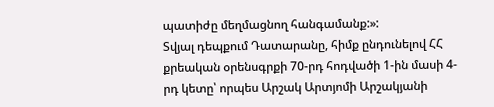պատիժը մեղմացնող հանգամանք:»:
Տվյալ դեպքում Դատարանը, հիմք ընդունելով ՀՀ քրեական օրենսգրքի 70-րդ հոդվածի 1-ին մասի 4-րդ կետը՝ որպես Արշակ Արտյոմի Արշակյանի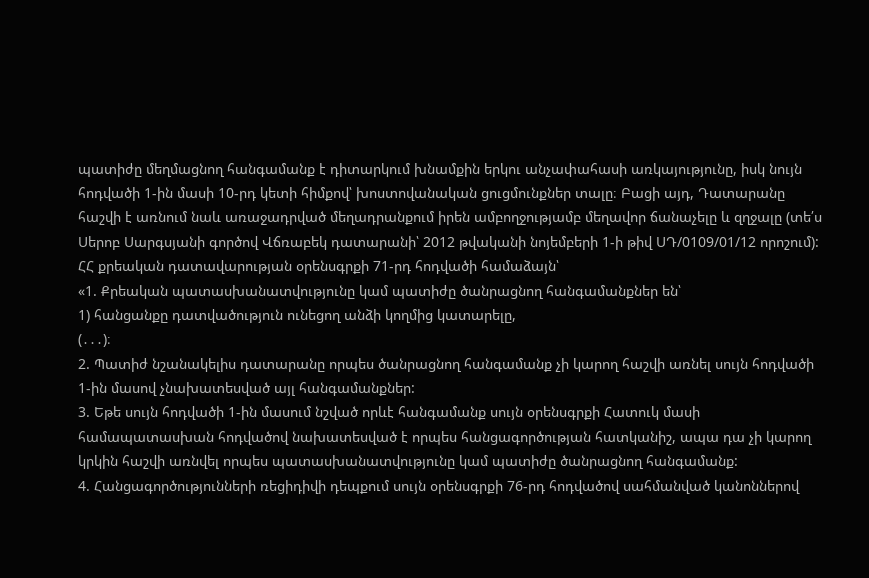պատիժը մեղմացնող հանգամանք է դիտարկում խնամքին երկու անչափահասի առկայությունը, իսկ նույն հոդվածի 1-ին մասի 10-րդ կետի հիմքով՝ խոստովանական ցուցմունքներ տալը։ Բացի այդ, Դատարանը հաշվի է առնում նաև առաջադրված մեղադրանքում իրեն ամբողջությամբ մեղավոր ճանաչելը և զղջալը (տե՛ս Սերոբ Սարգսյանի գործով Վճռաբեկ դատարանի՝ 2012 թվականի նոյեմբերի 1-ի թիվ ՍԴ/0109/01/12 որոշում):
ՀՀ քրեական դատավարության օրենսգրքի 71-րդ հոդվածի համաձայն՝
«1. Քրեական պատասխանատվությունը կամ պատիժը ծանրացնող հանգամանքներ են՝
1) հանցանքը դատվածություն ունեցող անձի կողմից կատարելը,
(․․․)։
2. Պատիժ նշանակելիս դատարանը որպես ծանրացնող հանգամանք չի կարող հաշվի առնել սույն հոդվածի 1-ին մասով չնախատեսված այլ հանգամանքներ:
3. Եթե սույն հոդվածի 1-ին մասում նշված որևէ հանգամանք սույն օրենսգրքի Հատուկ մասի համապատասխան հոդվածով նախատեսված է որպես հանցագործության հատկանիշ, ապա դա չի կարող կրկին հաշվի առնվել որպես պատասխանատվությունը կամ պատիժը ծանրացնող հանգամանք:
4. Հանցագործությունների ռեցիդիվի դեպքում սույն օրենսգրքի 76-րդ հոդվածով սահմանված կանոններով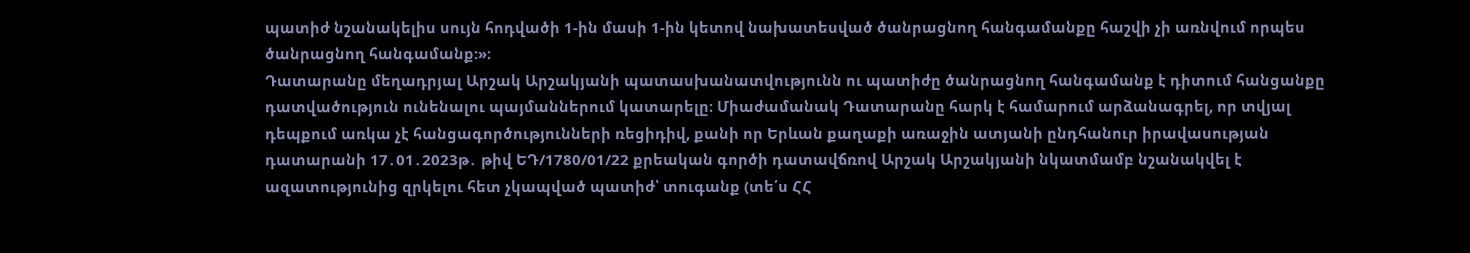պատիժ նշանակելիս սույն հոդվածի 1-ին մասի 1-ին կետով նախատեսված ծանրացնող հանգամանքը հաշվի չի առնվում որպես ծանրացնող հանգամանք:»։
Դատարանը մեղադրյալ Արշակ Արշակյանի պատասխանատվությունն ու պատիժը ծանրացնող հանգամանք է դիտում հանցանքը դատվածություն ունենալու պայմաններում կատարելը։ Միաժամանակ Դատարանը հարկ է համարում արձանագրել, որ տվյալ դեպքում առկա չէ հանցագործությունների ռեցիդիվ, քանի որ Երևան քաղաքի առաջին ատյանի ընդհանուր իրավասության դատարանի 17․01․2023թ․ թիվ ԵԴ/1780/01/22 քրեական գործի դատավճռով Արշակ Արշակյանի նկատմամբ նշանակվել է ազատությունից զրկելու հետ չկապված պատիժ՝ տուգանք (տե՛ս ՀՀ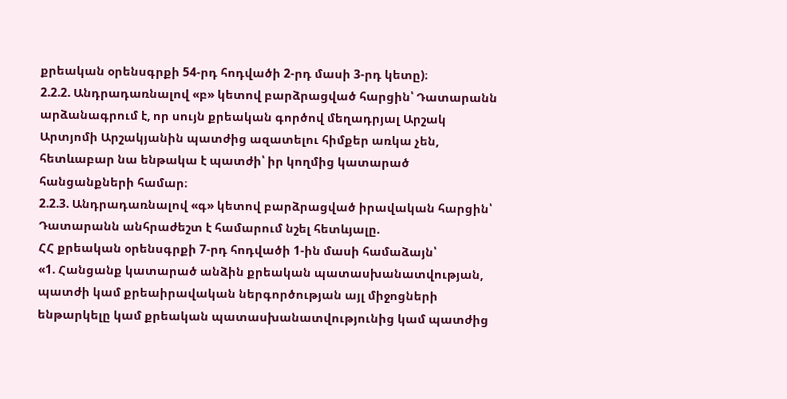քրեական օրենսգրքի 54-րդ հոդվածի 2-րդ մասի 3-րդ կետը)։
2.2.2. Անդրադառնալով «բ» կետով բարձրացված հարցին՝ Դատարանն արձանագրում է, որ սույն քրեական գործով մեղադրյալ Արշակ Արտյոմի Արշակյանին պատժից ազատելու հիմքեր առկա չեն, հետևաբար նա ենթակա է պատժի՝ իր կողմից կատարած հանցանքների համար։
2.2.3. Անդրադառնալով «գ» կետով բարձրացված իրավական հարցին՝ Դատարանն անհրաժեշտ է համարում նշել հետևյալը.
ՀՀ քրեական օրենսգրքի 7-րդ հոդվածի 1-ին մասի համաձայն՝
«1. Հանցանք կատարած անձին քրեական պատասխանատվության, պատժի կամ քրեաիրավական ներգործության այլ միջոցների ենթարկելը կամ քրեական պատասխանատվությունից կամ պատժից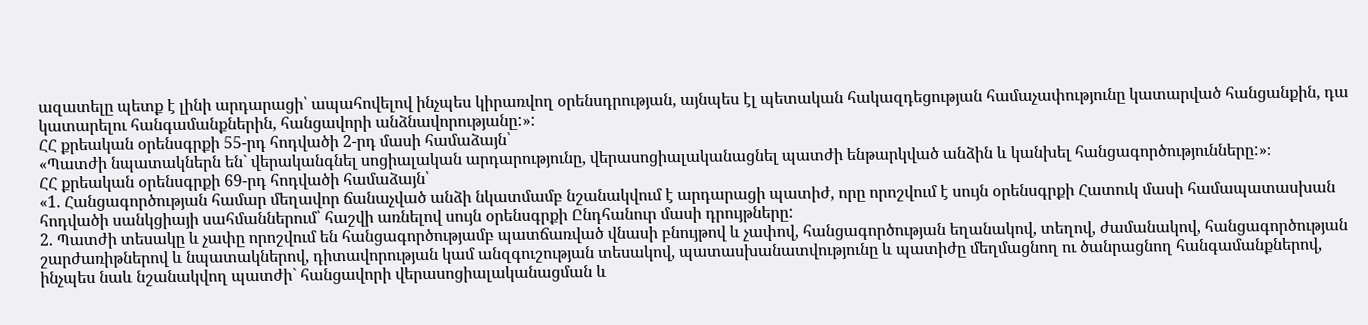ազատելը պետք է լինի արդարացի՝ ապահովելով ինչպես կիրառվող օրենսդրության, այնպես էլ պետական հակազդեցության համաչափությունը կատարված հանցանքին, դա կատարելու հանգամանքներին, հանցավորի անձնավորությանը:»:
ՀՀ քրեական օրենսգրքի 55-րդ հոդվածի 2-րդ մասի համաձայն՝
«Պատժի նպատակներն են` վերականգնել սոցիալական արդարությունը, վերասոցիալականացնել պատժի ենթարկված անձին և կանխել հանցագործությունները:»։
ՀՀ քրեական օրենսգրքի 69-րդ հոդվածի համաձայն՝
«1. Հանցագործության համար մեղավոր ճանաչված անձի նկատմամբ նշանակվում է արդարացի պատիժ, որը որոշվում է սույն օրենսգրքի Հատուկ մասի համապատասխան հոդվածի սանկցիայի սահմաններում՝ հաշվի առնելով սույն օրենսգրքի Ընդհանուր մասի դրույթները:
2. Պատժի տեսակը և չափը որոշվում են հանցագործությամբ պատճառված վնասի բնույթով և չափով, հանցագործության եղանակով, տեղով, ժամանակով, հանցագործության շարժառիթներով և նպատակներով, դիտավորության կամ անզգուշության տեսակով, պատասխանատվությունը և պատիժը մեղմացնող ու ծանրացնող հանգամանքներով, ինչպես նաև նշանակվող պատժի` հանցավորի վերասոցիալականացման և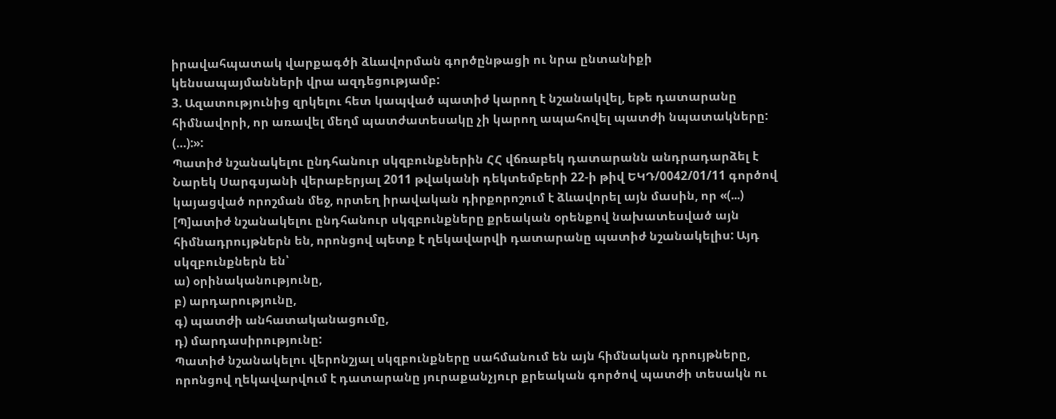իրավահպատակ վարքագծի ձևավորման գործընթացի ու նրա ընտանիքի կենսապայմանների վրա ազդեցությամբ:
3. Ազատությունից զրկելու հետ կապված պատիժ կարող է նշանակվել, եթե դատարանը հիմնավորի, որ առավել մեղմ պատժատեսակը չի կարող ապահովել պատժի նպատակները:
(…):»:
Պատիժ նշանակելու ընդհանուր սկզբունքներին ՀՀ վճռաբեկ դատարանն անդրադարձել է Նարեկ Սարգսյանի վերաբերյալ 2011 թվականի դեկտեմբերի 22-ի թիվ ԵԿԴ/0042/01/11 գործով կայացված որոշման մեջ, որտեղ իրավական դիրքորոշում է ձևավորել այն մասին, որ «(...) [Պ]ատիժ նշանակելու ընդհանուր սկզբունքները քրեական օրենքով նախատեսված այն հիմնադրույթներն են, որոնցով պետք է ղեկավարվի դատարանը պատիժ նշանակելիս: Այդ սկզբունքներն են՝
ա) օրինականությունը,
բ) արդարությունը,
գ) պատժի անհատականացումը,
դ) մարդասիրությունը:
Պատիժ նշանակելու վերոնշյալ սկզբունքները սահմանում են այն հիմնական դրույթները, որոնցով ղեկավարվում է դատարանը յուրաքանչյուր քրեական գործով պատժի տեսակն ու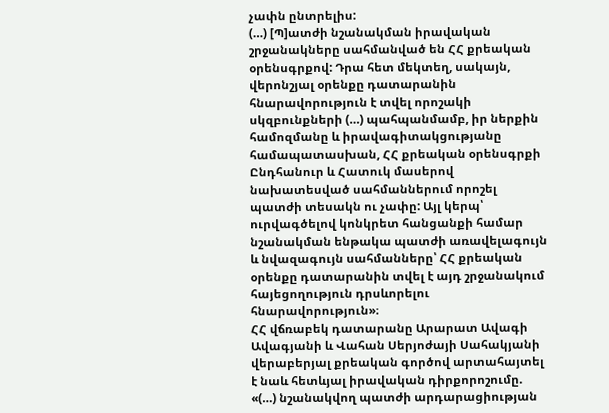չափն ընտրելիս:
(…) [Պ]ատժի նշանակման իրավական շրջանակները սահմանված են ՀՀ քրեական օրենսգրքով: Դրա հետ մեկտեղ, սակայն, վերոնշյալ օրենքը դատարանին հնարավորություն է տվել որոշակի սկզբունքների (…) պահպանմամբ, իր ներքին համոզմանը և իրավագիտակցությանը համապատասխան, ՀՀ քրեական օրենսգրքի Ընդհանուր և Հատուկ մասերով նախատեսված սահմաններում որոշել պատժի տեսակն ու չափը: Այլ կերպ՝ ուրվագծելով կոնկրետ հանցանքի համար նշանակման ենթակա պատժի առավելագույն և նվազագույն սահմանները՝ ՀՀ քրեական օրենքը դատարանին տվել է այդ շրջանակում հայեցողություն դրսևորելու հնարավորություն»։
ՀՀ վճռաբեկ դատարանը Արարատ Ավագի Ավագյանի և Վահան Սերյոժայի Սահակյանի վերաբերյալ քրեական գործով արտահայտել է նաև հետևյալ իրավական դիրքորոշումը. «(…) նշանակվող պատժի արդարացիության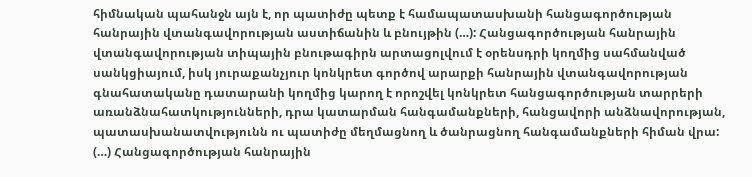հիմնական պահանջն այն է, որ պատիժը պետք է համապատասխանի հանցագործության հանրային վտանգավորության աստիճանին և բնույթին (…): Հանցագործության հանրային վտանգավորության տիպային բնութագիրն արտացոլվում է օրենսդրի կողմից սահմանված սանկցիայում, իսկ յուրաքանչյուր կոնկրետ գործով արարքի հանրային վտանգավորության գնահատականը դատարանի կողմից կարող է որոշվել կոնկրետ հանցագործության տարրերի առանձնահատկությունների, դրա կատարման հանգամանքների, հանցավորի անձնավորության, պատասխանատվությունն ու պատիժը մեղմացնող և ծանրացնող հանգամանքների հիման վրա: (…) Հանցագործության հանրային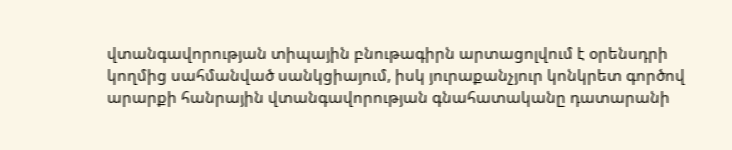վտանգավորության տիպային բնութագիրն արտացոլվում է օրենսդրի կողմից սահմանված սանկցիայում, իսկ յուրաքանչյուր կոնկրետ գործով արարքի հանրային վտանգավորության գնահատականը դատարանի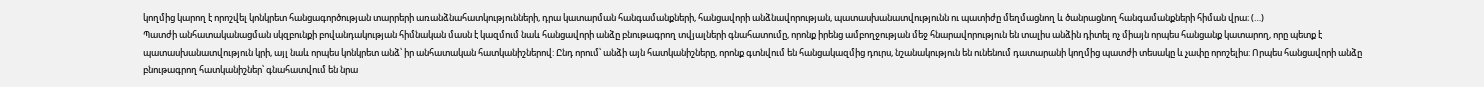կողմից կարող է որոշվել կոնկրետ հանցագործության տարրերի առանձնահատկությունների, դրա կատարման հանգամանքների, հանցավորի անձնավորության, պատասխանատվությունն ու պատիժը մեղմացնող և ծանրացնող հանգամանքների հիման վրա։ (…)
Պատժի անհատականացման սկզբունքի բովանդակության հիմնական մասն է կազմում նաև հանցավորի անձը բնութագրող տվյալների գնահատումը, որոնք իրենց ամբողջության մեջ հնարավորություն են տալիս անձին դիտել ոչ միայն որպես հանցանք կատարող, որը պետք է պատասխանատվություն կրի, այլ նաև որպես կոնկրետ անձ՝ իր անհատական հատկանիշներով: Ընդ որում՝ անձի այն հատկանիշները, որոնք գտնվում են հանցակազմից դուրս, նշանակություն են ունենում դատարանի կողմից պատժի տեսակը և չափը որոշելիս: Որպես հանցավորի անձը բնութագրող հատկանիշներ՝ գնահատվում են նրա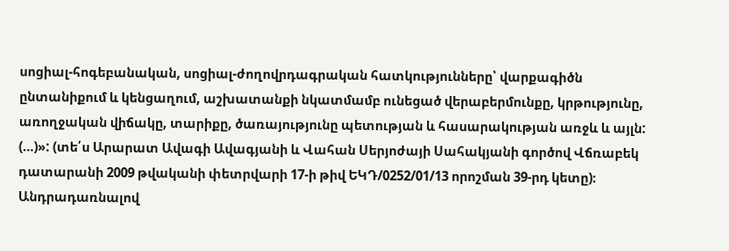սոցիալ-հոգեբանական, սոցիալ-ժողովրդագրական հատկությունները՝ վարքագիծն ընտանիքում և կենցաղում, աշխատանքի նկատմամբ ունեցած վերաբերմունքը, կրթությունը, առողջական վիճակը, տարիքը, ծառայությունը պետության և հասարակության առջև և այլն: (…)»: (տե՛ս Արարատ Ավագի Ավագյանի և Վահան Սերյոժայի Սահակյանի գործով Վճռաբեկ դատարանի 2009 թվականի փետրվարի 17-ի թիվ ԵԿԴ/0252/01/13 որոշման 39-րդ կետը)։
Անդրադառնալով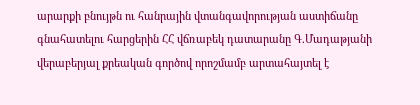արարքի բնույթն ու հանրային վտանգավորության աստիճանը գնահատելու հարցերին ՀՀ վճռաբեկ դատարանը Գ.Մադաթյանի վերաբերյալ քրեական գործով որոշմամբ արտահայտել է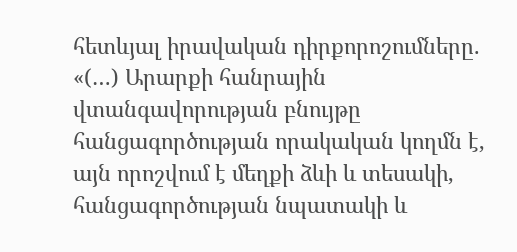հետևյալ իրավական դիրքորոշումները. «(…) Արարքի հանրային վտանգավորության բնույթը հանցագործության որակական կողմն է, այն որոշվում է մեղքի ձևի և տեսակի, հանցագործության նպատակի և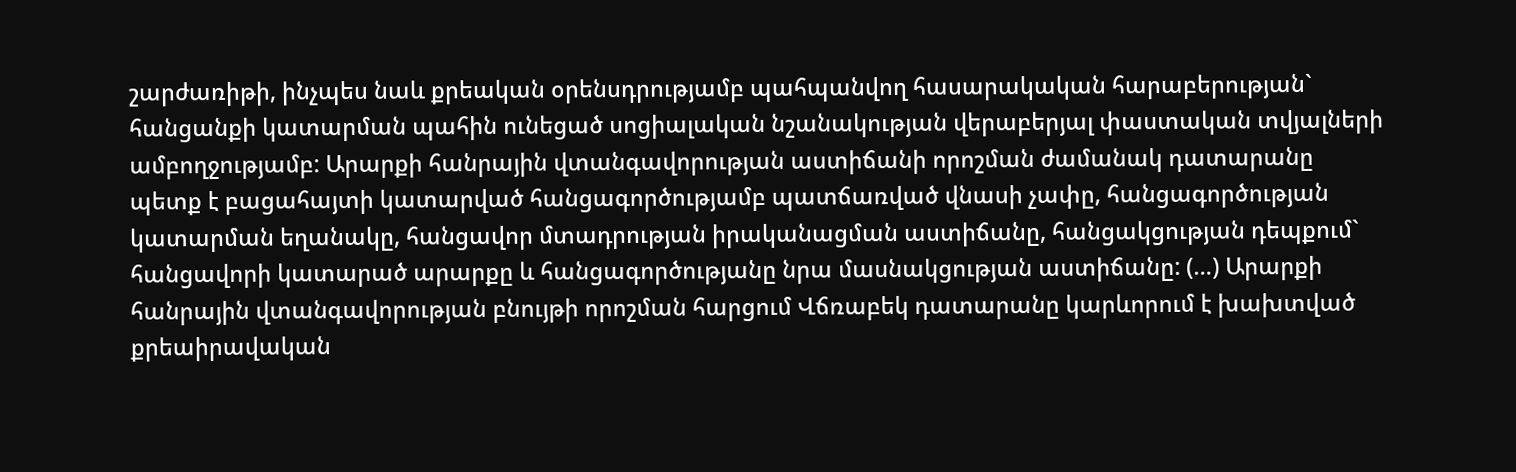շարժառիթի, ինչպես նաև քրեական օրենսդրությամբ պահպանվող հասարակական հարաբերության` հանցանքի կատարման պահին ունեցած սոցիալական նշանակության վերաբերյալ փաստական տվյալների ամբողջությամբ: Արարքի հանրային վտանգավորության աստիճանի որոշման ժամանակ դատարանը պետք է բացահայտի կատարված հանցագործությամբ պատճառված վնասի չափը, հանցագործության կատարման եղանակը, հանցավոր մտադրության իրականացման աստիճանը, հանցակցության դեպքում` հանցավորի կատարած արարքը և հանցագործությանը նրա մասնակցության աստիճանը: (…) Արարքի հանրային վտանգավորության բնույթի որոշման հարցում Վճռաբեկ դատարանը կարևորում է խախտված քրեաիրավական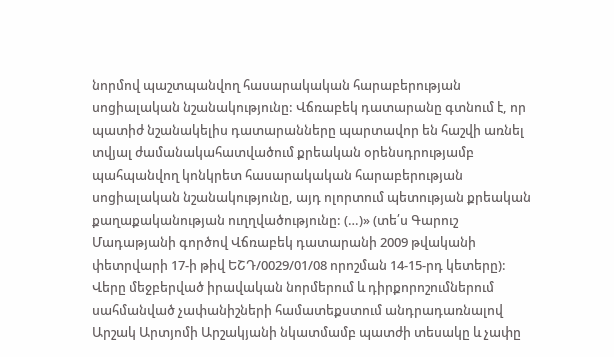նորմով պաշտպանվող հասարակական հարաբերության սոցիալական նշանակությունը: Վճռաբեկ դատարանը գտնում է, որ պատիժ նշանակելիս դատարանները պարտավոր են հաշվի առնել տվյալ ժամանակահատվածում քրեական օրենսդրությամբ պահպանվող կոնկրետ հասարակական հարաբերության սոցիալական նշանակությունը, այդ ոլորտում պետության քրեական քաղաքականության ուղղվածությունը: (…)» (տե՛ս Գարուշ Մադաթյանի գործով Վճռաբեկ դատարանի 2009 թվականի փետրվարի 17-ի թիվ ԵՇԴ/0029/01/08 որոշման 14-15-րդ կետերը):
Վերը մեջբերված իրավական նորմերում և դիրքորոշումներում սահմանված չափանիշների համատեքստում անդրադառնալով Արշակ Արտյոմի Արշակյանի նկատմամբ պատժի տեսակը և չափը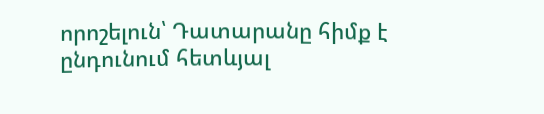որոշելուն՝ Դատարանը հիմք է ընդունում հետևյալ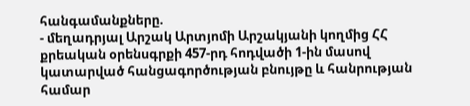հանգամանքները.
- մեղադրյալ Արշակ Արտյոմի Արշակյանի կողմից ՀՀ քրեական օրենսգրքի 457-րդ հոդվածի 1-ին մասով կատարված հանցագործության բնույթը և հանրության համար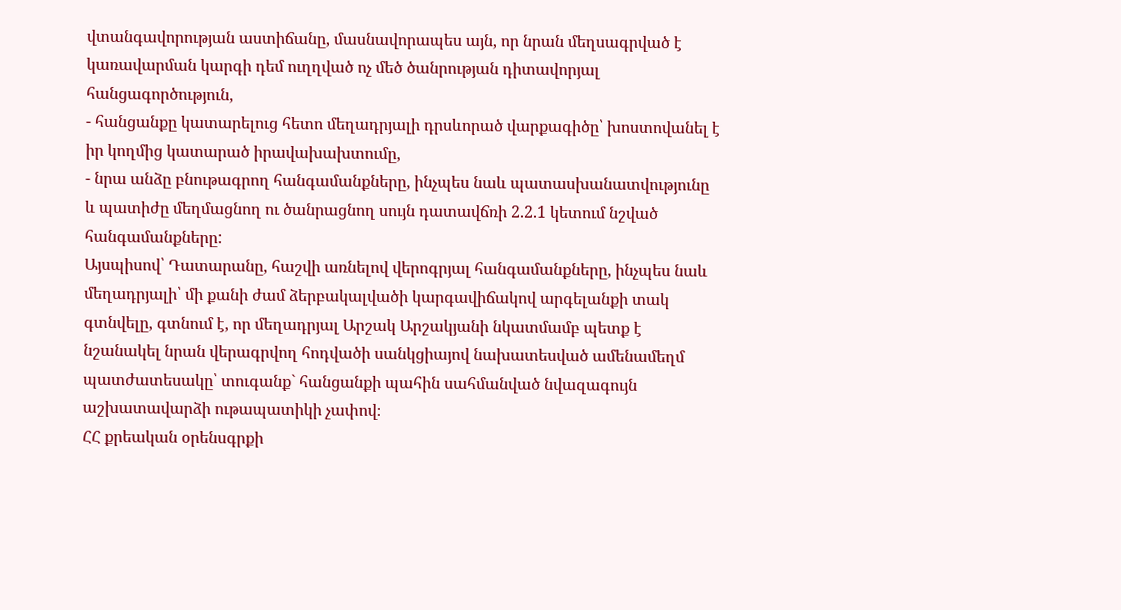վտանգավորության աստիճանը, մասնավորապես այն, որ նրան մեղսագրված է կառավարման կարգի դեմ ուղղված ոչ մեծ ծանրության դիտավորյալ հանցագործություն,
- հանցանքը կատարելուց հետո մեղադրյալի դրսևորած վարքագիծը՝ խոստովանել է իր կողմից կատարած իրավախախտումը,
- նրա անձը բնութագրող հանգամանքները, ինչպես նաև պատասխանատվությունը և պատիժը մեղմացնող ու ծանրացնող սույն դատավճռի 2.2.1 կետում նշված հանգամանքները:
Այսպիսով՝ Դատարանը, հաշվի առնելով վերոգրյալ հանգամանքները, ինչպես նաև մեղադրյալի՝ մի քանի ժամ ձերբակալվածի կարգավիճակով արգելանքի տակ գտնվելը, գտնում է, որ մեղադրյալ Արշակ Արշակյանի նկատմամբ պետք է նշանակել նրան վերագրվող հոդվածի սանկցիայով նախատեսված ամենամեղմ պատժատեսակը՝ տուգանք` հանցանքի պահին սահմանված նվազագույն աշխատավարձի ութապատիկի չափով։
ՀՀ քրեական օրենսգրքի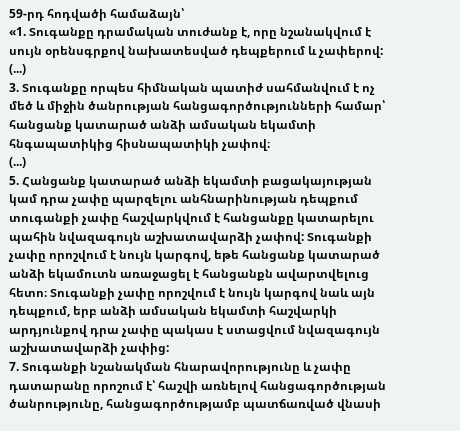59-րդ հոդվածի համաձայն՝
«1. Տուգանքը դրամական տուժանք է, որը նշանակվում է սույն օրենսգրքով նախատեսված դեպքերում և չափերով:
(...)
3. Տուգանքը որպես հիմնական պատիժ սահմանվում է ոչ մեծ և միջին ծանրության հանցագործությունների համար՝ հանցանք կատարած անձի ամսական եկամտի հնգապատիկից հիսնապատիկի չափով։
(...)
5. Հանցանք կատարած անձի եկամտի բացակայության կամ դրա չափը պարզելու անհնարինության դեպքում տուգանքի չափը հաշվարկվում է հանցանքը կատարելու պահին նվազագույն աշխատավարձի չափով: Տուգանքի չափը որոշվում է նույն կարգով, եթե հանցանք կատարած անձի եկամուտն առաջացել է հանցանքն ավարտվելուց հետո։ Տուգանքի չափը որոշվում է նույն կարգով նաև այն դեպքում, երբ անձի ամսական եկամտի հաշվարկի արդյունքով դրա չափը պակաս է ստացվում նվազագույն աշխատավարձի չափից:
7. Տուգանքի նշանակման հնարավորությունը և չափը դատարանը որոշում է՝ հաշվի առնելով հանցագործության ծանրությունը, հանցագործությամբ պատճառված վնասի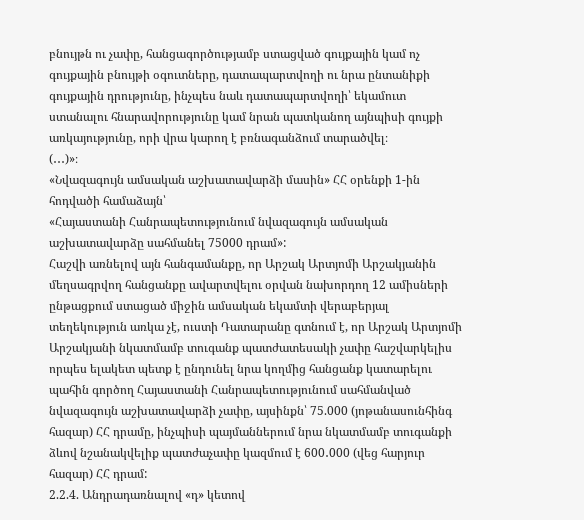բնույթն ու չափը, հանցագործությամբ ստացված գույքային կամ ոչ գույքային բնույթի օգուտները, դատապարտվողի ու նրա ընտանիքի գույքային դրությունը, ինչպես նաև դատապարտվողի՝ եկամուտ ստանալու հնարավորությունը կամ նրան պատկանող այնպիսի գույքի առկայությունը, որի վրա կարող է բռնագանձում տարածվել։
(․․․)»։
«Նվազագույն ամսական աշխատավարձի մասին» ՀՀ օրենքի 1-ին հոդվածի համաձայն՝
«Հայաստանի Հանրապետությունում նվազագույն ամսական աշխատավարձը սահմանել 75000 դրամ»:
Հաշվի առնելով այն հանգամանքը, որ Արշակ Արտյոմի Արշակյանին մեղսագրվող հանցանքը ավարտվելու օրվան նախորդող 12 ամիսների ընթացքում ստացած միջին ամսական եկամտի վերաբերյալ տեղեկություն առկա չէ, ուստի Դատարանը գտնում է, որ Արշակ Արտյոմի Արշակյանի նկատմամբ տուգանք պատժատեսակի չափը հաշվարկելիս որպես ելակետ պետք է ընդունել նրա կողմից հանցանք կատարելու պահին գործող Հայաստանի Հանրապետությունում սահմանված նվազագույն աշխատավարձի չափը, այսինքն՝ 75.000 (յոթանասունհինգ հազար) ՀՀ դրամը, ինչպիսի պայմաններում նրա նկատմամբ տուգանքի ձևով նշանակվելիք պատժաչափը կազմում է 600․000 (վեց հարյուր հազար) ՀՀ դրամ:
2.2.4. Անդրադառնալով «դ» կետով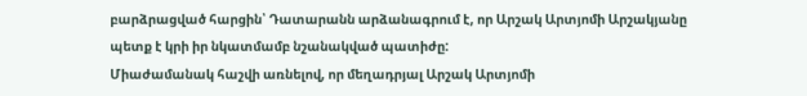բարձրացված հարցին՝ Դատարանն արձանագրում է, որ Արշակ Արտյոմի Արշակյանը պետք է կրի իր նկատմամբ նշանակված պատիժը:
Միաժամանակ հաշվի առնելով, որ մեղադրյալ Արշակ Արտյոմի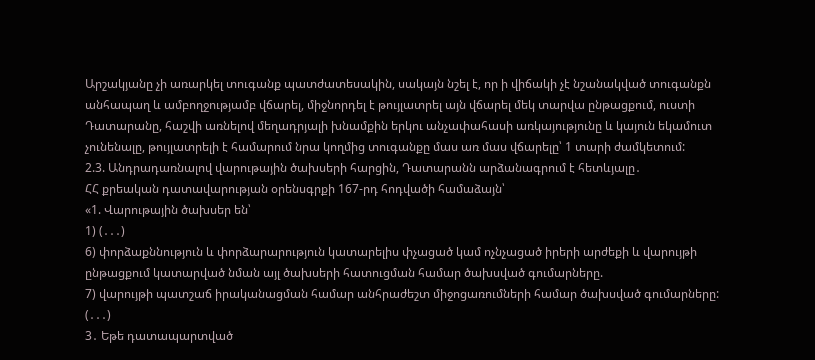Արշակյանը չի առարկել տուգանք պատժատեսակին, սակայն նշել է, որ ի վիճակի չէ նշանակված տուգանքն անհապաղ և ամբողջությամբ վճարել, միջնորդել է թույլատրել այն վճարել մեկ տարվա ընթացքում, ուստի Դատարանը, հաշվի առնելով մեղադրյալի խնամքին երկու անչափահասի առկայությունը և կայուն եկամուտ չունենալը, թույլատրելի է համարում նրա կողմից տուգանքը մաս առ մաս վճարելը՝ 1 տարի ժամկետում:
2.3. Անդրադառնալով վարութային ծախսերի հարցին, Դատարանն արձանագրում է հետևյալը․
ՀՀ քրեական դատավարության օրենսգրքի 167-րդ հոդվածի համաձայն՝
«1. Վարութային ծախսեր են՝
1) (․․․)
6) փորձաքննություն և փորձարարություն կատարելիս փչացած կամ ոչնչացած իրերի արժեքի և վարույթի ընթացքում կատարված նման այլ ծախսերի հատուցման համար ծախսված գումարները.
7) վարույթի պատշաճ իրականացման համար անհրաժեշտ միջոցառումների համար ծախսված գումարները:
(․․․)
3․ Եթե դատապարտված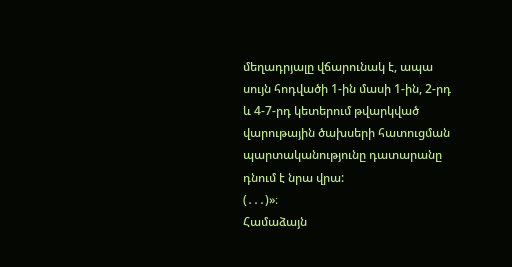մեղադրյալը վճարունակ է, ապա սույն հոդվածի 1-ին մասի 1-ին, 2-րդ և 4-7-րդ կետերում թվարկված վարութային ծախսերի հատուցման պարտականությունը դատարանը դնում է նրա վրա:
(․․․)»։
Համաձայն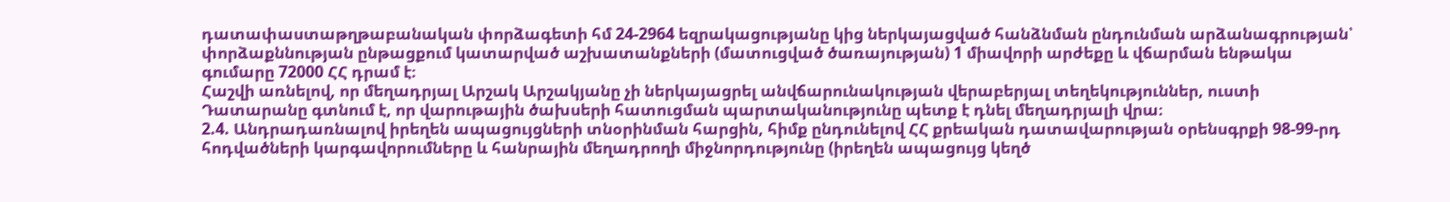դատափաստաթղթաբանական փորձագետի հմ 24-2964 եզրակացությանը կից ներկայացված հանձնման ընդունման արձանագրության՝ փորձաքննության ընթացքում կատարված աշխատանքների (մատուցված ծառայության) 1 միավորի արժեքը և վճարման ենթակա գումարը 72000 ՀՀ դրամ է։
Հաշվի առնելով, որ մեղադրյալ Արշակ Արշակյանը չի ներկայացրել անվճարունակության վերաբերյալ տեղեկություններ, ուստի Դատարանը գտնում է, որ վարութային ծախսերի հատուցման պարտականությունը պետք է դնել մեղադրյալի վրա։
2.4. Անդրադառնալով իրեղեն ապացույցների տնօրինման հարցին, հիմք ընդունելով ՀՀ քրեական դատավարության օրենսգրքի 98-99-րդ հոդվածների կարգավորումները և հանրային մեղադրողի միջնորդությունը (իրեղեն ապացույց կեղծ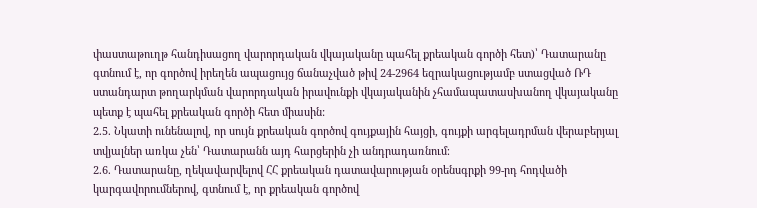փաստաթուղթ հանդիսացող վարորդական վկայականը պահել քրեական գործի հետ)՝ Դատարանը գտնում է, որ գործով իրեղեն ապացույց ճանաչված թիվ 24-2964 եզրակացությամբ ստացված ՌԴ ստանդարտ թողարկման վարորդական իրավունքի վկայականին չհամապատասխանող վկայականը պետք է պահել քրեական գործի հետ միասին:
2.5. Նկատի ունենալով, որ սույն քրեական գործով գույքային հայցի, գույքի արգելադրման վերաբերյալ տվյալներ առկա չեն՝ Դատարանն այդ հարցերին չի անդրադառնում։
2.6. Դատարանը, ղեկավարվելով ՀՀ քրեական դատավարության օրենսգրքի 99-րդ հոդվածի կարգավորումներով, գտնում է, որ քրեական գործով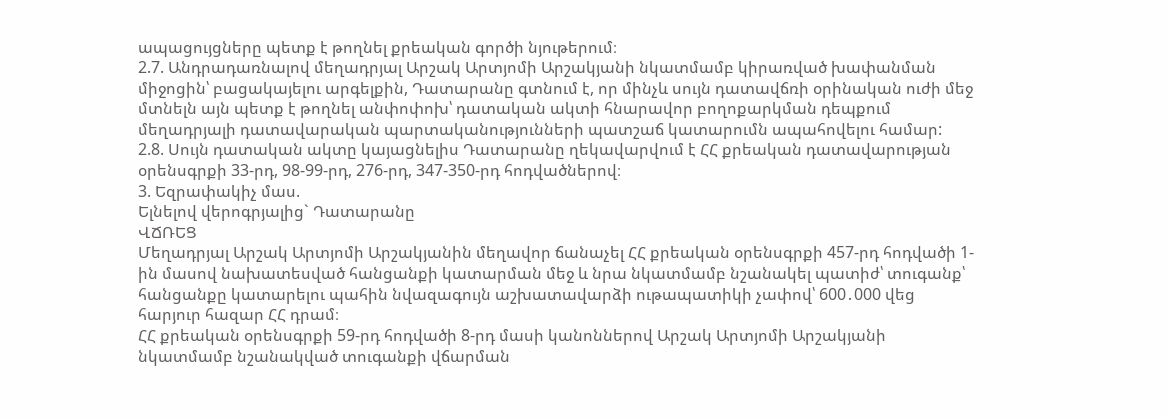ապացույցները պետք է թողնել քրեական գործի նյութերում։
2.7. Անդրադառնալով մեղադրյալ Արշակ Արտյոմի Արշակյանի նկատմամբ կիրառված խափանման միջոցին՝ բացակայելու արգելքին, Դատարանը գտնում է, որ մինչև սույն դատավճռի օրինական ուժի մեջ մտնելն այն պետք է թողնել անփոփոխ՝ դատական ակտի հնարավոր բողոքարկման դեպքում մեղադրյալի դատավարական պարտականությունների պատշաճ կատարումն ապահովելու համար:
2.8. Սույն դատական ակտը կայացնելիս Դատարանը ղեկավարվում է ՀՀ քրեական դատավարության օրենսգրքի 33-րդ, 98-99-րդ, 276-րդ, 347-350-րդ հոդվածներով։
3. Եզրափակիչ մաս.
Ելնելով վերոգրյալից` Դատարանը
ՎՃՌԵՑ
Մեղադրյալ Արշակ Արտյոմի Արշակյանին մեղավոր ճանաչել ՀՀ քրեական օրենսգրքի 457-րդ հոդվածի 1-ին մասով նախատեսված հանցանքի կատարման մեջ և նրա նկատմամբ նշանակել պատիժ՝ տուգանք՝ հանցանքը կատարելու պահին նվազագույն աշխատավարձի ութապատիկի չափով՝ 600․000 վեց հարյուր հազար ՀՀ դրամ։
ՀՀ քրեական օրենսգրքի 59-րդ հոդվածի 8-րդ մասի կանոններով Արշակ Արտյոմի Արշակյանի նկատմամբ նշանակված տուգանքի վճարման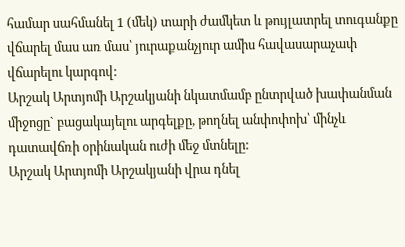համար սահմանել 1 (մեկ) տարի ժամկետ և թույլատրել տուգանքը վճարել մաս առ մաս՝ յուրաքանչյուր ամիս հավասարաչափ վճարելու կարգով:
Արշակ Արտյոմի Արշակյանի նկատմամբ ընտրված խափանման միջոցը` բացակայելու արգելքը, թողնել անփոփոխ՝ մինչև դատավճռի օրինական ուժի մեջ մտնելը:
Արշակ Արտյոմի Արշակյանի վրա դնել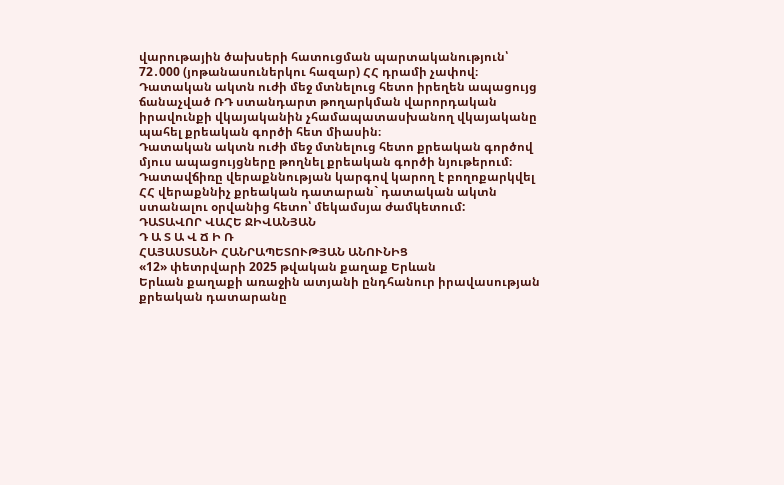վարութային ծախսերի հատուցման պարտականություն՝ 72․000 (յոթանասուներկու հազար) ՀՀ դրամի չափով։
Դատական ակտն ուժի մեջ մտնելուց հետո իրեղեն ապացույց ճանաչված ՌԴ ստանդարտ թողարկման վարորդական իրավունքի վկայականին չհամապատասխանող վկայականը պահել քրեական գործի հետ միասին։
Դատական ակտն ուժի մեջ մտնելուց հետո քրեական գործով մյուս ապացույցները թողնել քրեական գործի նյութերում։
Դատավճիռը վերաքննության կարգով կարող է բողոքարկվել ՀՀ վերաքննիչ քրեական դատարան` դատական ակտն ստանալու օրվանից հետո՝ մեկամսյա ժամկետում:
ԴԱՏԱՎՈՐ ՎԱՀԵ ՋԻՎԱՆՅԱՆ
Դ Ա Տ Ա Վ Ճ Ի Ռ
ՀԱՅԱՍՏԱՆԻ ՀԱՆՐԱՊԵՏՈՒԹՅԱՆ ԱՆՈՒՆԻՑ
«12» փետրվարի 2025 թվական քաղաք Երևան
Երևան քաղաքի առաջին ատյանի ընդհանուր իրավասության քրեական դատարանը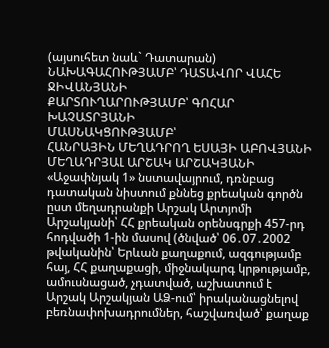(այսուհետ նաև` Դատարան)
ՆԱԽԱԳԱՀՈՒԹՅԱՄԲ՝ ԴԱՏԱՎՈՐ ՎԱՀԵ ՋԻՎԱՆՅԱՆԻ
ՔԱՐՏՈՒՂԱՐՈՒԹՅԱՄԲ՝ ԳՈՀԱՐ ԽԱՉԱՏՐՅԱՆԻ
ՄԱՍՆԱԿՑՈՒԹՅԱՄԲ՝
ՀԱՆՐԱՅԻՆ ՄԵՂԱԴՐՈՂ ԵՍԱՅԻ ԱԲՈՎՅԱՆԻ
ՄԵՂԱԴՐՅԱԼ ԱՐՇԱԿ ԱՐՇԱԿՅԱՆԻ
«Աջափնյակ 1» նստավայրում, դռնբաց դատական նիստում քննեց քրեական գործն ըստ մեղադրանքի Արշակ Արտյոմի Արշակյանի՝ ՀՀ քրեական օրենսգրքի 457-րդ հոդվածի 1-ին մասով (ծնված՝ 06․07․2002 թվականին՝ Երևան քաղաքում, ազգությամբ հայ, ՀՀ քաղաքացի, միջնակարգ կրթությամբ, ամուսնացած, չդատված, աշխատում է Արշակ Արշակյան ԱՁ-ում՝ իրականացնելով բեռնափոխադրումներ, հաշվառված՝ քաղաք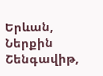Երևան, Ներքին Շենգավիթ,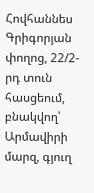Հովհաննես Գրիգորյան փողոց, 22/2-րդ տուն հասցեում, բնակվող՝ Արմավիրի մարզ, գյուղ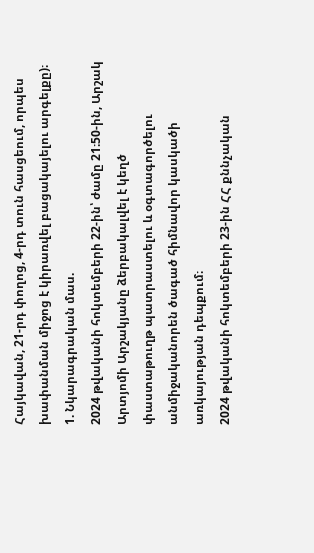Հայկավան, 21-րդ փողոց, 4-րդ տուն հասցեում, որպես խափանման միջոց է կիրառվել բացակայելու արգելքը)։
1. Նկարագրական մաս.
2024 թվականի հոկտեմբերի 22-ին՝ ժամը 21։50-ին, Արշակ Արտյոմի Արշակյանը ձերբակալվել է կեղծ փաստաթուղթ պատրաստելու և օգտագործելու անմիջականորեն ծագած հիմնավոր կասկածի առկայության դեպքում։
2024 թվականի հոկտեմբերի 23-ին ՀՀ քննչական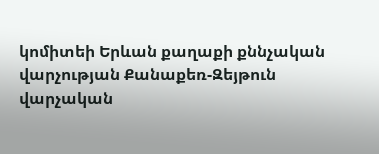կոմիտեի Երևան քաղաքի քննչական վարչության Քանաքեռ-Զեյթուն վարչական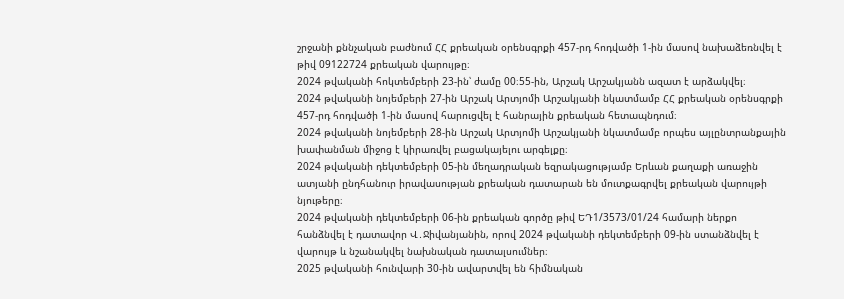շրջանի քննչական բաժնում ՀՀ քրեական օրենսգրքի 457-րդ հոդվածի 1-ին մասով նախաձեռնվել է թիվ 09122724 քրեական վարույթը։
2024 թվականի հոկտեմբերի 23-ին՝ ժամը 00։55-ին, Արշակ Արշակյանն ազատ է արձակվել։
2024 թվականի նոյեմբերի 27-ին Արշակ Արտյոմի Արշակյանի նկատմամբ ՀՀ քրեական օրենսգրքի 457-րդ հոդվածի 1-ին մասով հարուցվել է հանրային քրեական հետապնդում։
2024 թվականի նոյեմբերի 28-ին Արշակ Արտյոմի Արշակյանի նկատմամբ որպես այլընտրանքային խափանման միջոց է կիրառվել բացակայելու արգելքը։
2024 թվականի դեկտեմբերի 05-ին մեղադրական եզրակացությամբ Երևան քաղաքի առաջին ատյանի ընդհանուր իրավասության քրեական դատարան են մուտքագրվել քրեական վարույթի նյութերը։
2024 թվականի դեկտեմբերի 06-ին քրեական գործը թիվ ԵԴ1/3573/01/24 համարի ներքո հանձնվել է դատավոր Վ․Ջիվանյանին, որով 2024 թվականի դեկտեմբերի 09-ին ստանձնվել է վարույթ և նշանակվել նախնական դատալսումներ։
2025 թվականի հունվարի 30-ին ավարտվել են հիմնական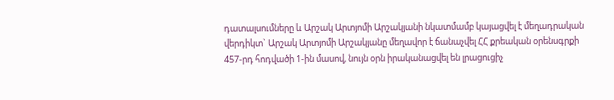դատալսումները և Արշակ Արտյոմի Արշակյանի նկատմամբ կայացվել է մեղադրական վերդիկտ` Արշակ Արտյոմի Արշակյանը մեղավոր է ճանաչվել ՀՀ քրեական օրենսգրքի 457-րդ հոդվածի 1-ին մասով, նույն օրն իրականացվել են լրացուցիչ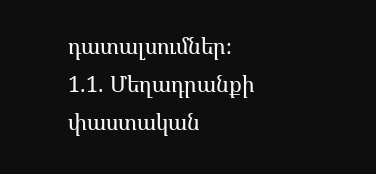դատալսումներ։
1.1. Մեղադրանքի փաստական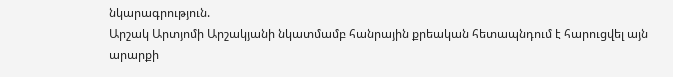նկարագրություն.
Արշակ Արտյոմի Արշակյանի նկատմամբ հանրային քրեական հետապնդում է հարուցվել այն արարքի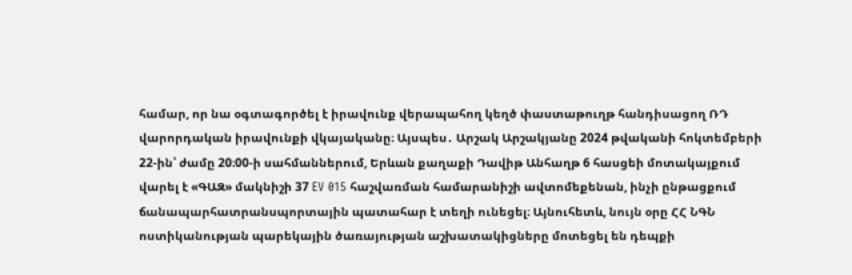համար, որ նա օգտագործել է իրավունք վերապահող կեղծ փաստաթուղթ հանդիսացող ՌԴ վարորդական իրավունքի վկայականը։ Այսպես․ Արշակ Արշակյանը 2024 թվականի հոկտեմբերի 22-ին՝ ժամը 20։00-ի սահմաններում, Երևան քաղաքի Դավիթ Անհաղթ 6 հասցեի մոտակայքում վարել է «ԳԱԶ» մակնիշի 37 EV 015 հաշվառման համարանիշի ավտոմեքենան, ինչի ընթացքում ճանապարհատրանսպորտային պատահար է տեղի ունեցել։ Այնուհետև, նույն օրը ՀՀ ՆԳՆ ոստիկանության պարեկային ծառայության աշխատակիցները մոտեցել են դեպքի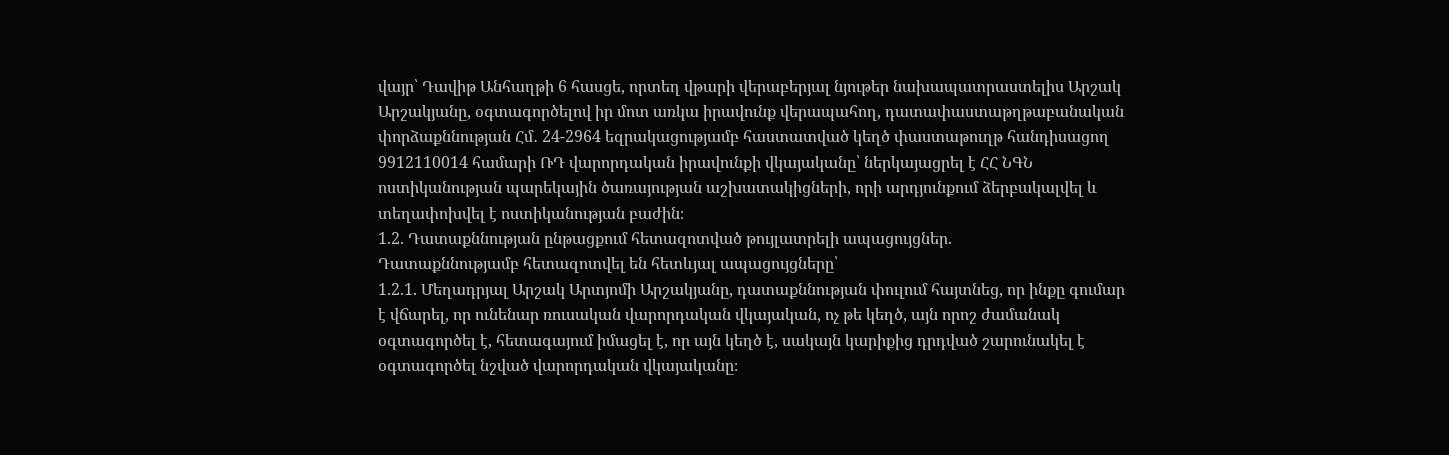վայր՝ Դավիթ Անհաղթի 6 հասցե, որտեղ վթարի վերաբերյալ նյութեր նախապատրաստելիս Արշակ Արշակյանը, օգտագործելով իր մոտ առկա իրավունք վերապահող, դատափաստաթղթաբանական փորձաքննության Հմ․ 24-2964 եզրակացությամբ հաստատված կեղծ փաստաթուղթ հանդիսացող 9912110014 համարի ՌԴ վարորդական իրավունքի վկայականը՝ ներկայացրել է ՀՀ ՆԳՆ ոստիկանության պարեկային ծառայության աշխատակիցների, որի արդյունքում ձերբակալվել և տեղափոխվել է ոստիկանության բաժին։
1.2. Դատաքննության ընթացքում հետազոտված թույլատրելի ապացույցներ.
Դատաքննությամբ հետազոտվել են հետևյալ ապացույցները՝
1.2.1. Մեղադրյալ Արշակ Արտյոմի Արշակյանը, դատաքննության փուլում հայտնեց, որ ինքը գումար է վճարել, որ ունենար ռուսական վարորդական վկայական, ոչ թե կեղծ, այն որոշ ժամանակ օգտագործել է, հետագայում իմացել է, որ այն կեղծ է, սակայն կարիքից դրդված շարունակել է օգտագործել նշված վարորդական վկայականը։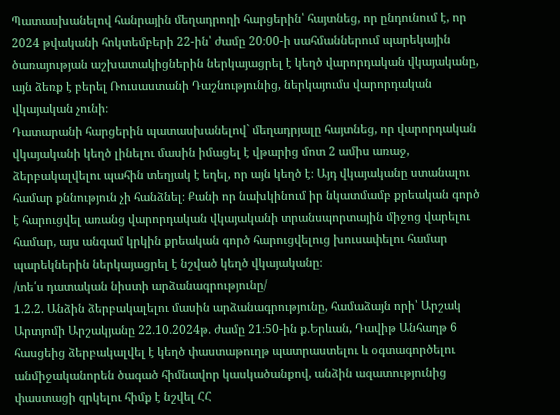Պատասխանելով հանրային մեղադրողի հարցերին՝ հայտնեց, որ ընդունում է, որ 2024 թվականի հոկտեմբերի 22-ին՝ ժամը 20։00-ի սահմաններում պարեկային ծառայության աշխատակիցներին ներկայացրել է կեղծ վարորդական վկայականը, այն ձեռք է բերել Ռուսաստանի Դաշնությունից, ներկայումս վարորդական վկայական չունի։
Դատարանի հարցերին պատասխանելով` մեղադրյալը հայտնեց, որ վարորդական վկայականի կեղծ լինելու մասին իմացել է վթարից մոտ 2 ամիս առաջ, ձերբակալվելու պահին տեղյակ է եղել, որ այն կեղծ է։ Այդ վկայականը ստանալու համար քննություն չի հանձնել։ Քանի որ նախկինում իր նկատմամբ քրեական գործ է հարուցվել առանց վարորդական վկայականի տրանսպորտային միջոց վարելու համար, այս անգամ կրկին քրեական գործ հարուցվելուց խուսափելու համար պարեկներին ներկայացրել է նշված կեղծ վկայականը։
/տե՛ս դատական նիստի արձանագրությունը/
1.2.2. Անձին ձերբակալելու մասին արձանագրությունը, համաձայն որի՝ Արշակ Արտյոմի Արշակյանը 22․10․2024թ․ ժամը 21։50-ին ք․Երևան, Դավիթ Անհաղթ 6 հասցեից ձերբակալվել է կեղծ փաստաթուղթ պատրաստելու և օգտագործելու անմիջականորեն ծագած հիմնավոր կասկածանքով, անձին ազատությունից փաստացի զրկելու հիմք է նշվել ՀՀ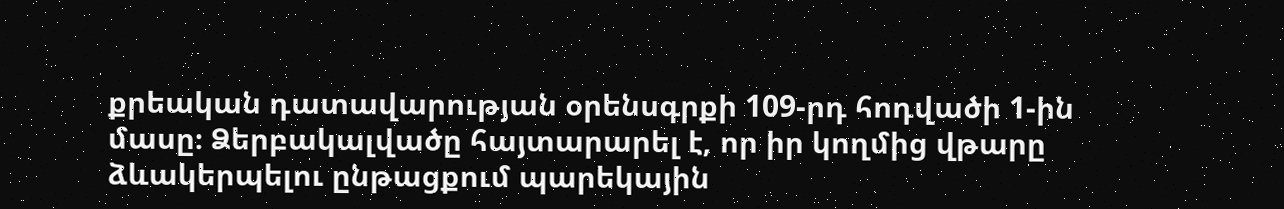քրեական դատավարության օրենսգրքի 109-րդ հոդվածի 1-ին մասը։ Ձերբակալվածը հայտարարել է, որ իր կողմից վթարը ձևակերպելու ընթացքում պարեկային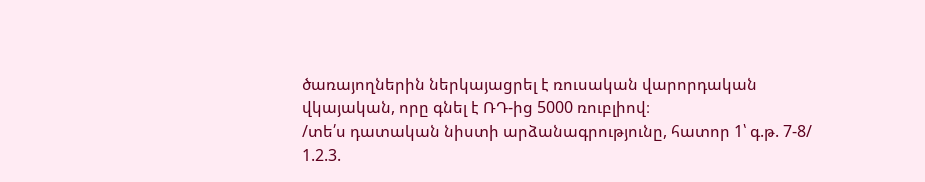ծառայողներին ներկայացրել է ռուսական վարորդական վկայական, որը գնել է ՌԴ-ից 5000 ռուբլիով։
/տե՛ս դատական նիստի արձանագրությունը, հատոր 1՝ գ.թ. 7-8/
1.2.3.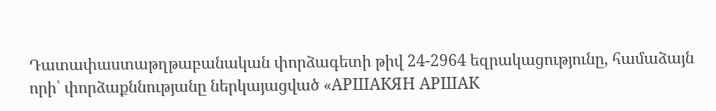Դատափաստաթղթաբանական փորձագետի թիվ 24-2964 եզրակացությունը, համաձայն որի՝ փորձաքննությանը ներկայացված «АРШАКЯН АРШАК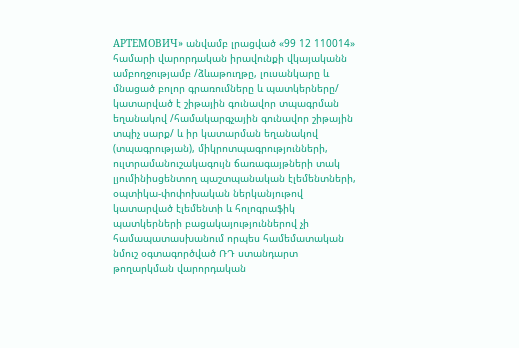АРТЕМОВИЧ» անվամբ լրացված «99 12 110014» համարի վարորդական իրավունքի վկայականն ամբողջությամբ /ձևաթուղթը, լուսանկարը և մնացած բոլոր գրառումները և պատկերները/ կատարված է շիթային գունավոր տպագրման եղանակով /համակարգչային գունավոր շիթային տպիչ սարք/ և իր կատարման եղանակով (տպագրության), միկրոտպագրությունների, ուլտրամանուշակագույն ճառագայթների տակ լյումինիսցենտող պաշտպանական էլեմենտների, օպտիկա-փոփոխական ներկանյութով կատարված էլեմենտի և հոլոգրաֆիկ պատկերների բացակայություններով չի համապատասխանում որպես համեմատական նմուշ օգտագործված ՌԴ ստանդարտ թողարկման վարորդական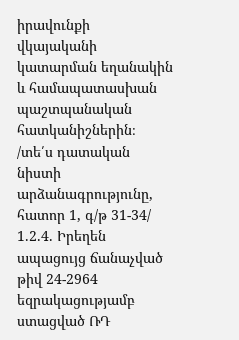իրավունքի վկայականի կատարման եղանակին և համապատասխան պաշտպանական հատկանիշներին։
/տե՛ս դատական նիստի արձանագրությունը, հատոր 1, գ/թ 31-34/
1.2.4. Իրեղեն ապացույց ճանաչված թիվ 24-2964 եզրակացությամբ ստացված ՌԴ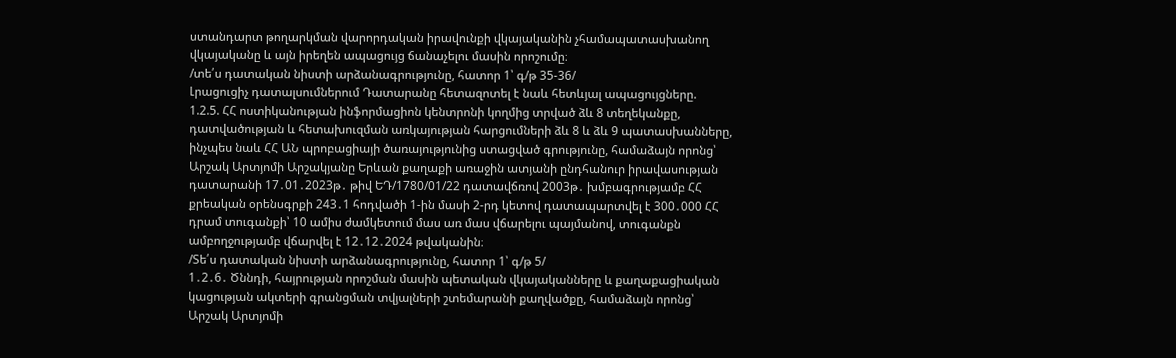ստանդարտ թողարկման վարորդական իրավունքի վկայականին չհամապատասխանող վկայականը և այն իրեղեն ապացույց ճանաչելու մասին որոշումը։
/տե՛ս դատական նիստի արձանագրությունը, հատոր 1՝ գ/թ 35-36/
Լրացուցիչ դատալսումներում Դատարանը հետազոտել է նաև հետևյալ ապացույցները.
1.2.5. ՀՀ ոստիկանության ինֆորմացիոն կենտրոնի կողմից տրված ձև 8 տեղեկանքը, դատվածության և հետախուզման առկայության հարցումների ձև 8 և ձև 9 պատասխանները, ինչպես նաև ՀՀ ԱՆ պրոբացիայի ծառայությունից ստացված գրությունը, համաձայն որոնց՝ Արշակ Արտյոմի Արշակյանը Երևան քաղաքի առաջին ատյանի ընդհանուր իրավասության դատարանի 17․01․2023թ․ թիվ ԵԴ/1780/01/22 դատավճռով 2003թ․ խմբագրությամբ ՀՀ քրեական օրենսգրքի 243․1 հոդվածի 1-ին մասի 2-րդ կետով դատապարտվել է 300․000 ՀՀ դրամ տուգանքի՝ 10 ամիս ժամկետում մաս առ մաս վճարելու պայմանով, տուգանքն ամբողջությամբ վճարվել է 12․12․2024 թվականին։
/Տե՛ս դատական նիստի արձանագրությունը, հատոր 1՝ գ/թ 5/
1․2․6․ Ծննդի, հայրության որոշման մասին պետական վկայականները և քաղաքացիական կացության ակտերի գրանցման տվյալների շտեմարանի քաղվածքը, համաձայն որոնց՝ Արշակ Արտյոմի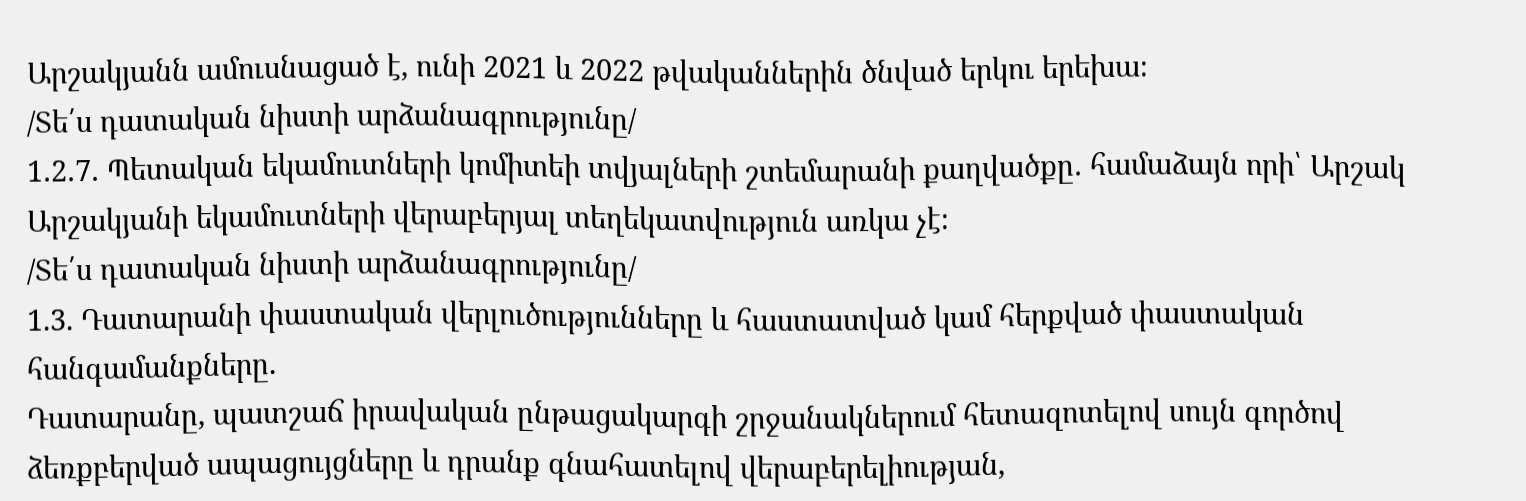Արշակյանն ամուսնացած է, ունի 2021 և 2022 թվականներին ծնված երկու երեխա։
/Տե՛ս դատական նիստի արձանագրությունը/
1․2․7․ Պետական եկամուտների կոմիտեի տվյալների շտեմարանի քաղվածքը․ համաձայն որի՝ Արշակ Արշակյանի եկամուտների վերաբերյալ տեղեկատվություն առկա չէ։
/Տե՛ս դատական նիստի արձանագրությունը/
1.3. Դատարանի փաստական վերլուծությունները և հաստատված կամ հերքված փաստական հանգամանքները.
Դատարանը, պատշաճ իրավական ընթացակարգի շրջանակներում հետազոտելով սույն գործով ձեռքբերված ապացույցները և դրանք գնահատելով վերաբերելիության,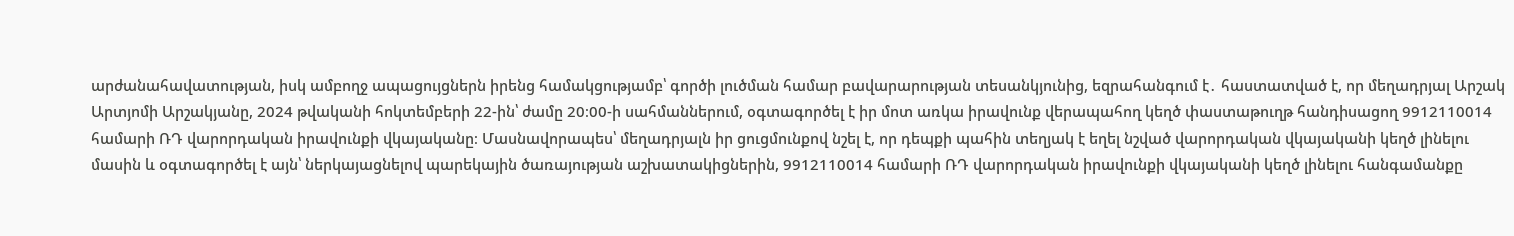արժանահավատության, իսկ ամբողջ ապացույցներն իրենց համակցությամբ՝ գործի լուծման համար բավարարության տեսանկյունից, եզրահանգում է․ հաստատված է, որ մեղադրյալ Արշակ Արտյոմի Արշակյանը, 2024 թվականի հոկտեմբերի 22-ին՝ ժամը 20։00-ի սահմաններում, օգտագործել է իր մոտ առկա իրավունք վերապահող կեղծ փաստաթուղթ հանդիսացող 9912110014 համարի ՌԴ վարորդական իրավունքի վկայականը։ Մասնավորապես՝ մեղադրյալն իր ցուցմունքով նշել է, որ դեպքի պահին տեղյակ է եղել նշված վարորդական վկայականի կեղծ լինելու մասին և օգտագործել է այն՝ ներկայացնելով պարեկային ծառայության աշխատակիցներին, 9912110014 համարի ՌԴ վարորդական իրավունքի վկայականի կեղծ լինելու հանգամանքը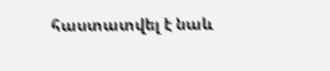հաստատվել է նաև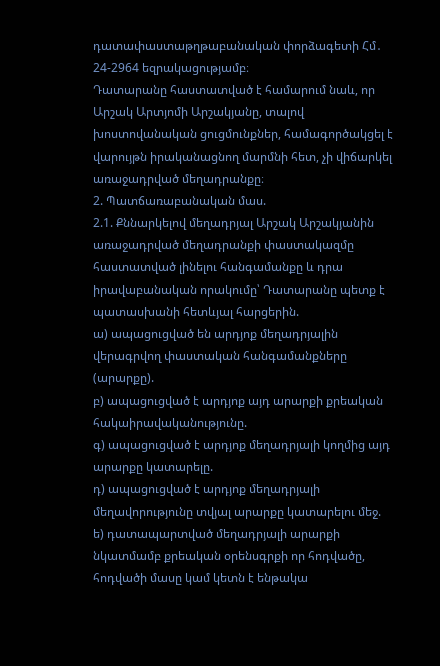դատափաստաթղթաբանական փորձագետի Հմ․ 24-2964 եզրակացությամբ։
Դատարանը հաստատված է համարում նաև, որ Արշակ Արտյոմի Արշակյանը, տալով խոստովանական ցուցմունքներ, համագործակցել է վարույթն իրականացնող մարմնի հետ, չի վիճարկել առաջադրված մեղադրանքը։
2. Պատճառաբանական մաս.
2.1. Քննարկելով մեղադրյալ Արշակ Արշակյանին առաջադրված մեղադրանքի փաստակազմը հաստատված լինելու հանգամանքը և դրա իրավաբանական որակումը՝ Դատարանը պետք է պատասխանի հետևյալ հարցերին.
ա) ապացուցված են արդյոք մեղադրյալին վերագրվող փաստական հանգամանքները (արարքը).
բ) ապացուցված է արդյոք այդ արարքի քրեական հակաիրավականությունը.
գ) ապացուցված է արդյոք մեղադրյալի կողմից այդ արարքը կատարելը.
դ) ապացուցված է արդյոք մեղադրյալի մեղավորությունը տվյալ արարքը կատարելու մեջ.
ե) դատապարտված մեղադրյալի արարքի նկատմամբ քրեական օրենսգրքի որ հոդվածը, հոդվածի մասը կամ կետն է ենթակա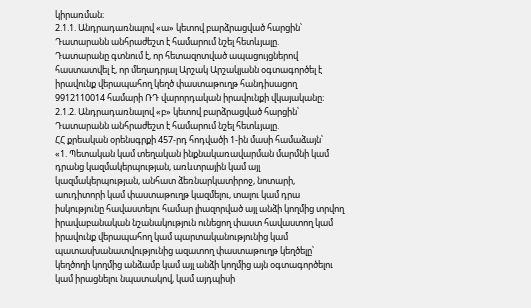կիրառման։
2.1.1. Անդրադառնալով «ա» կետով բարձրացված հարցին՝ Դատարանն անհրաժեշտ է համարում նշել հետևյալը.
Դատարանը գտնում է, որ հետազոտված ապացույցներով հաստատվել է, որ մեղադրյալ Արշակ Արշակյանն օգտագործել է իրավունք վերապահող կեղծ փաստաթուղթ հանդիսացող 9912110014 համարի ՌԴ վարորդական իրավունքի վկայականը։
2.1.2. Անդրադառնալով «բ» կետով բարձրացված հարցին՝ Դատարանն անհրաժեշտ է համարում նշել հետևյալը.
ՀՀ քրեական օրենսգրքի 457-րդ հոդվածի 1-ին մասի համաձայն՝
«1. Պետական կամ տեղական ինքնակառավարման մարմնի կամ դրանց կազմակերպության, առևտրային կամ այլ կազմակերպության, անհատ ձեռնարկատիրոջ, նոտարի, աուդիտորի կամ փաստաթուղթ կազմելու, տալու կամ դրա իսկությունը հավաստելու համար լիազորված այլ անձի կողմից տրվող իրավաբանական նշանակություն ունեցող փաստ հավաստող կամ իրավունք վերապահող կամ պարտականությունից կամ պատասխանատվությունից ազատող փաստաթուղթ կեղծելը՝ կեղծողի կողմից անձամբ կամ այլ անձի կողմից այն օգտագործելու կամ իրացնելու նպատակով, կամ այդպիսի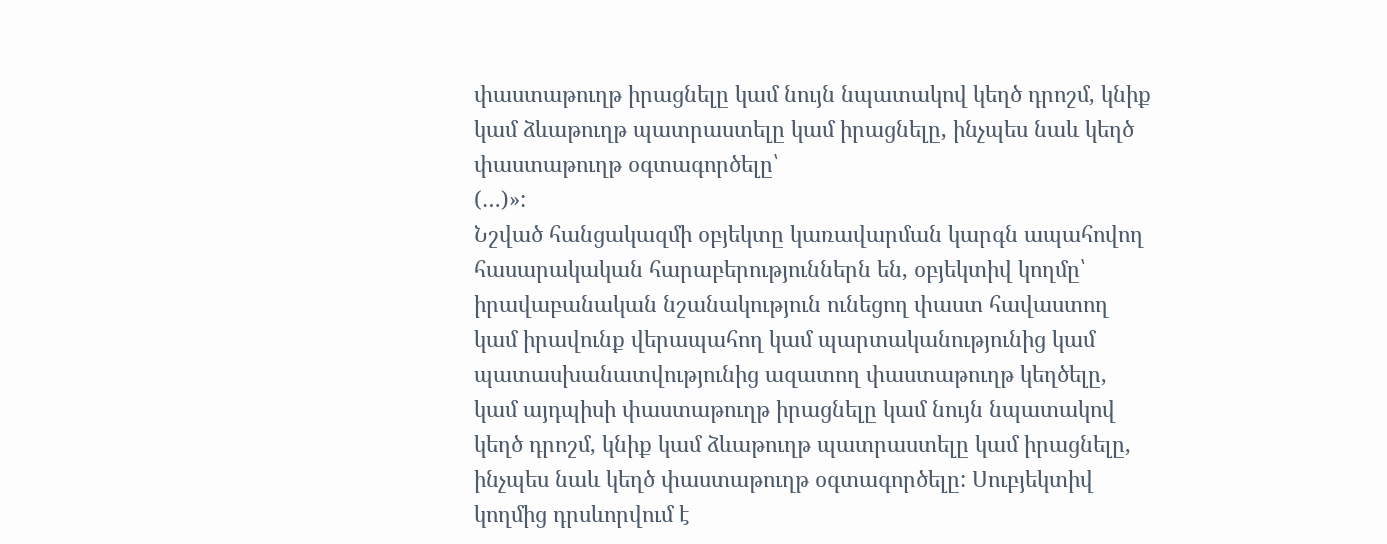փաստաթուղթ իրացնելը կամ նույն նպատակով կեղծ դրոշմ, կնիք կամ ձևաթուղթ պատրաստելը կամ իրացնելը, ինչպես նաև կեղծ փաստաթուղթ օգտագործելը՝
(…)»:
Նշված հանցակազմի օբյեկտը կառավարման կարգն ապահովող հասարակական հարաբերություններն են, օբյեկտիվ կողմը՝ իրավաբանական նշանակություն ունեցող փաստ հավաստող կամ իրավունք վերապահող կամ պարտականությունից կամ պատասխանատվությունից ազատող փաստաթուղթ կեղծելը, կամ այդպիսի փաստաթուղթ իրացնելը կամ նույն նպատակով կեղծ դրոշմ, կնիք կամ ձևաթուղթ պատրաստելը կամ իրացնելը, ինչպես նաև կեղծ փաստաթուղթ օգտագործելը: Սուբյեկտիվ կողմից դրսևորվում է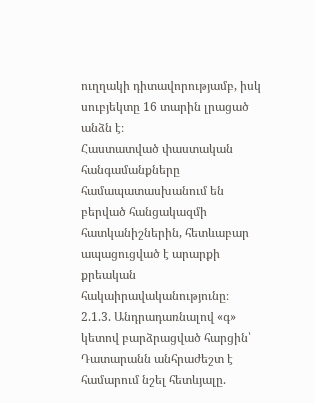ուղղակի դիտավորությամբ, իսկ սուբյեկտը 16 տարին լրացած անձն է։
Հաստատված փաստական հանգամանքները համապատասխանում են բերված հանցակազմի հատկանիշներին, հետևաբար ապացուցված է արարքի քրեական հակաիրավականությունը։
2.1.3. Անդրադառնալով «գ» կետով բարձրացված հարցին՝ Դատարանն անհրաժեշտ է համարում նշել հետևյալը.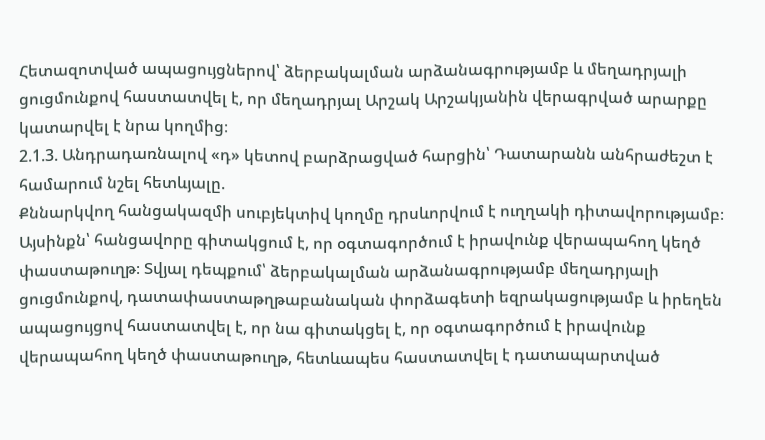Հետազոտված ապացույցներով՝ ձերբակալման արձանագրությամբ և մեղադրյալի ցուցմունքով հաստատվել է, որ մեղադրյալ Արշակ Արշակյանին վերագրված արարքը կատարվել է նրա կողմից։
2.1.3. Անդրադառնալով «դ» կետով բարձրացված հարցին՝ Դատարանն անհրաժեշտ է համարում նշել հետևյալը.
Քննարկվող հանցակազմի սուբյեկտիվ կողմը դրսևորվում է ուղղակի դիտավորությամբ։ Այսինքն՝ հանցավորը գիտակցում է, որ օգտագործում է իրավունք վերապահող կեղծ փաստաթուղթ։ Տվյալ դեպքում՝ ձերբակալման արձանագրությամբ մեղադրյալի ցուցմունքով, դատափաստաթղթաբանական փորձագետի եզրակացությամբ և իրեղեն ապացույցով հաստատվել է, որ նա գիտակցել է, որ օգտագործում է իրավունք վերապահող կեղծ փաստաթուղթ, հետևապես հաստատվել է դատապարտված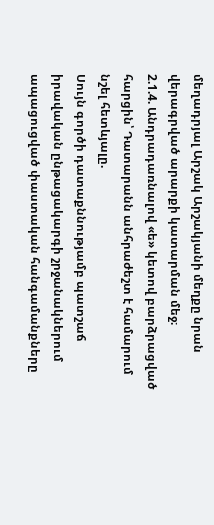մեղադրյալ Արշակ Արշակյանի մեղքը նրան վերագրված արարքի կատարման մեջ։
2.1.4. Անդրադառնալով «ե» կետով բարձրացված հարցին՝ Դատարանն անհրաժեշտ է համարում նշել հետևյալը.
Սույն գործի դատաքննությամբ պատշաճ իրավական ընթացակարգի շրջանակներում ապացուցված փաստական հանգամանքները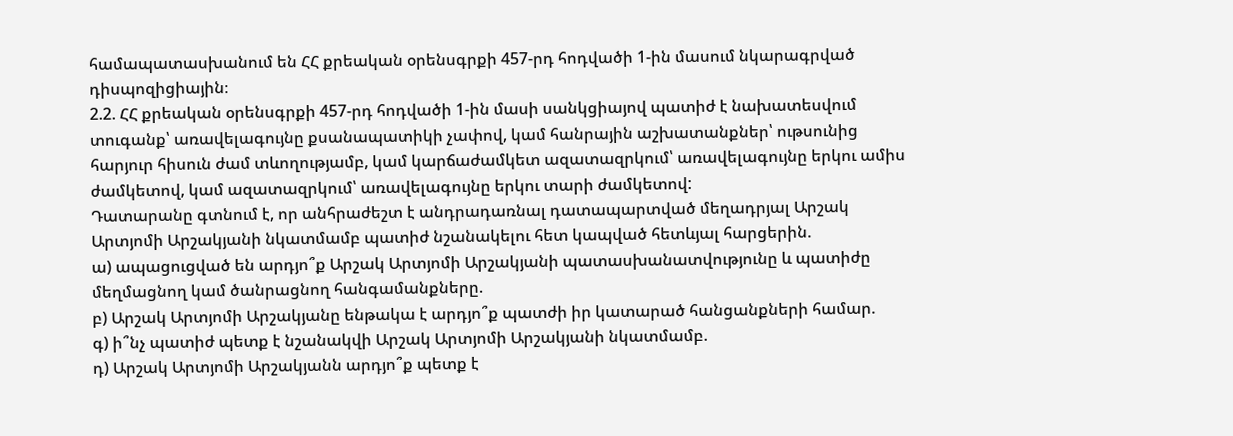համապատասխանում են ՀՀ քրեական օրենսգրքի 457-րդ հոդվածի 1-ին մասում նկարագրված դիսպոզիցիային։
2.2. ՀՀ քրեական օրենսգրքի 457-րդ հոդվածի 1-ին մասի սանկցիայով պատիժ է նախատեսվում տուգանք՝ առավելագույնը քսանապատիկի չափով, կամ հանրային աշխատանքներ՝ ութսունից հարյուր հիսուն ժամ տևողությամբ, կամ կարճաժամկետ ազատազրկում՝ առավելագույնը երկու ամիս ժամկետով, կամ ազատազրկում՝ առավելագույնը երկու տարի ժամկետով:
Դատարանը գտնում է, որ անհրաժեշտ է անդրադառնալ դատապարտված մեղադրյալ Արշակ Արտյոմի Արշակյանի նկատմամբ պատիժ նշանակելու հետ կապված հետևյալ հարցերին.
ա) ապացուցված են արդյո՞ք Արշակ Արտյոմի Արշակյանի պատասխանատվությունը և պատիժը մեղմացնող կամ ծանրացնող հանգամանքները.
բ) Արշակ Արտյոմի Արշակյանը ենթակա է արդյո՞ք պատժի իր կատարած հանցանքների համար.
գ) ի՞նչ պատիժ պետք է նշանակվի Արշակ Արտյոմի Արշակյանի նկատմամբ.
դ) Արշակ Արտյոմի Արշակյանն արդյո՞ք պետք է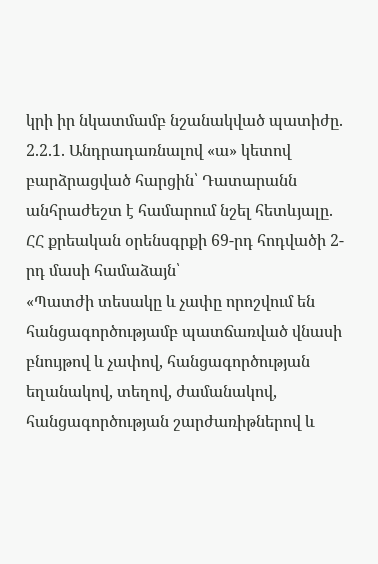կրի իր նկատմամբ նշանակված պատիժը.
2.2.1. Անդրադառնալով «ա» կետով բարձրացված հարցին՝ Դատարանն անհրաժեշտ է համարում նշել հետևյալը.
ՀՀ քրեական օրենսգրքի 69-րդ հոդվածի 2-րդ մասի համաձայն՝
«Պատժի տեսակը և չափը որոշվում են հանցագործությամբ պատճառված վնասի բնույթով և չափով, հանցագործության եղանակով, տեղով, ժամանակով, հանցագործության շարժառիթներով և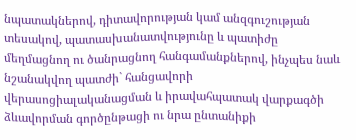նպատակներով, դիտավորության կամ անզգուշության տեսակով, պատասխանատվությունը և պատիժը մեղմացնող ու ծանրացնող հանգամանքներով, ինչպես նաև նշանակվող պատժի` հանցավորի վերասոցիալականացման և իրավահպատակ վարքագծի ձևավորման գործընթացի ու նրա ընտանիքի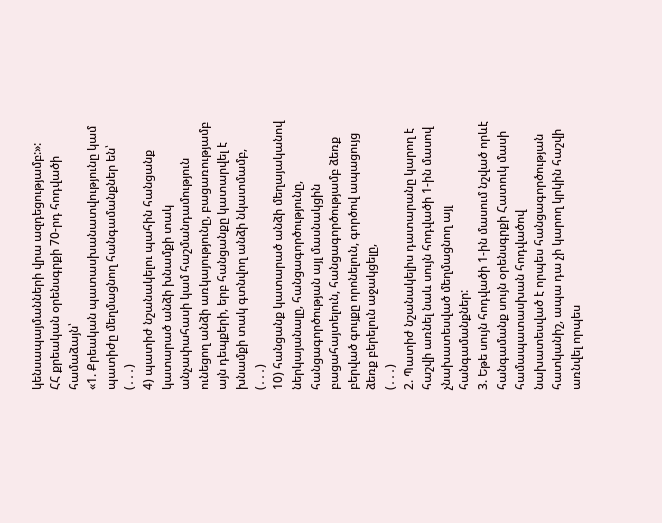կենսապայմանների վրա ազդեցությամբ:»:
ՀՀ քրեական օրենսգրքի 70-րդ հոդվածի համաձայն՝
«1. Քրեական պատասխանատվությունը կամ պատիժը մեղմացնող հանգամանքներ են՝
(․․․)
4) պատիժ նշանակելու պահին հանցանք կատարած անձի խնամքի տակ անչափահասի կամ հաշմանդամություն ունեցող անձի առկայությունը, բացառությամբ այն դեպքերի, երբ հանցանքը կատարվել է խնամքի տակ գտնվող անձի նկատմամբ,
(․․․)
10) հանցանք կատարած անձի մեղայականով ներկայանալը, հանցագործությունը, հանցագործության այլ մասնակցին բացահայտելուն, հանցագործությամբ ձեռք բերված գույքը որոնելուն, գործով ապացույց ձեռք բերելուն աջակցելը,
(․․․)
2. Պատիժ նշանակելիս դատարանը կարող է հաշվի առնել նաև սույն հոդվածի 1-ին մասով չնախատեսված մեղմացնող այլ հանգամանքներ:
3. Եթե սույն հոդվածի 1-ին մասում նշված որևէ հանգամանք սույն օրենսգրքի Հատուկ մասի համապատասխան հոդվածով նախատեսված է որպես հանցագործության հատկանիշ, ապա դա չի կարող կրկին հաշվի առնվել որպես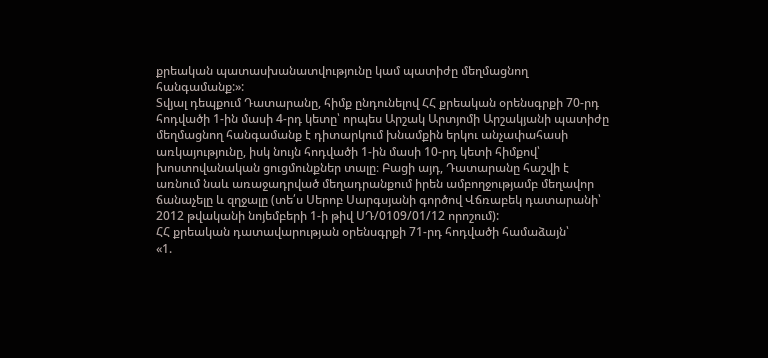քրեական պատասխանատվությունը կամ պատիժը մեղմացնող հանգամանք:»:
Տվյալ դեպքում Դատարանը, հիմք ընդունելով ՀՀ քրեական օրենսգրքի 70-րդ հոդվածի 1-ին մասի 4-րդ կետը՝ որպես Արշակ Արտյոմի Արշակյանի պատիժը մեղմացնող հանգամանք է դիտարկում խնամքին երկու անչափահասի առկայությունը, իսկ նույն հոդվածի 1-ին մասի 10-րդ կետի հիմքով՝ խոստովանական ցուցմունքներ տալը։ Բացի այդ, Դատարանը հաշվի է առնում նաև առաջադրված մեղադրանքում իրեն ամբողջությամբ մեղավոր ճանաչելը և զղջալը (տե՛ս Սերոբ Սարգսյանի գործով Վճռաբեկ դատարանի՝ 2012 թվականի նոյեմբերի 1-ի թիվ ՍԴ/0109/01/12 որոշում):
ՀՀ քրեական դատավարության օրենսգրքի 71-րդ հոդվածի համաձայն՝
«1.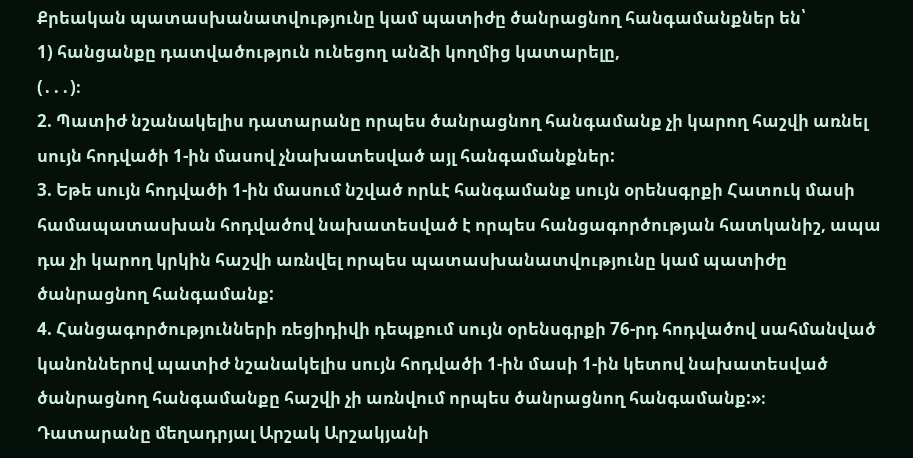Քրեական պատասխանատվությունը կամ պատիժը ծանրացնող հանգամանքներ են՝
1) հանցանքը դատվածություն ունեցող անձի կողմից կատարելը,
(․․․)։
2. Պատիժ նշանակելիս դատարանը որպես ծանրացնող հանգամանք չի կարող հաշվի առնել սույն հոդվածի 1-ին մասով չնախատեսված այլ հանգամանքներ:
3. Եթե սույն հոդվածի 1-ին մասում նշված որևէ հանգամանք սույն օրենսգրքի Հատուկ մասի համապատասխան հոդվածով նախատեսված է որպես հանցագործության հատկանիշ, ապա դա չի կարող կրկին հաշվի առնվել որպես պատասխանատվությունը կամ պատիժը ծանրացնող հանգամանք:
4. Հանցագործությունների ռեցիդիվի դեպքում սույն օրենսգրքի 76-րդ հոդվածով սահմանված կանոններով պատիժ նշանակելիս սույն հոդվածի 1-ին մասի 1-ին կետով նախատեսված ծանրացնող հանգամանքը հաշվի չի առնվում որպես ծանրացնող հանգամանք:»։
Դատարանը մեղադրյալ Արշակ Արշակյանի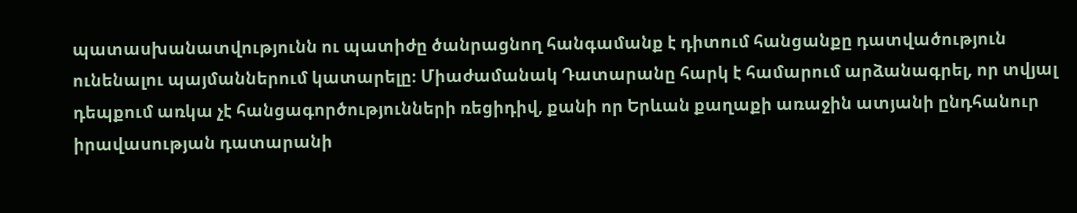պատասխանատվությունն ու պատիժը ծանրացնող հանգամանք է դիտում հանցանքը դատվածություն ունենալու պայմաններում կատարելը։ Միաժամանակ Դատարանը հարկ է համարում արձանագրել, որ տվյալ դեպքում առկա չէ հանցագործությունների ռեցիդիվ, քանի որ Երևան քաղաքի առաջին ատյանի ընդհանուր իրավասության դատարանի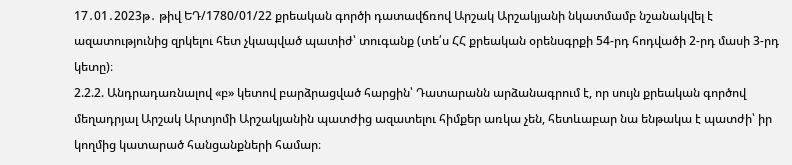17․01․2023թ․ թիվ ԵԴ/1780/01/22 քրեական գործի դատավճռով Արշակ Արշակյանի նկատմամբ նշանակվել է ազատությունից զրկելու հետ չկապված պատիժ՝ տուգանք (տե՛ս ՀՀ քրեական օրենսգրքի 54-րդ հոդվածի 2-րդ մասի 3-րդ կետը)։
2.2.2. Անդրադառնալով «բ» կետով բարձրացված հարցին՝ Դատարանն արձանագրում է, որ սույն քրեական գործով մեղադրյալ Արշակ Արտյոմի Արշակյանին պատժից ազատելու հիմքեր առկա չեն, հետևաբար նա ենթակա է պատժի՝ իր կողմից կատարած հանցանքների համար։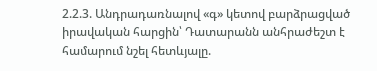2.2.3. Անդրադառնալով «գ» կետով բարձրացված իրավական հարցին՝ Դատարանն անհրաժեշտ է համարում նշել հետևյալը.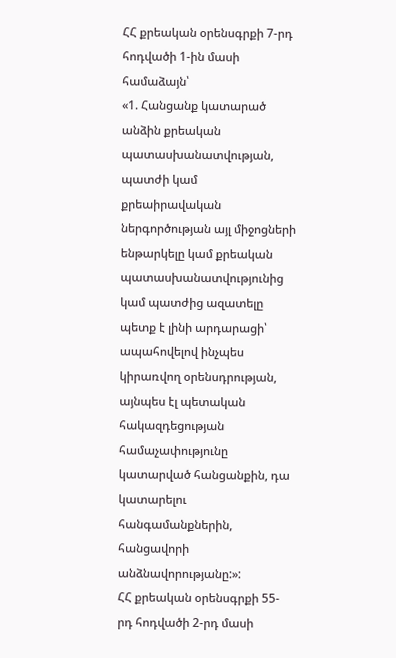ՀՀ քրեական օրենսգրքի 7-րդ հոդվածի 1-ին մասի համաձայն՝
«1. Հանցանք կատարած անձին քրեական պատասխանատվության, պատժի կամ քրեաիրավական ներգործության այլ միջոցների ենթարկելը կամ քրեական պատասխանատվությունից կամ պատժից ազատելը պետք է լինի արդարացի՝ ապահովելով ինչպես կիրառվող օրենսդրության, այնպես էլ պետական հակազդեցության համաչափությունը կատարված հանցանքին, դա կատարելու հանգամանքներին, հանցավորի անձնավորությանը:»:
ՀՀ քրեական օրենսգրքի 55-րդ հոդվածի 2-րդ մասի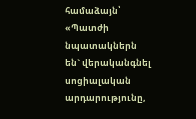համաձայն՝
«Պատժի նպատակներն են` վերականգնել սոցիալական արդարությունը,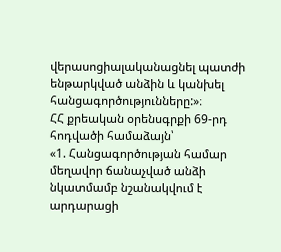վերասոցիալականացնել պատժի ենթարկված անձին և կանխել հանցագործությունները:»։
ՀՀ քրեական օրենսգրքի 69-րդ հոդվածի համաձայն՝
«1. Հանցագործության համար մեղավոր ճանաչված անձի նկատմամբ նշանակվում է արդարացի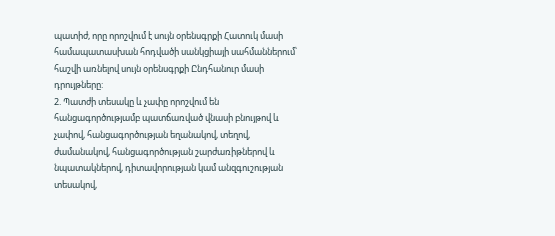պատիժ, որը որոշվում է սույն օրենսգրքի Հատուկ մասի համապատասխան հոդվածի սանկցիայի սահմաններում՝ հաշվի առնելով սույն օրենսգրքի Ընդհանուր մասի դրույթները:
2. Պատժի տեսակը և չափը որոշվում են հանցագործությամբ պատճառված վնասի բնույթով և չափով, հանցագործության եղանակով, տեղով, ժամանակով, հանցագործության շարժառիթներով և նպատակներով, դիտավորության կամ անզգուշության տեսակով,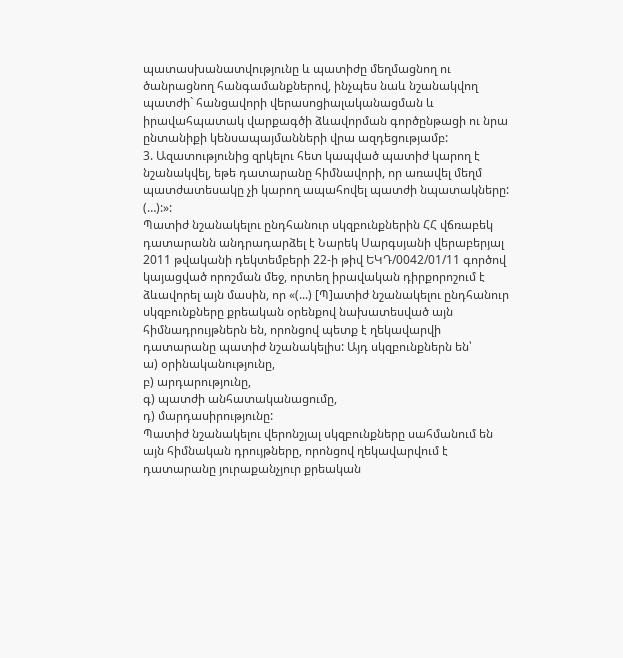պատասխանատվությունը և պատիժը մեղմացնող ու ծանրացնող հանգամանքներով, ինչպես նաև նշանակվող պատժի` հանցավորի վերասոցիալականացման և իրավահպատակ վարքագծի ձևավորման գործընթացի ու նրա ընտանիքի կենսապայմանների վրա ազդեցությամբ:
3. Ազատությունից զրկելու հետ կապված պատիժ կարող է նշանակվել, եթե դատարանը հիմնավորի, որ առավել մեղմ պատժատեսակը չի կարող ապահովել պատժի նպատակները:
(…):»:
Պատիժ նշանակելու ընդհանուր սկզբունքներին ՀՀ վճռաբեկ դատարանն անդրադարձել է Նարեկ Սարգսյանի վերաբերյալ 2011 թվականի դեկտեմբերի 22-ի թիվ ԵԿԴ/0042/01/11 գործով կայացված որոշման մեջ, որտեղ իրավական դիրքորոշում է ձևավորել այն մասին, որ «(...) [Պ]ատիժ նշանակելու ընդհանուր սկզբունքները քրեական օրենքով նախատեսված այն հիմնադրույթներն են, որոնցով պետք է ղեկավարվի դատարանը պատիժ նշանակելիս: Այդ սկզբունքներն են՝
ա) օրինականությունը,
բ) արդարությունը,
գ) պատժի անհատականացումը,
դ) մարդասիրությունը:
Պատիժ նշանակելու վերոնշյալ սկզբունքները սահմանում են այն հիմնական դրույթները, որոնցով ղեկավարվում է դատարանը յուրաքանչյուր քրեական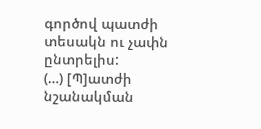գործով պատժի տեսակն ու չափն ընտրելիս:
(…) [Պ]ատժի նշանակման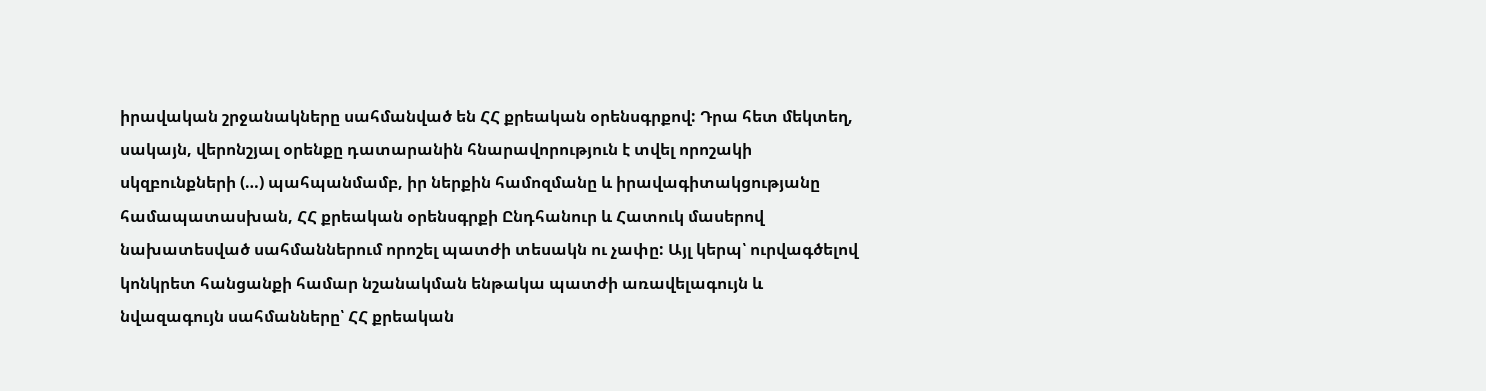իրավական շրջանակները սահմանված են ՀՀ քրեական օրենսգրքով: Դրա հետ մեկտեղ, սակայն, վերոնշյալ օրենքը դատարանին հնարավորություն է տվել որոշակի սկզբունքների (…) պահպանմամբ, իր ներքին համոզմանը և իրավագիտակցությանը համապատասխան, ՀՀ քրեական օրենսգրքի Ընդհանուր և Հատուկ մասերով նախատեսված սահմաններում որոշել պատժի տեսակն ու չափը: Այլ կերպ՝ ուրվագծելով կոնկրետ հանցանքի համար նշանակման ենթակա պատժի առավելագույն և նվազագույն սահմանները՝ ՀՀ քրեական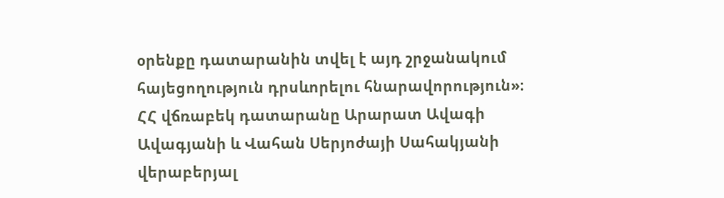օրենքը դատարանին տվել է այդ շրջանակում հայեցողություն դրսևորելու հնարավորություն»։
ՀՀ վճռաբեկ դատարանը Արարատ Ավագի Ավագյանի և Վահան Սերյոժայի Սահակյանի վերաբերյալ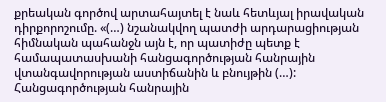քրեական գործով արտահայտել է նաև հետևյալ իրավական դիրքորոշումը. «(…) նշանակվող պատժի արդարացիության հիմնական պահանջն այն է, որ պատիժը պետք է համապատասխանի հանցագործության հանրային վտանգավորության աստիճանին և բնույթին (…): Հանցագործության հանրային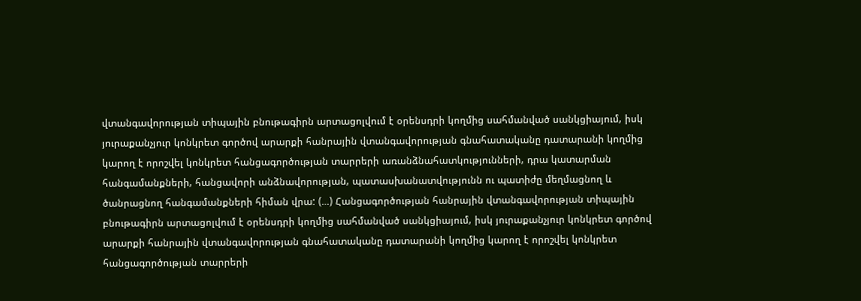վտանգավորության տիպային բնութագիրն արտացոլվում է օրենսդրի կողմից սահմանված սանկցիայում, իսկ յուրաքանչյուր կոնկրետ գործով արարքի հանրային վտանգավորության գնահատականը դատարանի կողմից կարող է որոշվել կոնկրետ հանցագործության տարրերի առանձնահատկությունների, դրա կատարման հանգամանքների, հանցավորի անձնավորության, պատասխանատվությունն ու պատիժը մեղմացնող և ծանրացնող հանգամանքների հիման վրա: (…) Հանցագործության հանրային վտանգավորության տիպային բնութագիրն արտացոլվում է օրենսդրի կողմից սահմանված սանկցիայում, իսկ յուրաքանչյուր կոնկրետ գործով արարքի հանրային վտանգավորության գնահատականը դատարանի կողմից կարող է որոշվել կոնկրետ հանցագործության տարրերի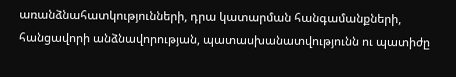առանձնահատկությունների, դրա կատարման հանգամանքների, հանցավորի անձնավորության, պատասխանատվությունն ու պատիժը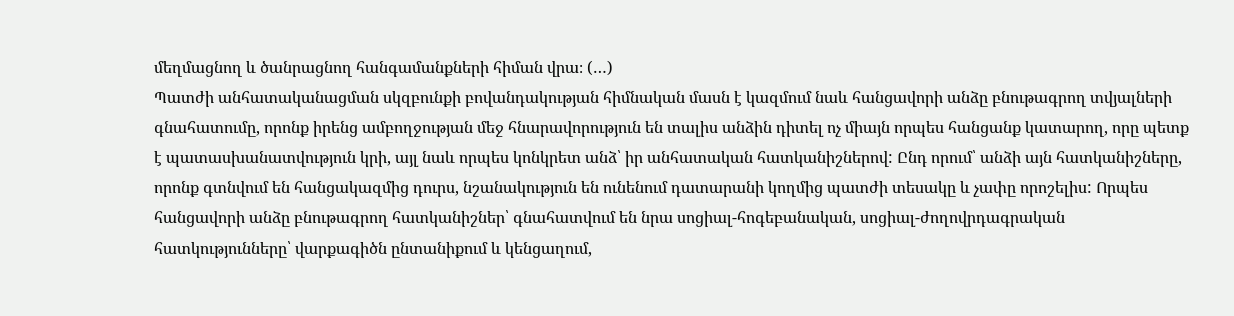մեղմացնող և ծանրացնող հանգամանքների հիման վրա։ (…)
Պատժի անհատականացման սկզբունքի բովանդակության հիմնական մասն է կազմում նաև հանցավորի անձը բնութագրող տվյալների գնահատումը, որոնք իրենց ամբողջության մեջ հնարավորություն են տալիս անձին դիտել ոչ միայն որպես հանցանք կատարող, որը պետք է պատասխանատվություն կրի, այլ նաև որպես կոնկրետ անձ՝ իր անհատական հատկանիշներով: Ընդ որում՝ անձի այն հատկանիշները, որոնք գտնվում են հանցակազմից դուրս, նշանակություն են ունենում դատարանի կողմից պատժի տեսակը և չափը որոշելիս: Որպես հանցավորի անձը բնութագրող հատկանիշներ՝ գնահատվում են նրա սոցիալ-հոգեբանական, սոցիալ-ժողովրդագրական հատկությունները՝ վարքագիծն ընտանիքում և կենցաղում,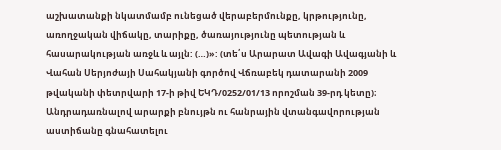աշխատանքի նկատմամբ ունեցած վերաբերմունքը, կրթությունը, առողջական վիճակը, տարիքը, ծառայությունը պետության և հասարակության առջև և այլն: (…)»: (տե՛ս Արարատ Ավագի Ավագյանի և Վահան Սերյոժայի Սահակյանի գործով Վճռաբեկ դատարանի 2009 թվականի փետրվարի 17-ի թիվ ԵԿԴ/0252/01/13 որոշման 39-րդ կետը)։
Անդրադառնալով արարքի բնույթն ու հանրային վտանգավորության աստիճանը գնահատելու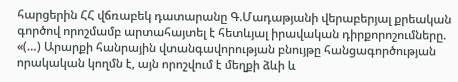հարցերին ՀՀ վճռաբեկ դատարանը Գ.Մադաթյանի վերաբերյալ քրեական գործով որոշմամբ արտահայտել է հետևյալ իրավական դիրքորոշումները. «(…) Արարքի հանրային վտանգավորության բնույթը հանցագործության որակական կողմն է, այն որոշվում է մեղքի ձևի և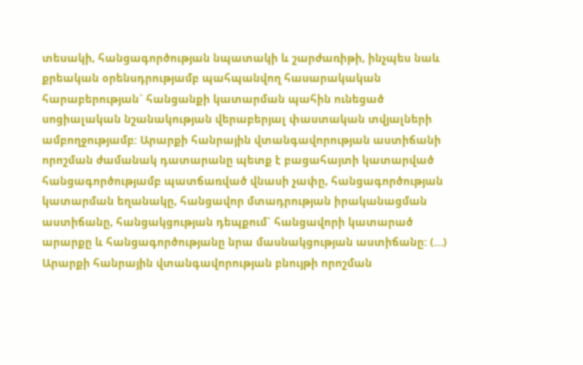տեսակի, հանցագործության նպատակի և շարժառիթի, ինչպես նաև քրեական օրենսդրությամբ պահպանվող հասարակական հարաբերության` հանցանքի կատարման պահին ունեցած սոցիալական նշանակության վերաբերյալ փաստական տվյալների ամբողջությամբ: Արարքի հանրային վտանգավորության աստիճանի որոշման ժամանակ դատարանը պետք է բացահայտի կատարված հանցագործությամբ պատճառված վնասի չափը, հանցագործության կատարման եղանակը, հանցավոր մտադրության իրականացման աստիճանը, հանցակցության դեպքում` հանցավորի կատարած արարքը և հանցագործությանը նրա մասնակցության աստիճանը: (…) Արարքի հանրային վտանգավորության բնույթի որոշման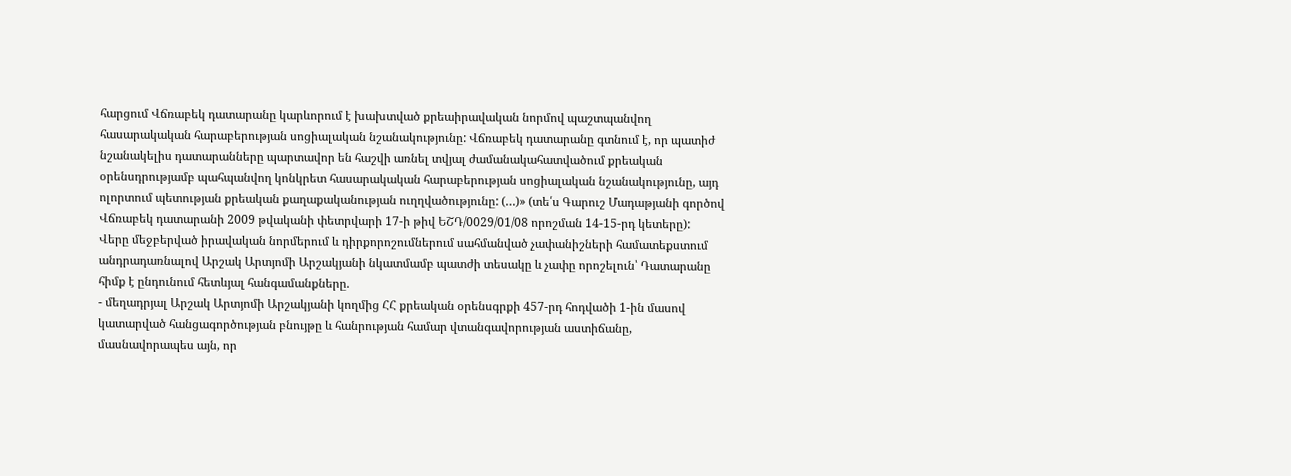հարցում Վճռաբեկ դատարանը կարևորում է խախտված քրեաիրավական նորմով պաշտպանվող հասարակական հարաբերության սոցիալական նշանակությունը: Վճռաբեկ դատարանը գտնում է, որ պատիժ նշանակելիս դատարանները պարտավոր են հաշվի առնել տվյալ ժամանակահատվածում քրեական օրենսդրությամբ պահպանվող կոնկրետ հասարակական հարաբերության սոցիալական նշանակությունը, այդ ոլորտում պետության քրեական քաղաքականության ուղղվածությունը: (…)» (տե՛ս Գարուշ Մադաթյանի գործով Վճռաբեկ դատարանի 2009 թվականի փետրվարի 17-ի թիվ ԵՇԴ/0029/01/08 որոշման 14-15-րդ կետերը):
Վերը մեջբերված իրավական նորմերում և դիրքորոշումներում սահմանված չափանիշների համատեքստում անդրադառնալով Արշակ Արտյոմի Արշակյանի նկատմամբ պատժի տեսակը և չափը որոշելուն՝ Դատարանը հիմք է ընդունում հետևյալ հանգամանքները.
- մեղադրյալ Արշակ Արտյոմի Արշակյանի կողմից ՀՀ քրեական օրենսգրքի 457-րդ հոդվածի 1-ին մասով կատարված հանցագործության բնույթը և հանրության համար վտանգավորության աստիճանը, մասնավորապես այն, որ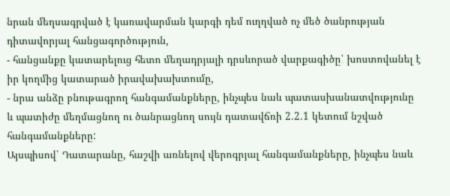նրան մեղսագրված է կառավարման կարգի դեմ ուղղված ոչ մեծ ծանրության դիտավորյալ հանցագործություն,
- հանցանքը կատարելուց հետո մեղադրյալի դրսևորած վարքագիծը՝ խոստովանել է իր կողմից կատարած իրավախախտումը,
- նրա անձը բնութագրող հանգամանքները, ինչպես նաև պատասխանատվությունը և պատիժը մեղմացնող ու ծանրացնող սույն դատավճռի 2.2.1 կետում նշված հանգամանքները:
Այսպիսով՝ Դատարանը, հաշվի առնելով վերոգրյալ հանգամանքները, ինչպես նաև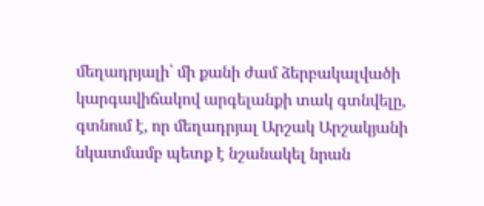մեղադրյալի՝ մի քանի ժամ ձերբակալվածի կարգավիճակով արգելանքի տակ գտնվելը, գտնում է, որ մեղադրյալ Արշակ Արշակյանի նկատմամբ պետք է նշանակել նրան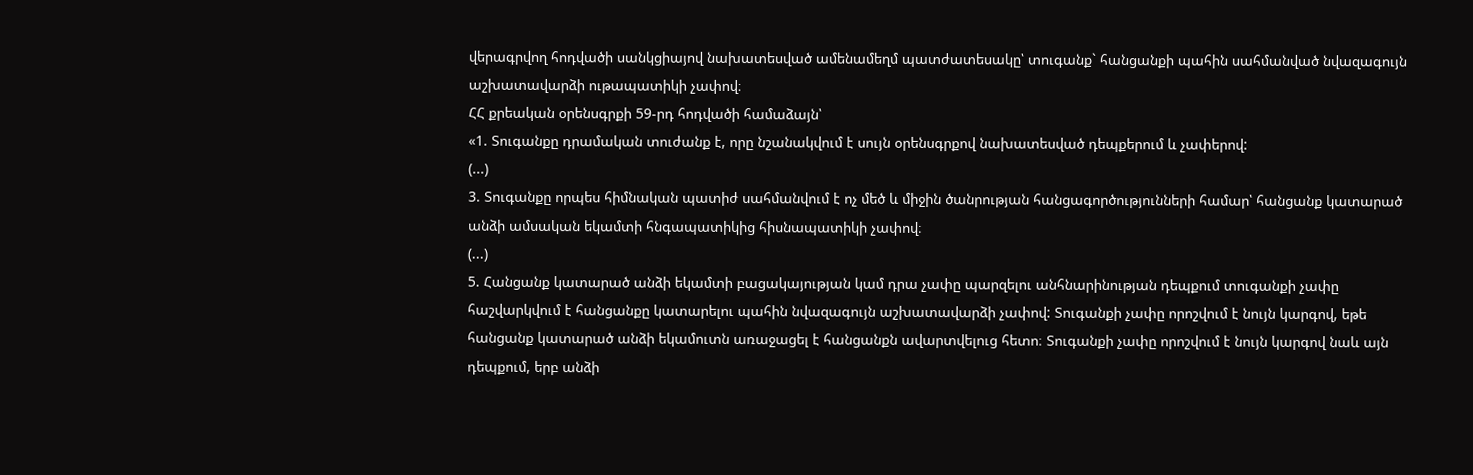վերագրվող հոդվածի սանկցիայով նախատեսված ամենամեղմ պատժատեսակը՝ տուգանք` հանցանքի պահին սահմանված նվազագույն աշխատավարձի ութապատիկի չափով։
ՀՀ քրեական օրենսգրքի 59-րդ հոդվածի համաձայն՝
«1. Տուգանքը դրամական տուժանք է, որը նշանակվում է սույն օրենսգրքով նախատեսված դեպքերում և չափերով:
(...)
3. Տուգանքը որպես հիմնական պատիժ սահմանվում է ոչ մեծ և միջին ծանրության հանցագործությունների համար՝ հանցանք կատարած անձի ամսական եկամտի հնգապատիկից հիսնապատիկի չափով։
(...)
5. Հանցանք կատարած անձի եկամտի բացակայության կամ դրա չափը պարզելու անհնարինության դեպքում տուգանքի չափը հաշվարկվում է հանցանքը կատարելու պահին նվազագույն աշխատավարձի չափով: Տուգանքի չափը որոշվում է նույն կարգով, եթե հանցանք կատարած անձի եկամուտն առաջացել է հանցանքն ավարտվելուց հետո։ Տուգանքի չափը որոշվում է նույն կարգով նաև այն դեպքում, երբ անձի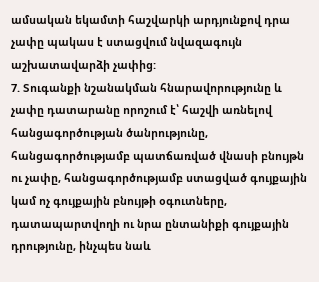ամսական եկամտի հաշվարկի արդյունքով դրա չափը պակաս է ստացվում նվազագույն աշխատավարձի չափից:
7. Տուգանքի նշանակման հնարավորությունը և չափը դատարանը որոշում է՝ հաշվի առնելով հանցագործության ծանրությունը, հանցագործությամբ պատճառված վնասի բնույթն ու չափը, հանցագործությամբ ստացված գույքային կամ ոչ գույքային բնույթի օգուտները, դատապարտվողի ու նրա ընտանիքի գույքային դրությունը, ինչպես նաև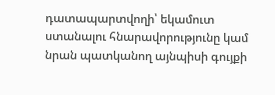դատապարտվողի՝ եկամուտ ստանալու հնարավորությունը կամ նրան պատկանող այնպիսի գույքի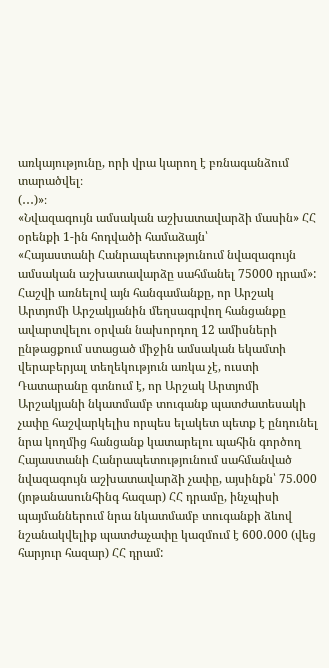առկայությունը, որի վրա կարող է բռնագանձում տարածվել։
(․․․)»։
«Նվազագույն ամսական աշխատավարձի մասին» ՀՀ օրենքի 1-ին հոդվածի համաձայն՝
«Հայաստանի Հանրապետությունում նվազագույն ամսական աշխատավարձը սահմանել 75000 դրամ»:
Հաշվի առնելով այն հանգամանքը, որ Արշակ Արտյոմի Արշակյանին մեղսագրվող հանցանքը ավարտվելու օրվան նախորդող 12 ամիսների ընթացքում ստացած միջին ամսական եկամտի վերաբերյալ տեղեկություն առկա չէ, ուստի Դատարանը գտնում է, որ Արշակ Արտյոմի Արշակյանի նկատմամբ տուգանք պատժատեսակի չափը հաշվարկելիս որպես ելակետ պետք է ընդունել նրա կողմից հանցանք կատարելու պահին գործող Հայաստանի Հանրապետությունում սահմանված նվազագույն աշխատավարձի չափը, այսինքն՝ 75.000 (յոթանասունհինգ հազար) ՀՀ դրամը, ինչպիսի պայմաններում նրա նկատմամբ տուգանքի ձևով նշանակվելիք պատժաչափը կազմում է 600․000 (վեց հարյուր հազար) ՀՀ դրամ: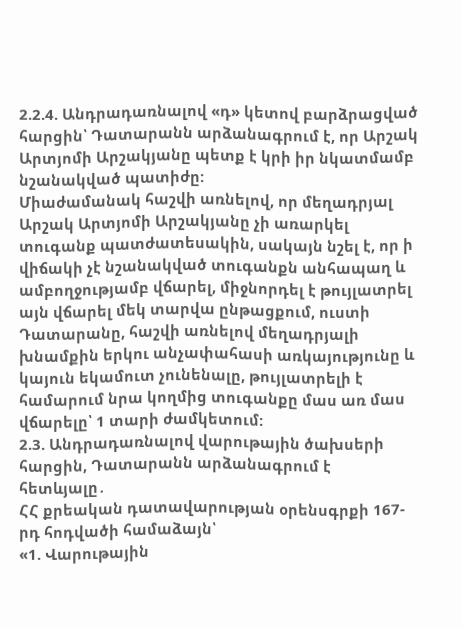2.2.4. Անդրադառնալով «դ» կետով բարձրացված հարցին՝ Դատարանն արձանագրում է, որ Արշակ Արտյոմի Արշակյանը պետք է կրի իր նկատմամբ նշանակված պատիժը:
Միաժամանակ հաշվի առնելով, որ մեղադրյալ Արշակ Արտյոմի Արշակյանը չի առարկել տուգանք պատժատեսակին, սակայն նշել է, որ ի վիճակի չէ նշանակված տուգանքն անհապաղ և ամբողջությամբ վճարել, միջնորդել է թույլատրել այն վճարել մեկ տարվա ընթացքում, ուստի Դատարանը, հաշվի առնելով մեղադրյալի խնամքին երկու անչափահասի առկայությունը և կայուն եկամուտ չունենալը, թույլատրելի է համարում նրա կողմից տուգանքը մաս առ մաս վճարելը՝ 1 տարի ժամկետում:
2.3. Անդրադառնալով վարութային ծախսերի հարցին, Դատարանն արձանագրում է հետևյալը․
ՀՀ քրեական դատավարության օրենսգրքի 167-րդ հոդվածի համաձայն՝
«1. Վարութային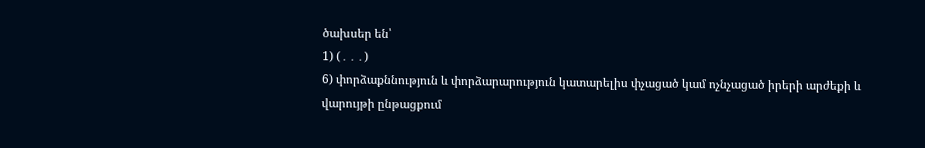ծախսեր են՝
1) (․․․)
6) փորձաքննություն և փորձարարություն կատարելիս փչացած կամ ոչնչացած իրերի արժեքի և վարույթի ընթացքում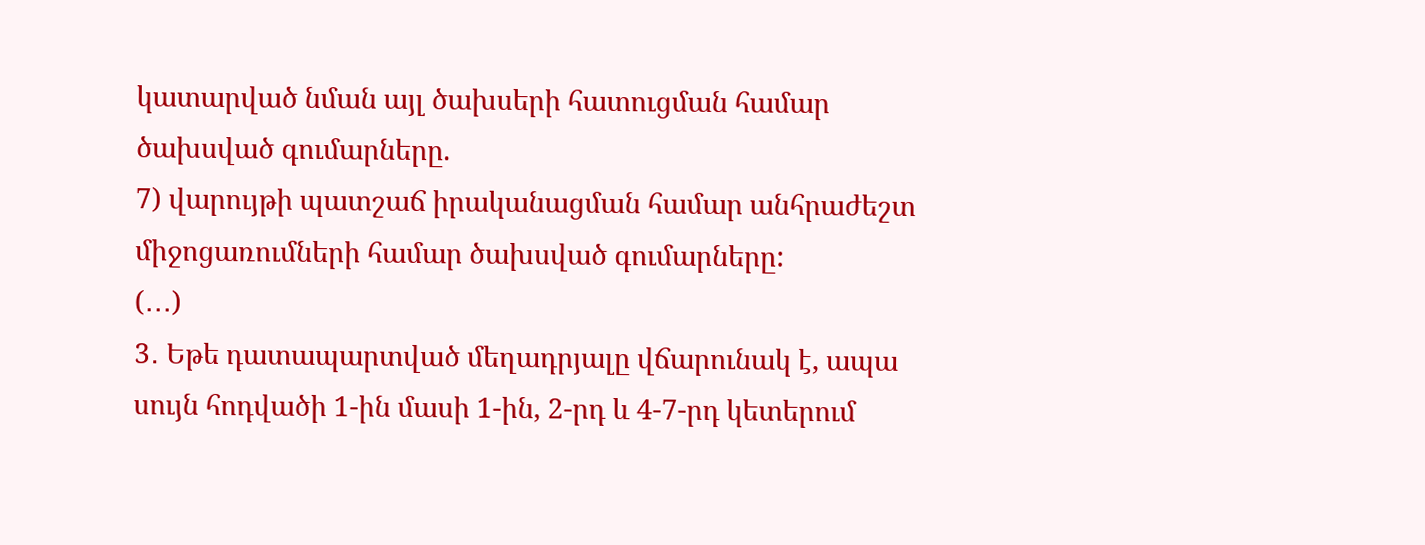կատարված նման այլ ծախսերի հատուցման համար ծախսված գումարները.
7) վարույթի պատշաճ իրականացման համար անհրաժեշտ միջոցառումների համար ծախսված գումարները:
(․․․)
3․ Եթե դատապարտված մեղադրյալը վճարունակ է, ապա սույն հոդվածի 1-ին մասի 1-ին, 2-րդ և 4-7-րդ կետերում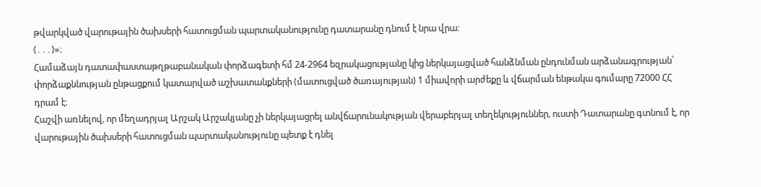թվարկված վարութային ծախսերի հատուցման պարտականությունը դատարանը դնում է նրա վրա:
(․․․)»։
Համաձայն դատափաստաթղթաբանական փորձագետի հմ 24-2964 եզրակացությանը կից ներկայացված հանձնման ընդունման արձանագրության՝ փորձաքննության ընթացքում կատարված աշխատանքների (մատուցված ծառայության) 1 միավորի արժեքը և վճարման ենթակա գումարը 72000 ՀՀ դրամ է։
Հաշվի առնելով, որ մեղադրյալ Արշակ Արշակյանը չի ներկայացրել անվճարունակության վերաբերյալ տեղեկություններ, ուստի Դատարանը գտնում է, որ վարութային ծախսերի հատուցման պարտականությունը պետք է դնել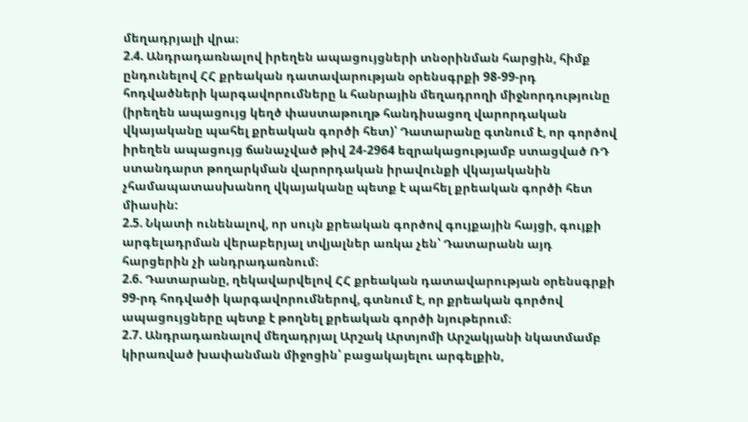մեղադրյալի վրա։
2.4. Անդրադառնալով իրեղեն ապացույցների տնօրինման հարցին, հիմք ընդունելով ՀՀ քրեական դատավարության օրենսգրքի 98-99-րդ հոդվածների կարգավորումները և հանրային մեղադրողի միջնորդությունը (իրեղեն ապացույց կեղծ փաստաթուղթ հանդիսացող վարորդական վկայականը պահել քրեական գործի հետ)՝ Դատարանը գտնում է, որ գործով իրեղեն ապացույց ճանաչված թիվ 24-2964 եզրակացությամբ ստացված ՌԴ ստանդարտ թողարկման վարորդական իրավունքի վկայականին չհամապատասխանող վկայականը պետք է պահել քրեական գործի հետ միասին:
2.5. Նկատի ունենալով, որ սույն քրեական գործով գույքային հայցի, գույքի արգելադրման վերաբերյալ տվյալներ առկա չեն՝ Դատարանն այդ հարցերին չի անդրադառնում։
2.6. Դատարանը, ղեկավարվելով ՀՀ քրեական դատավարության օրենսգրքի 99-րդ հոդվածի կարգավորումներով, գտնում է, որ քրեական գործով ապացույցները պետք է թողնել քրեական գործի նյութերում։
2.7. Անդրադառնալով մեղադրյալ Արշակ Արտյոմի Արշակյանի նկատմամբ կիրառված խափանման միջոցին՝ բացակայելու արգելքին,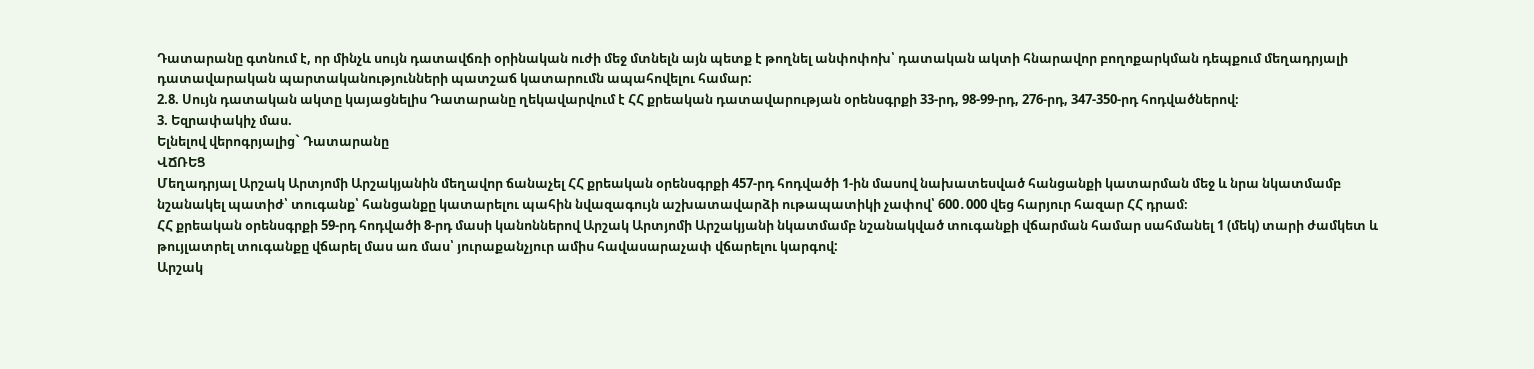Դատարանը գտնում է, որ մինչև սույն դատավճռի օրինական ուժի մեջ մտնելն այն պետք է թողնել անփոփոխ՝ դատական ակտի հնարավոր բողոքարկման դեպքում մեղադրյալի դատավարական պարտականությունների պատշաճ կատարումն ապահովելու համար:
2.8. Սույն դատական ակտը կայացնելիս Դատարանը ղեկավարվում է ՀՀ քրեական դատավարության օրենսգրքի 33-րդ, 98-99-րդ, 276-րդ, 347-350-րդ հոդվածներով։
3. Եզրափակիչ մաս.
Ելնելով վերոգրյալից` Դատարանը
ՎՃՌԵՑ
Մեղադրյալ Արշակ Արտյոմի Արշակյանին մեղավոր ճանաչել ՀՀ քրեական օրենսգրքի 457-րդ հոդվածի 1-ին մասով նախատեսված հանցանքի կատարման մեջ և նրա նկատմամբ նշանակել պատիժ՝ տուգանք՝ հանցանքը կատարելու պահին նվազագույն աշխատավարձի ութապատիկի չափով՝ 600․000 վեց հարյուր հազար ՀՀ դրամ։
ՀՀ քրեական օրենսգրքի 59-րդ հոդվածի 8-րդ մասի կանոններով Արշակ Արտյոմի Արշակյանի նկատմամբ նշանակված տուգանքի վճարման համար սահմանել 1 (մեկ) տարի ժամկետ և թույլատրել տուգանքը վճարել մաս առ մաս՝ յուրաքանչյուր ամիս հավասարաչափ վճարելու կարգով:
Արշակ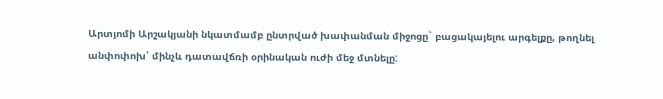Արտյոմի Արշակյանի նկատմամբ ընտրված խափանման միջոցը` բացակայելու արգելքը, թողնել անփոփոխ՝ մինչև դատավճռի օրինական ուժի մեջ մտնելը: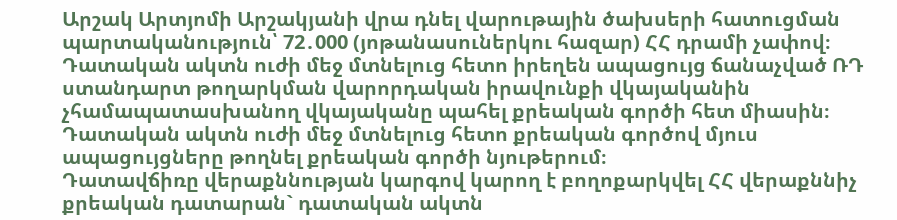Արշակ Արտյոմի Արշակյանի վրա դնել վարութային ծախսերի հատուցման պարտականություն՝ 72․000 (յոթանասուներկու հազար) ՀՀ դրամի չափով։
Դատական ակտն ուժի մեջ մտնելուց հետո իրեղեն ապացույց ճանաչված ՌԴ ստանդարտ թողարկման վարորդական իրավունքի վկայականին չհամապատասխանող վկայականը պահել քրեական գործի հետ միասին։
Դատական ակտն ուժի մեջ մտնելուց հետո քրեական գործով մյուս ապացույցները թողնել քրեական գործի նյութերում։
Դատավճիռը վերաքննության կարգով կարող է բողոքարկվել ՀՀ վերաքննիչ քրեական դատարան` դատական ակտն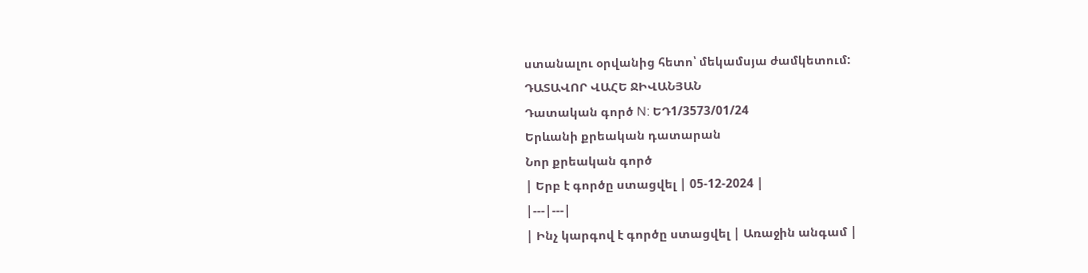ստանալու օրվանից հետո՝ մեկամսյա ժամկետում:
ԴԱՏԱՎՈՐ ՎԱՀԵ ՋԻՎԱՆՅԱՆ
Դատական գործ N: ԵԴ1/3573/01/24
Երևանի քրեական դատարան
Նոր քրեական գործ
| Երբ է գործը ստացվել | 05-12-2024 |
|---|---|
| Ինչ կարգով է գործը ստացվել | Առաջին անգամ |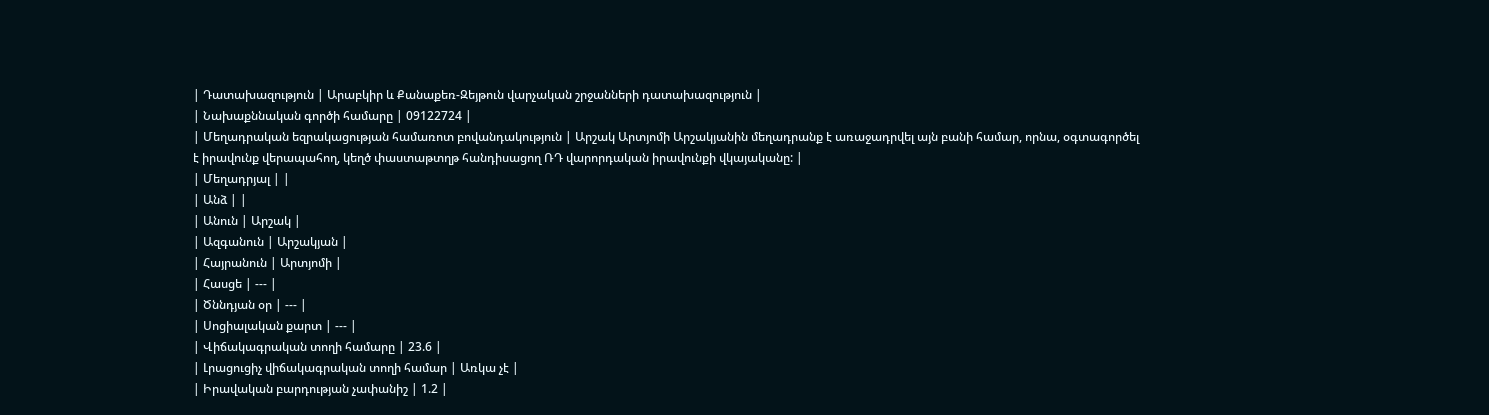| Դատախազություն | Արաբկիր և Քանաքեռ-Զեյթուն վարչական շրջանների դատախազություն |
| Նախաքննական գործի համարը | 09122724 |
| Մեղադրական եզրակացության համառոտ բովանդակություն | Արշակ Արտյոմի Արշակյանին մեղադրանք է առաջադրվել այն բանի համար, որնա, օգտագործել է իրավունք վերապահող, կեղծ փաստաթտղթ հանդիսացող ՌԴ վարորդական իրավունքի վկայականը: |
| Մեղադրյալ | |
| Անձ | |
| Անուն | Արշակ |
| Ազգանուն | Արշակյան |
| Հայրանուն | Արտյոմի |
| Հասցե | --- |
| Ծննդյան օր | --- |
| Սոցիալական քարտ | --- |
| Վիճակագրական տողի համարը | 23.6 |
| Լրացուցիչ վիճակագրական տողի համար | Առկա չէ |
| Իրավական բարդության չափանիշ | 1.2 |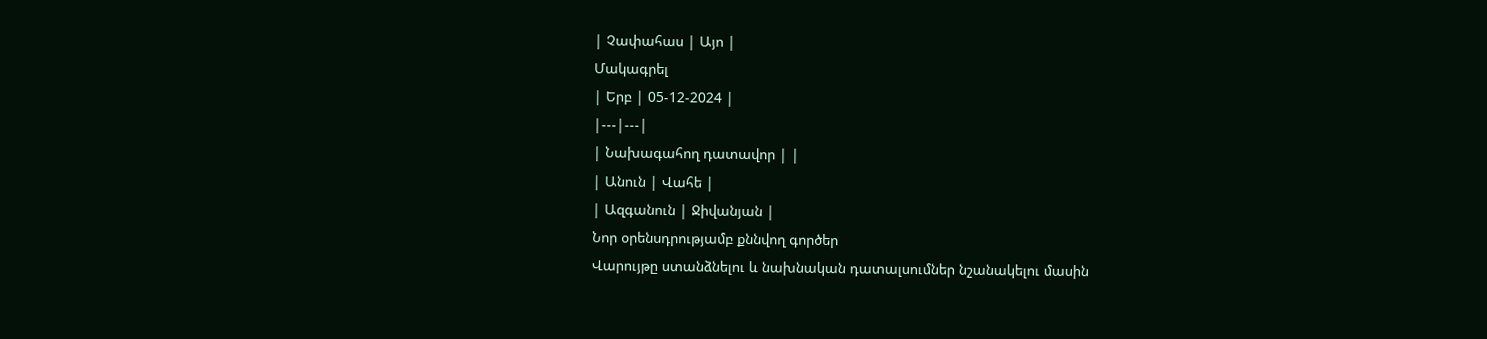| Չափահաս | Այո |
Մակագրել
| Երբ | 05-12-2024 |
|---|---|
| Նախագահող դատավոր | |
| Անուն | Վահե |
| Ազգանուն | Ջիվանյան |
Նոր օրենսդրությամբ քննվող գործեր
Վարույթը ստանձնելու և նախնական դատալսումներ նշանակելու մասին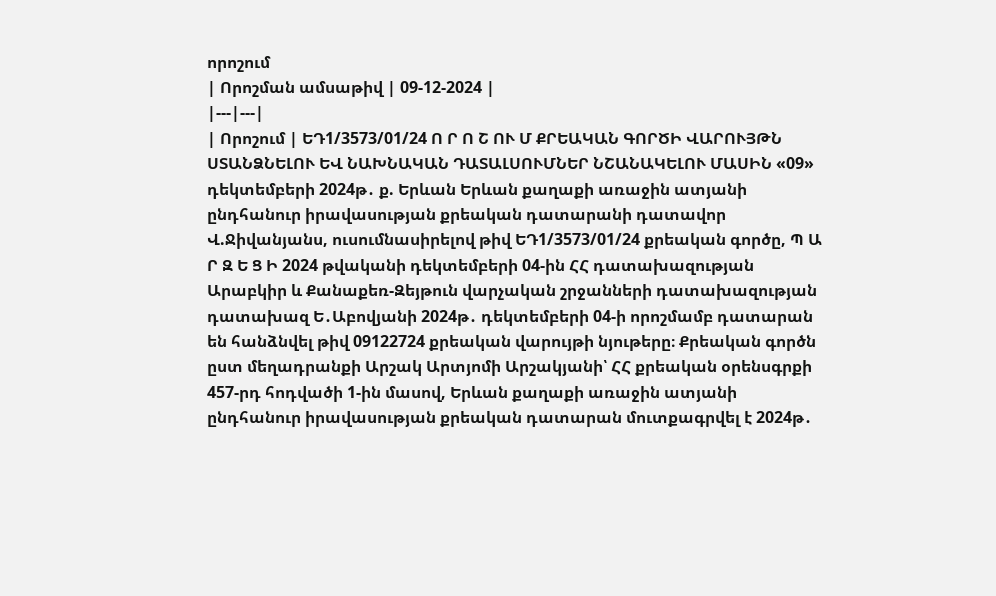որոշում
| Որոշման ամսաթիվ | 09-12-2024 |
|---|---|
| Որոշում | ԵԴ1/3573/01/24 Ո Ր Ո Շ ՈՒ Մ ՔՐԵԱԿԱՆ ԳՈՐԾԻ ՎԱՐՈՒՅԹՆ ՍՏԱՆՁՆԵԼՈՒ ԵՎ ՆԱԽՆԱԿԱՆ ԴԱՏԱԼՍՈՒՄՆԵՐ ՆՇԱՆԱԿԵԼՈՒ ՄԱՍԻՆ «09» դեկտեմբերի 2024թ․ ք. Երևան Երևան քաղաքի առաջին ատյանի ընդհանուր իրավասության քրեական դատարանի դատավոր Վ.Ջիվանյանս, ուսումնասիրելով թիվ ԵԴ1/3573/01/24 քրեական գործը, Պ Ա Ր Զ Ե Ց Ի 2024 թվականի դեկտեմբերի 04-ին ՀՀ դատախազության Արաբկիր և Քանաքեռ-Զեյթուն վարչական շրջանների դատախազության դատախազ Ե․Աբովյանի 2024թ․ դեկտեմբերի 04-ի որոշմամբ դատարան են հանձնվել թիվ 09122724 քրեական վարույթի նյութերը։ Քրեական գործն ըստ մեղադրանքի Արշակ Արտյոմի Արշակյանի՝ ՀՀ քրեական օրենսգրքի 457-րդ հոդվածի 1-ին մասով, Երևան քաղաքի առաջին ատյանի ընդհանուր իրավասության քրեական դատարան մուտքագրվել է 2024թ․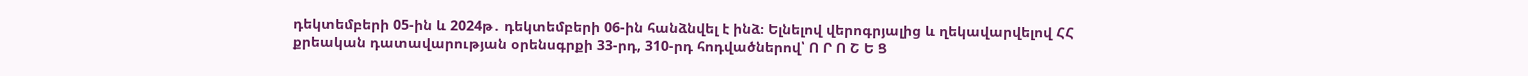դեկտեմբերի 05-ին և 2024թ․ դեկտեմբերի 06-ին հանձնվել է ինձ։ Ելնելով վերոգրյալից և ղեկավարվելով ՀՀ քրեական դատավարության օրենսգրքի 33-րդ, 310-րդ հոդվածներով՝ Ո Ր Ո Շ Ե Ց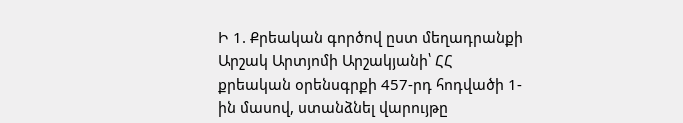Ի 1. Քրեական գործով ըստ մեղադրանքի Արշակ Արտյոմի Արշակյանի՝ ՀՀ քրեական օրենսգրքի 457-րդ հոդվածի 1-ին մասով, ստանձնել վարույթը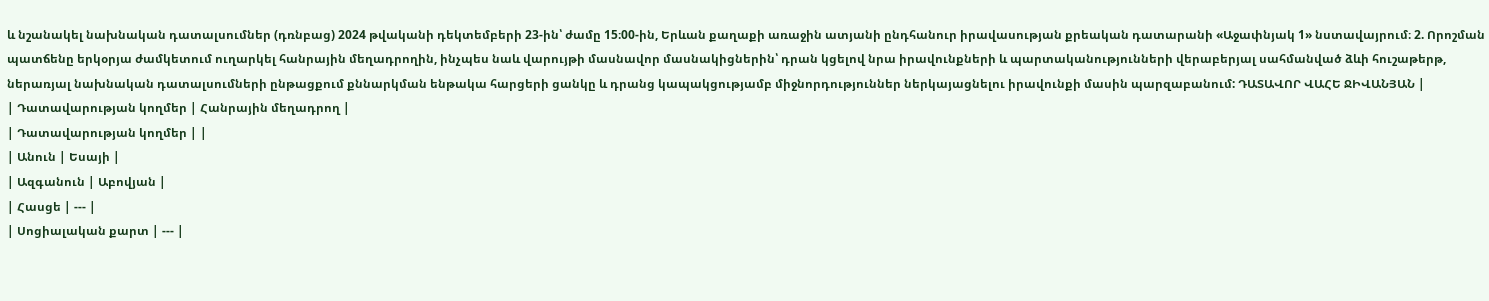և նշանակել նախնական դատալսումներ (դռնբաց) 2024 թվականի դեկտեմբերի 23-ին՝ ժամը 15։00-ին, Երևան քաղաքի առաջին ատյանի ընդհանուր իրավասության քրեական դատարանի «Աջափնյակ 1» նստավայրում։ 2. Որոշման պատճենը երկօրյա ժամկետում ուղարկել հանրային մեղադրողին, ինչպես նաև վարույթի մասնավոր մասնակիցներին՝ դրան կցելով նրա իրավունքների և պարտականությունների վերաբերյալ սահմանված ձևի հուշաթերթ, ներառյալ նախնական դատալսումների ընթացքում քննարկման ենթակա հարցերի ցանկը և դրանց կապակցությամբ միջնորդություններ ներկայացնելու իրավունքի մասին պարզաբանում: ԴԱՏԱՎՈՐ ՎԱՀԵ ՋԻՎԱՆՅԱՆ |
| Դատավարության կողմեր | Հանրային մեղադրող |
| Դատավարության կողմեր | |
| Անուն | Եսայի |
| Ազգանուն | Աբովյան |
| Հասցե | --- |
| Սոցիալական քարտ | --- |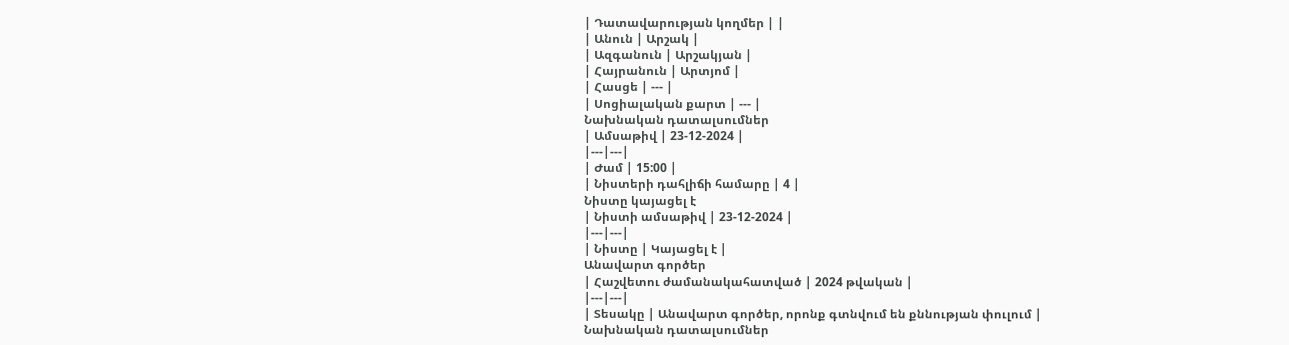| Դատավարության կողմեր | |
| Անուն | Արշակ |
| Ազգանուն | Արշակյան |
| Հայրանուն | Արտյոմ |
| Հասցե | --- |
| Սոցիալական քարտ | --- |
Նախնական դատալսումներ
| Ամսաթիվ | 23-12-2024 |
|---|---|
| Ժամ | 15:00 |
| Նիստերի դահլիճի համարը | 4 |
Նիստը կայացել է
| Նիստի ամսաթիվ | 23-12-2024 |
|---|---|
| Նիստը | Կայացել է |
Անավարտ գործեր
| Հաշվետու ժամանակահատված | 2024 թվական |
|---|---|
| Տեսակը | Անավարտ գործեր, որոնք գտնվում են քննության փուլում |
Նախնական դատալսումներ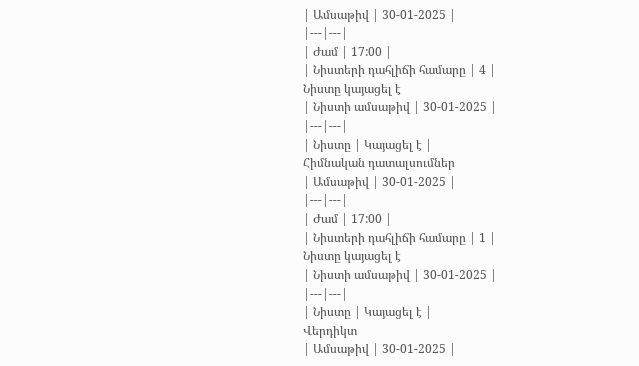| Ամսաթիվ | 30-01-2025 |
|---|---|
| Ժամ | 17:00 |
| Նիստերի դահլիճի համարը | 4 |
Նիստը կայացել է
| Նիստի ամսաթիվ | 30-01-2025 |
|---|---|
| Նիստը | Կայացել է |
Հիմնական դատալսումներ
| Ամսաթիվ | 30-01-2025 |
|---|---|
| Ժամ | 17:00 |
| Նիստերի դահլիճի համարը | 1 |
Նիստը կայացել է
| Նիստի ամսաթիվ | 30-01-2025 |
|---|---|
| Նիստը | Կայացել է |
Վերդիկտ
| Ամսաթիվ | 30-01-2025 |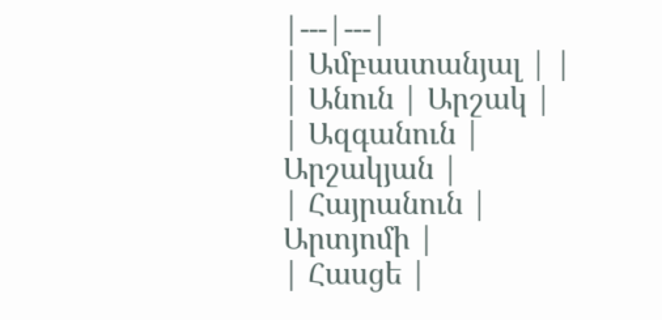|---|---|
| Ամբաստանյալ | |
| Անուն | Արշակ |
| Ազգանուն | Արշակյան |
| Հայրանուն | Արտյոմի |
| Հասցե |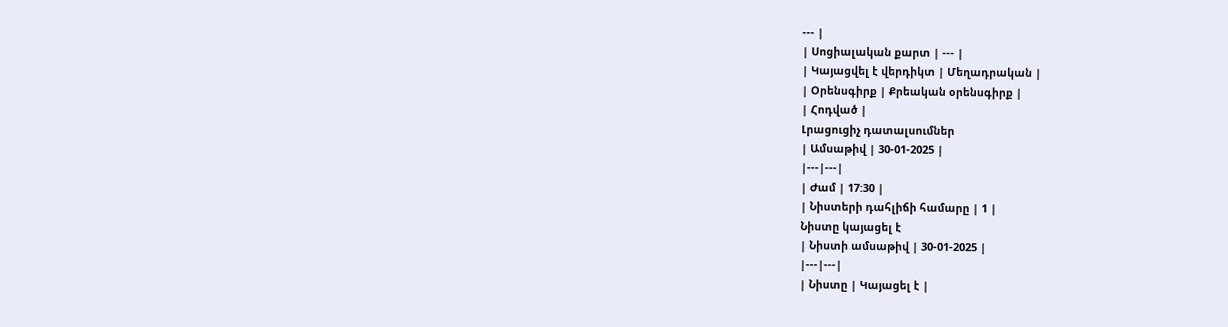--- |
| Սոցիալական քարտ | --- |
| Կայացվել է վերդիկտ | Մեղադրական |
| Օրենսգիրք | Քրեական օրենսգիրք |
| Հոդված |
Լրացուցիչ դատալսումներ
| Ամսաթիվ | 30-01-2025 |
|---|---|
| Ժամ | 17:30 |
| Նիստերի դահլիճի համարը | 1 |
Նիստը կայացել է
| Նիստի ամսաթիվ | 30-01-2025 |
|---|---|
| Նիստը | Կայացել է |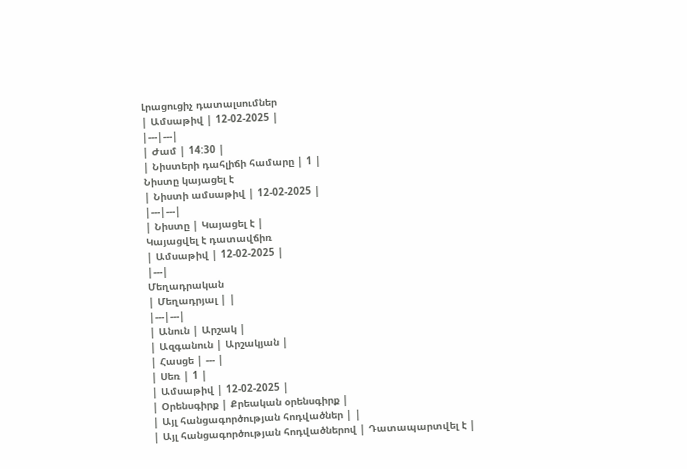Լրացուցիչ դատալսումներ
| Ամսաթիվ | 12-02-2025 |
|---|---|
| Ժամ | 14:30 |
| Նիստերի դահլիճի համարը | 1 |
Նիստը կայացել է
| Նիստի ամսաթիվ | 12-02-2025 |
|---|---|
| Նիստը | Կայացել է |
Կայացվել է դատավճիռ
| Ամսաթիվ | 12-02-2025 |
|---|
Մեղադրական
| Մեղադրյալ | |
|---|---|
| Անուն | Արշակ |
| Ազգանուն | Արշակյան |
| Հասցե | --- |
| Սեռ | 1 |
| Ամսաթիվ | 12-02-2025 |
| Օրենսգիրք | Քրեական օրենսգիրք |
| Այլ հանցագործության հոդվածներ | |
| Այլ հանցագործության հոդվածներով | Դատապարտվել է |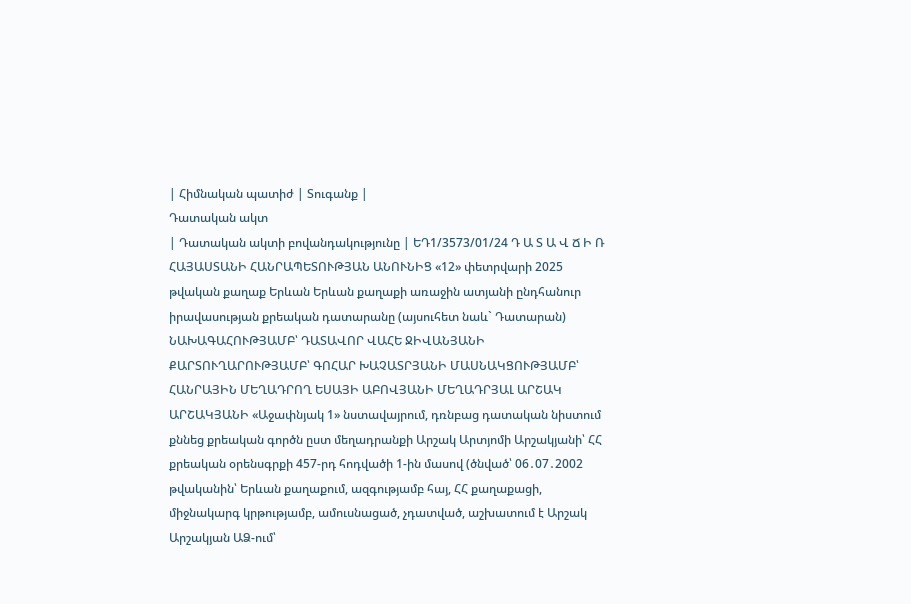| Հիմնական պատիժ | Տուգանք |
Դատական ակտ
| Դատական ակտի բովանդակությունը | ԵԴ1/3573/01/24 Դ Ա Տ Ա Վ Ճ Ի Ռ ՀԱՅԱՍՏԱՆԻ ՀԱՆՐԱՊԵՏՈՒԹՅԱՆ ԱՆՈՒՆԻՑ «12» փետրվարի 2025 թվական քաղաք Երևան Երևան քաղաքի առաջին ատյանի ընդհանուր իրավասության քրեական դատարանը (այսուհետ նաև` Դատարան) ՆԱԽԱԳԱՀՈՒԹՅԱՄԲ՝ ԴԱՏԱՎՈՐ ՎԱՀԵ ՋԻՎԱՆՅԱՆԻ ՔԱՐՏՈՒՂԱՐՈՒԹՅԱՄԲ՝ ԳՈՀԱՐ ԽԱՉԱՏՐՅԱՆԻ ՄԱՍՆԱԿՑՈՒԹՅԱՄԲ՝ ՀԱՆՐԱՅԻՆ ՄԵՂԱԴՐՈՂ ԵՍԱՅԻ ԱԲՈՎՅԱՆԻ ՄԵՂԱԴՐՅԱԼ ԱՐՇԱԿ ԱՐՇԱԿՅԱՆԻ «Աջափնյակ 1» նստավայրում, դռնբաց դատական նիստում քննեց քրեական գործն ըստ մեղադրանքի Արշակ Արտյոմի Արշակյանի՝ ՀՀ քրեական օրենսգրքի 457-րդ հոդվածի 1-ին մասով (ծնված՝ 06․07․2002 թվականին՝ Երևան քաղաքում, ազգությամբ հայ, ՀՀ քաղաքացի, միջնակարգ կրթությամբ, ամուսնացած, չդատված, աշխատում է Արշակ Արշակյան ԱՁ-ում՝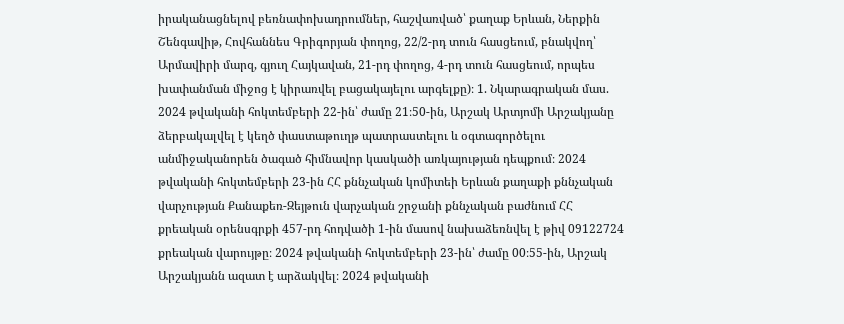իրականացնելով բեռնափոխադրումներ, հաշվառված՝ քաղաք Երևան, Ներքին Շենգավիթ, Հովհաննես Գրիգորյան փողոց, 22/2-րդ տուն հասցեում, բնակվող՝ Արմավիրի մարզ, գյուղ Հայկավան, 21-րդ փողոց, 4-րդ տուն հասցեում, որպես խափանման միջոց է կիրառվել բացակայելու արգելքը)։ 1. Նկարագրական մաս. 2024 թվականի հոկտեմբերի 22-ին՝ ժամը 21։50-ին, Արշակ Արտյոմի Արշակյանը ձերբակալվել է կեղծ փաստաթուղթ պատրաստելու և օգտագործելու անմիջականորեն ծագած հիմնավոր կասկածի առկայության դեպքում։ 2024 թվականի հոկտեմբերի 23-ին ՀՀ քննչական կոմիտեի Երևան քաղաքի քննչական վարչության Քանաքեռ-Զեյթուն վարչական շրջանի քննչական բաժնում ՀՀ քրեական օրենսգրքի 457-րդ հոդվածի 1-ին մասով նախաձեռնվել է թիվ 09122724 քրեական վարույթը։ 2024 թվականի հոկտեմբերի 23-ին՝ ժամը 00։55-ին, Արշակ Արշակյանն ազատ է արձակվել։ 2024 թվականի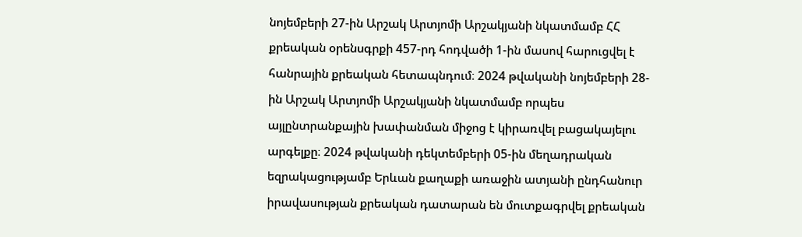նոյեմբերի 27-ին Արշակ Արտյոմի Արշակյանի նկատմամբ ՀՀ քրեական օրենսգրքի 457-րդ հոդվածի 1-ին մասով հարուցվել է հանրային քրեական հետապնդում։ 2024 թվականի նոյեմբերի 28-ին Արշակ Արտյոմի Արշակյանի նկատմամբ որպես այլընտրանքային խափանման միջոց է կիրառվել բացակայելու արգելքը։ 2024 թվականի դեկտեմբերի 05-ին մեղադրական եզրակացությամբ Երևան քաղաքի առաջին ատյանի ընդհանուր իրավասության քրեական դատարան են մուտքագրվել քրեական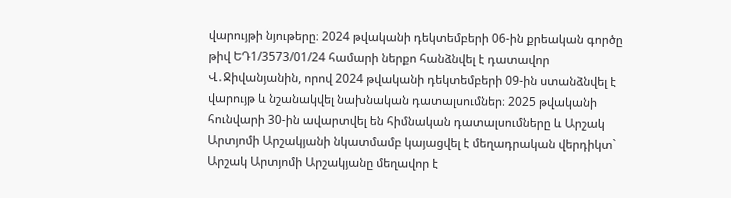վարույթի նյութերը։ 2024 թվականի դեկտեմբերի 06-ին քրեական գործը թիվ ԵԴ1/3573/01/24 համարի ներքո հանձնվել է դատավոր Վ․Ջիվանյանին, որով 2024 թվականի դեկտեմբերի 09-ին ստանձնվել է վարույթ և նշանակվել նախնական դատալսումներ։ 2025 թվականի հունվարի 30-ին ավարտվել են հիմնական դատալսումները և Արշակ Արտյոմի Արշակյանի նկատմամբ կայացվել է մեղադրական վերդիկտ` Արշակ Արտյոմի Արշակյանը մեղավոր է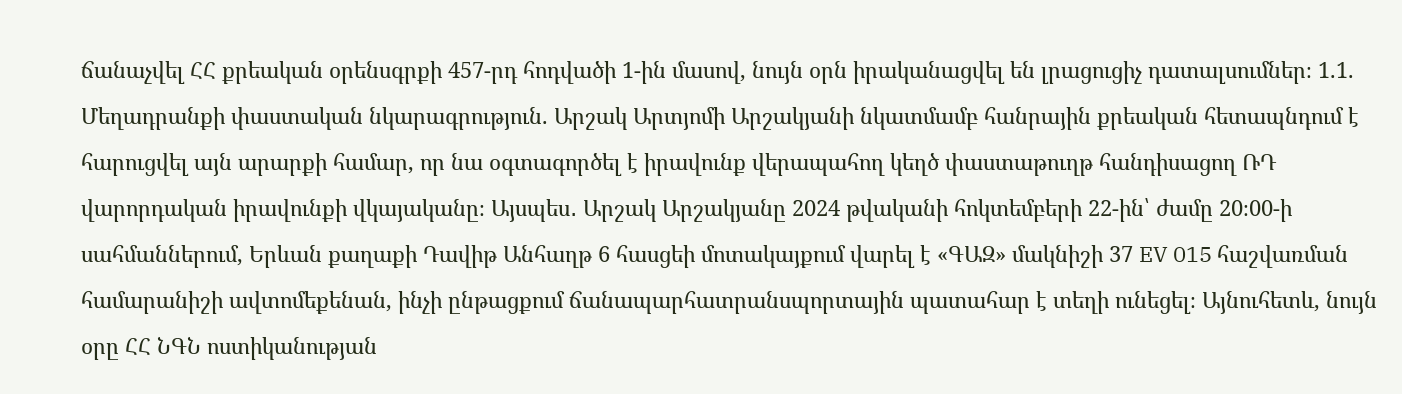ճանաչվել ՀՀ քրեական օրենսգրքի 457-րդ հոդվածի 1-ին մասով, նույն օրն իրականացվել են լրացուցիչ դատալսումներ։ 1.1. Մեղադրանքի փաստական նկարագրություն. Արշակ Արտյոմի Արշակյանի նկատմամբ հանրային քրեական հետապնդում է հարուցվել այն արարքի համար, որ նա օգտագործել է իրավունք վերապահող կեղծ փաստաթուղթ հանդիսացող ՌԴ վարորդական իրավունքի վկայականը։ Այսպես․ Արշակ Արշակյանը 2024 թվականի հոկտեմբերի 22-ին՝ ժամը 20։00-ի սահմաններում, Երևան քաղաքի Դավիթ Անհաղթ 6 հասցեի մոտակայքում վարել է «ԳԱԶ» մակնիշի 37 EV 015 հաշվառման համարանիշի ավտոմեքենան, ինչի ընթացքում ճանապարհատրանսպորտային պատահար է տեղի ունեցել։ Այնուհետև, նույն օրը ՀՀ ՆԳՆ ոստիկանության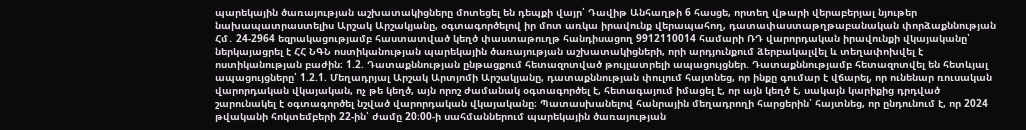պարեկային ծառայության աշխատակիցները մոտեցել են դեպքի վայր՝ Դավիթ Անհաղթի 6 հասցե, որտեղ վթարի վերաբերյալ նյութեր նախապատրաստելիս Արշակ Արշակյանը, օգտագործելով իր մոտ առկա իրավունք վերապահող, դատափաստաթղթաբանական փորձաքննության Հմ․ 24-2964 եզրակացությամբ հաստատված կեղծ փաստաթուղթ հանդիսացող 9912110014 համարի ՌԴ վարորդական իրավունքի վկայականը՝ ներկայացրել է ՀՀ ՆԳՆ ոստիկանության պարեկային ծառայության աշխատակիցների, որի արդյունքում ձերբակալվել և տեղափոխվել է ոստիկանության բաժին։ 1.2. Դատաքննության ընթացքում հետազոտված թույլատրելի ապացույցներ. Դատաքննությամբ հետազոտվել են հետևյալ ապացույցները՝ 1.2.1. Մեղադրյալ Արշակ Արտյոմի Արշակյանը, դատաքննության փուլում հայտնեց, որ ինքը գումար է վճարել, որ ունենար ռուսական վարորդական վկայական, ոչ թե կեղծ, այն որոշ ժամանակ օգտագործել է, հետագայում իմացել է, որ այն կեղծ է, սակայն կարիքից դրդված շարունակել է օգտագործել նշված վարորդական վկայականը։ Պատասխանելով հանրային մեղադրողի հարցերին՝ հայտնեց, որ ընդունում է, որ 2024 թվականի հոկտեմբերի 22-ին՝ ժամը 20։00-ի սահմաններում պարեկային ծառայության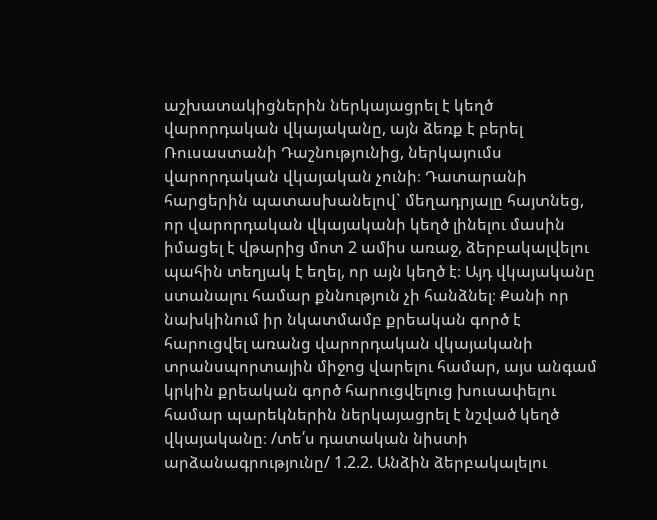աշխատակիցներին ներկայացրել է կեղծ վարորդական վկայականը, այն ձեռք է բերել Ռուսաստանի Դաշնությունից, ներկայումս վարորդական վկայական չունի։ Դատարանի հարցերին պատասխանելով` մեղադրյալը հայտնեց, որ վարորդական վկայականի կեղծ լինելու մասին իմացել է վթարից մոտ 2 ամիս առաջ, ձերբակալվելու պահին տեղյակ է եղել, որ այն կեղծ է։ Այդ վկայականը ստանալու համար քննություն չի հանձնել։ Քանի որ նախկինում իր նկատմամբ քրեական գործ է հարուցվել առանց վարորդական վկայականի տրանսպորտային միջոց վարելու համար, այս անգամ կրկին քրեական գործ հարուցվելուց խուսափելու համար պարեկներին ներկայացրել է նշված կեղծ վկայականը։ /տե՛ս դատական նիստի արձանագրությունը/ 1.2.2. Անձին ձերբակալելու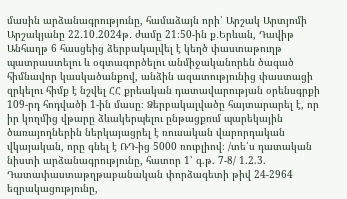մասին արձանագրությունը, համաձայն որի՝ Արշակ Արտյոմի Արշակյանը 22․10․2024թ․ ժամը 21։50-ին ք․Երևան, Դավիթ Անհաղթ 6 հասցեից ձերբակալվել է կեղծ փաստաթուղթ պատրաստելու և օգտագործելու անմիջականորեն ծագած հիմնավոր կասկածանքով, անձին ազատությունից փաստացի զրկելու հիմք է նշվել ՀՀ քրեական դատավարության օրենսգրքի 109-րդ հոդվածի 1-ին մասը։ Ձերբակալվածը հայտարարել է, որ իր կողմից վթարը ձևակերպելու ընթացքում պարեկային ծառայողներին ներկայացրել է ռուսական վարորդական վկայական, որը գնել է ՌԴ-ից 5000 ռուբլիով։ /տե՛ս դատական նիստի արձանագրությունը, հատոր 1՝ գ.թ. 7-8/ 1.2.3. Դատափաստաթղթաբանական փորձագետի թիվ 24-2964 եզրակացությունը,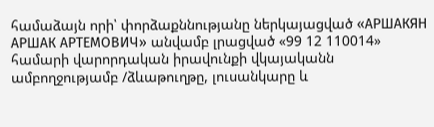համաձայն որի՝ փորձաքննությանը ներկայացված «АРШАКЯН АРШАК АРТЕМОВИЧ» անվամբ լրացված «99 12 110014» համարի վարորդական իրավունքի վկայականն ամբողջությամբ /ձևաթուղթը, լուսանկարը և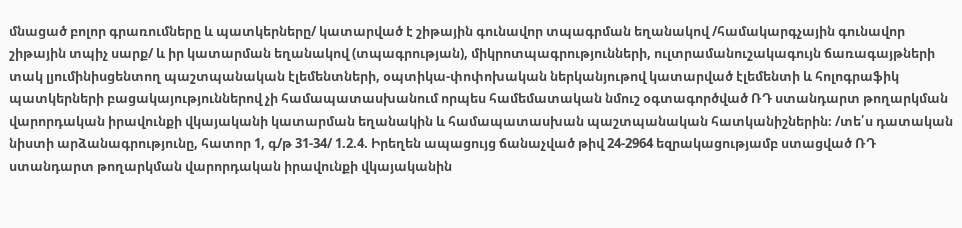մնացած բոլոր գրառումները և պատկերները/ կատարված է շիթային գունավոր տպագրման եղանակով /համակարգչային գունավոր շիթային տպիչ սարք/ և իր կատարման եղանակով (տպագրության), միկրոտպագրությունների, ուլտրամանուշակագույն ճառագայթների տակ լյումինիսցենտող պաշտպանական էլեմենտների, օպտիկա-փոփոխական ներկանյութով կատարված էլեմենտի և հոլոգրաֆիկ պատկերների բացակայություններով չի համապատասխանում որպես համեմատական նմուշ օգտագործված ՌԴ ստանդարտ թողարկման վարորդական իրավունքի վկայականի կատարման եղանակին և համապատասխան պաշտպանական հատկանիշներին։ /տե՛ս դատական նիստի արձանագրությունը, հատոր 1, գ/թ 31-34/ 1.2.4. Իրեղեն ապացույց ճանաչված թիվ 24-2964 եզրակացությամբ ստացված ՌԴ ստանդարտ թողարկման վարորդական իրավունքի վկայականին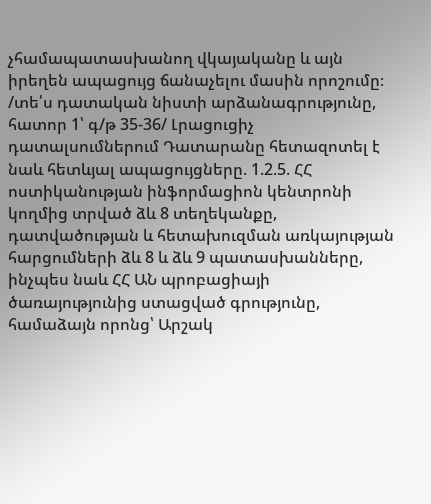չհամապատասխանող վկայականը և այն իրեղեն ապացույց ճանաչելու մասին որոշումը։ /տե՛ս դատական նիստի արձանագրությունը, հատոր 1՝ գ/թ 35-36/ Լրացուցիչ դատալսումներում Դատարանը հետազոտել է նաև հետևյալ ապացույցները. 1.2.5. ՀՀ ոստիկանության ինֆորմացիոն կենտրոնի կողմից տրված ձև 8 տեղեկանքը, դատվածության և հետախուզման առկայության հարցումների ձև 8 և ձև 9 պատասխանները, ինչպես նաև ՀՀ ԱՆ պրոբացիայի ծառայությունից ստացված գրությունը, համաձայն որոնց՝ Արշակ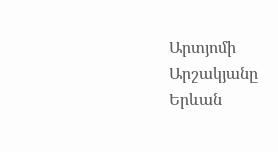Արտյոմի Արշակյանը Երևան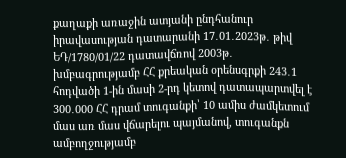քաղաքի առաջին ատյանի ընդհանուր իրավասության դատարանի 17․01․2023թ․ թիվ ԵԴ/1780/01/22 դատավճռով 2003թ․ խմբագրությամբ ՀՀ քրեական օրենսգրքի 243․1 հոդվածի 1-ին մասի 2-րդ կետով դատապարտվել է 300․000 ՀՀ դրամ տուգանքի՝ 10 ամիս ժամկետում մաս առ մաս վճարելու պայմանով, տուգանքն ամբողջությամբ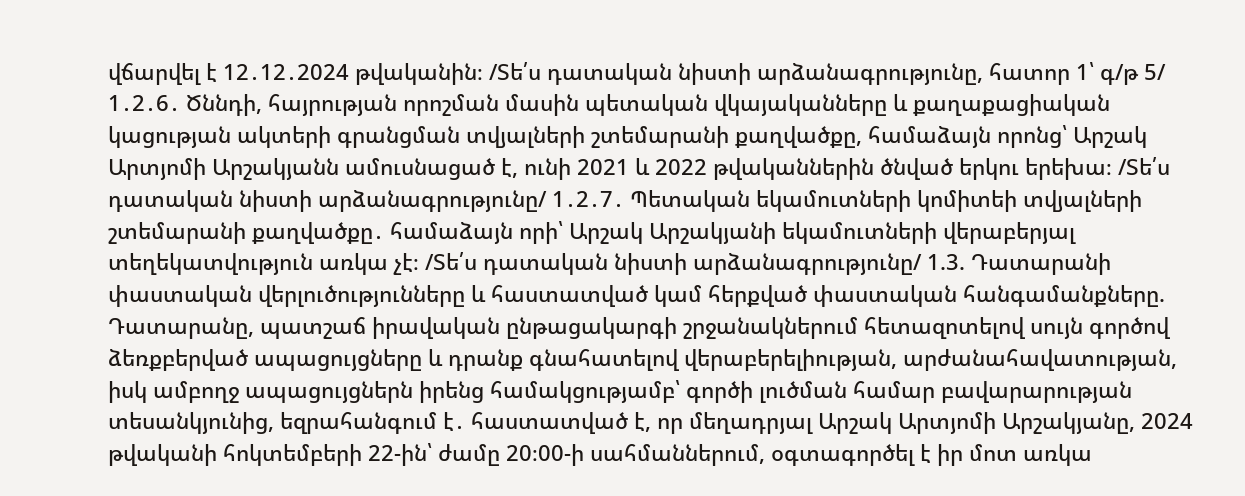վճարվել է 12․12․2024 թվականին։ /Տե՛ս դատական նիստի արձանագրությունը, հատոր 1՝ գ/թ 5/ 1․2․6․ Ծննդի, հայրության որոշման մասին պետական վկայականները և քաղաքացիական կացության ակտերի գրանցման տվյալների շտեմարանի քաղվածքը, համաձայն որոնց՝ Արշակ Արտյոմի Արշակյանն ամուսնացած է, ունի 2021 և 2022 թվականներին ծնված երկու երեխա։ /Տե՛ս դատական նիստի արձանագրությունը/ 1․2․7․ Պետական եկամուտների կոմիտեի տվյալների շտեմարանի քաղվածքը․ համաձայն որի՝ Արշակ Արշակյանի եկամուտների վերաբերյալ տեղեկատվություն առկա չէ։ /Տե՛ս դատական նիստի արձանագրությունը/ 1.3. Դատարանի փաստական վերլուծությունները և հաստատված կամ հերքված փաստական հանգամանքները. Դատարանը, պատշաճ իրավական ընթացակարգի շրջանակներում հետազոտելով սույն գործով ձեռքբերված ապացույցները և դրանք գնահատելով վերաբերելիության, արժանահավատության, իսկ ամբողջ ապացույցներն իրենց համակցությամբ՝ գործի լուծման համար բավարարության տեսանկյունից, եզրահանգում է․ հաստատված է, որ մեղադրյալ Արշակ Արտյոմի Արշակյանը, 2024 թվականի հոկտեմբերի 22-ին՝ ժամը 20։00-ի սահմաններում, օգտագործել է իր մոտ առկա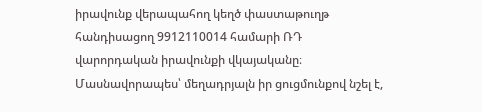իրավունք վերապահող կեղծ փաստաթուղթ հանդիսացող 9912110014 համարի ՌԴ վարորդական իրավունքի վկայականը։ Մասնավորապես՝ մեղադրյալն իր ցուցմունքով նշել է,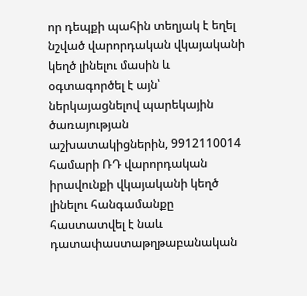որ դեպքի պահին տեղյակ է եղել նշված վարորդական վկայականի կեղծ լինելու մասին և օգտագործել է այն՝ ներկայացնելով պարեկային ծառայության աշխատակիցներին, 9912110014 համարի ՌԴ վարորդական իրավունքի վկայականի կեղծ լինելու հանգամանքը հաստատվել է նաև դատափաստաթղթաբանական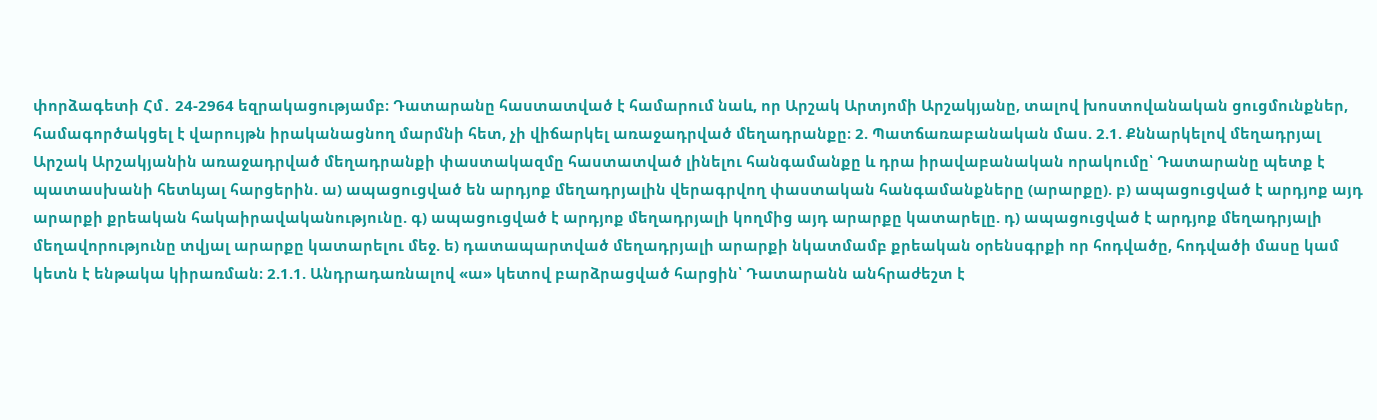փորձագետի Հմ․ 24-2964 եզրակացությամբ։ Դատարանը հաստատված է համարում նաև, որ Արշակ Արտյոմի Արշակյանը, տալով խոստովանական ցուցմունքներ, համագործակցել է վարույթն իրականացնող մարմնի հետ, չի վիճարկել առաջադրված մեղադրանքը։ 2. Պատճառաբանական մաս. 2.1. Քննարկելով մեղադրյալ Արշակ Արշակյանին առաջադրված մեղադրանքի փաստակազմը հաստատված լինելու հանգամանքը և դրա իրավաբանական որակումը՝ Դատարանը պետք է պատասխանի հետևյալ հարցերին. ա) ապացուցված են արդյոք մեղադրյալին վերագրվող փաստական հանգամանքները (արարքը). բ) ապացուցված է արդյոք այդ արարքի քրեական հակաիրավականությունը. գ) ապացուցված է արդյոք մեղադրյալի կողմից այդ արարքը կատարելը. դ) ապացուցված է արդյոք մեղադրյալի մեղավորությունը տվյալ արարքը կատարելու մեջ. ե) դատապարտված մեղադրյալի արարքի նկատմամբ քրեական օրենսգրքի որ հոդվածը, հոդվածի մասը կամ կետն է ենթակա կիրառման։ 2.1.1. Անդրադառնալով «ա» կետով բարձրացված հարցին՝ Դատարանն անհրաժեշտ է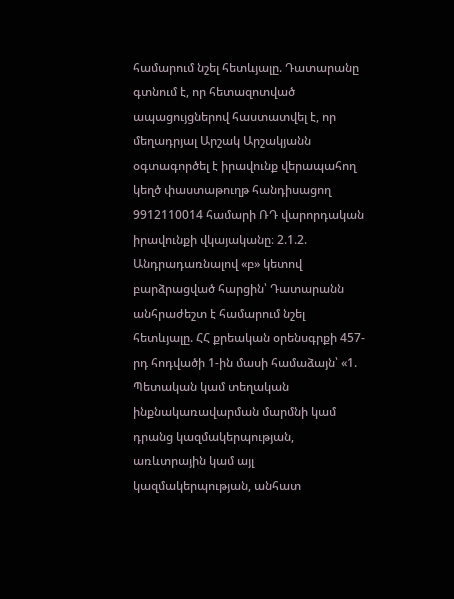համարում նշել հետևյալը. Դատարանը գտնում է, որ հետազոտված ապացույցներով հաստատվել է, որ մեղադրյալ Արշակ Արշակյանն օգտագործել է իրավունք վերապահող կեղծ փաստաթուղթ հանդիսացող 9912110014 համարի ՌԴ վարորդական իրավունքի վկայականը։ 2.1.2. Անդրադառնալով «բ» կետով բարձրացված հարցին՝ Դատարանն անհրաժեշտ է համարում նշել հետևյալը. ՀՀ քրեական օրենսգրքի 457-րդ հոդվածի 1-ին մասի համաձայն՝ «1. Պետական կամ տեղական ինքնակառավարման մարմնի կամ դրանց կազմակերպության, առևտրային կամ այլ կազմակերպության, անհատ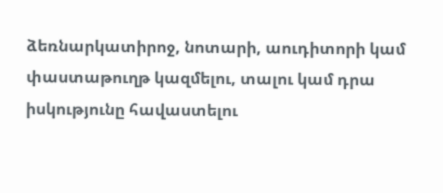ձեռնարկատիրոջ, նոտարի, աուդիտորի կամ փաստաթուղթ կազմելու, տալու կամ դրա իսկությունը հավաստելու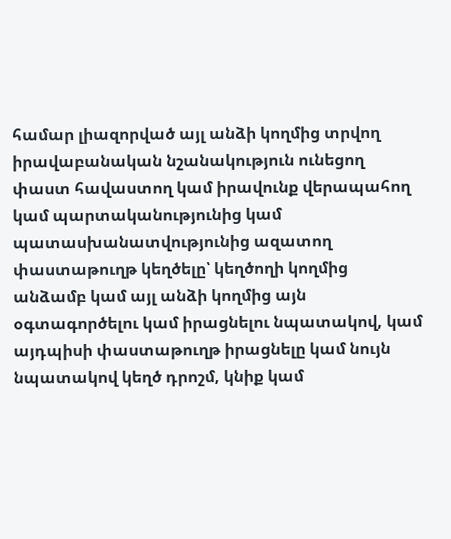համար լիազորված այլ անձի կողմից տրվող իրավաբանական նշանակություն ունեցող փաստ հավաստող կամ իրավունք վերապահող կամ պարտականությունից կամ պատասխանատվությունից ազատող փաստաթուղթ կեղծելը՝ կեղծողի կողմից անձամբ կամ այլ անձի կողմից այն օգտագործելու կամ իրացնելու նպատակով, կամ այդպիսի փաստաթուղթ իրացնելը կամ նույն նպատակով կեղծ դրոշմ, կնիք կամ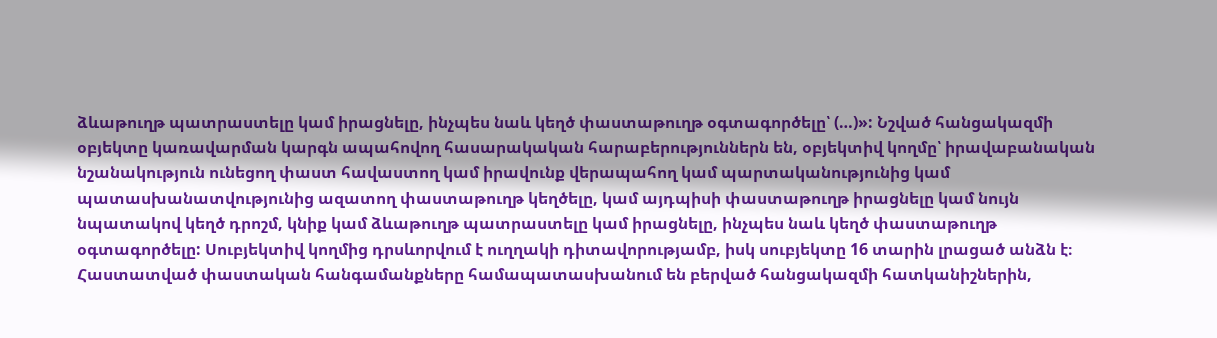ձևաթուղթ պատրաստելը կամ իրացնելը, ինչպես նաև կեղծ փաստաթուղթ օգտագործելը՝ (…)»: Նշված հանցակազմի օբյեկտը կառավարման կարգն ապահովող հասարակական հարաբերություններն են, օբյեկտիվ կողմը՝ իրավաբանական նշանակություն ունեցող փաստ հավաստող կամ իրավունք վերապահող կամ պարտականությունից կամ պատասխանատվությունից ազատող փաստաթուղթ կեղծելը, կամ այդպիսի փաստաթուղթ իրացնելը կամ նույն նպատակով կեղծ դրոշմ, կնիք կամ ձևաթուղթ պատրաստելը կամ իրացնելը, ինչպես նաև կեղծ փաստաթուղթ օգտագործելը: Սուբյեկտիվ կողմից դրսևորվում է ուղղակի դիտավորությամբ, իսկ սուբյեկտը 16 տարին լրացած անձն է։ Հաստատված փաստական հանգամանքները համապատասխանում են բերված հանցակազմի հատկանիշներին,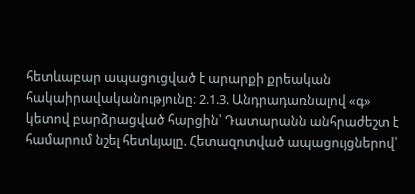հետևաբար ապացուցված է արարքի քրեական հակաիրավականությունը։ 2.1.3. Անդրադառնալով «գ» կետով բարձրացված հարցին՝ Դատարանն անհրաժեշտ է համարում նշել հետևյալը. Հետազոտված ապացույցներով՝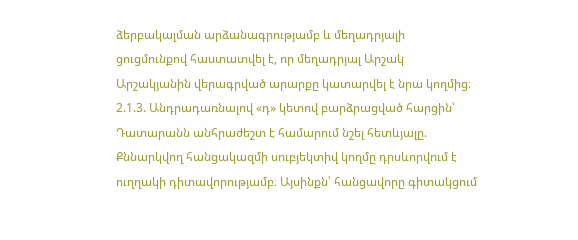ձերբակալման արձանագրությամբ և մեղադրյալի ցուցմունքով հաստատվել է, որ մեղադրյալ Արշակ Արշակյանին վերագրված արարքը կատարվել է նրա կողմից։ 2.1.3. Անդրադառնալով «դ» կետով բարձրացված հարցին՝ Դատարանն անհրաժեշտ է համարում նշել հետևյալը. Քննարկվող հանցակազմի սուբյեկտիվ կողմը դրսևորվում է ուղղակի դիտավորությամբ։ Այսինքն՝ հանցավորը գիտակցում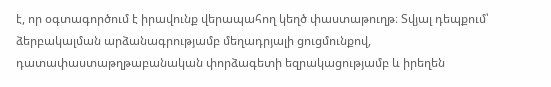է, որ օգտագործում է իրավունք վերապահող կեղծ փաստաթուղթ։ Տվյալ դեպքում՝ ձերբակալման արձանագրությամբ մեղադրյալի ցուցմունքով, դատափաստաթղթաբանական փորձագետի եզրակացությամբ և իրեղեն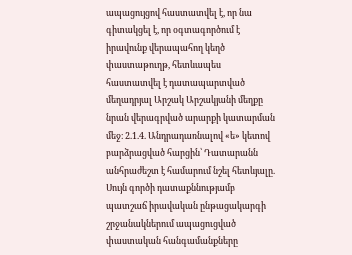ապացույցով հաստատվել է, որ նա գիտակցել է, որ օգտագործում է իրավունք վերապահող կեղծ փաստաթուղթ, հետևապես հաստատվել է դատապարտված մեղադրյալ Արշակ Արշակյանի մեղքը նրան վերագրված արարքի կատարման մեջ։ 2.1.4. Անդրադառնալով «ե» կետով բարձրացված հարցին՝ Դատարանն անհրաժեշտ է համարում նշել հետևյալը. Սույն գործի դատաքննությամբ պատշաճ իրավական ընթացակարգի շրջանակներում ապացուցված փաստական հանգամանքները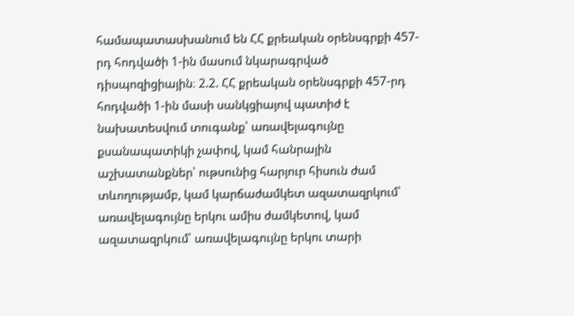համապատասխանում են ՀՀ քրեական օրենսգրքի 457-րդ հոդվածի 1-ին մասում նկարագրված դիսպոզիցիային։ 2.2. ՀՀ քրեական օրենսգրքի 457-րդ հոդվածի 1-ին մասի սանկցիայով պատիժ է նախատեսվում տուգանք՝ առավելագույնը քսանապատիկի չափով, կամ հանրային աշխատանքներ՝ ութսունից հարյուր հիսուն ժամ տևողությամբ, կամ կարճաժամկետ ազատազրկում՝ առավելագույնը երկու ամիս ժամկետով, կամ ազատազրկում՝ առավելագույնը երկու տարի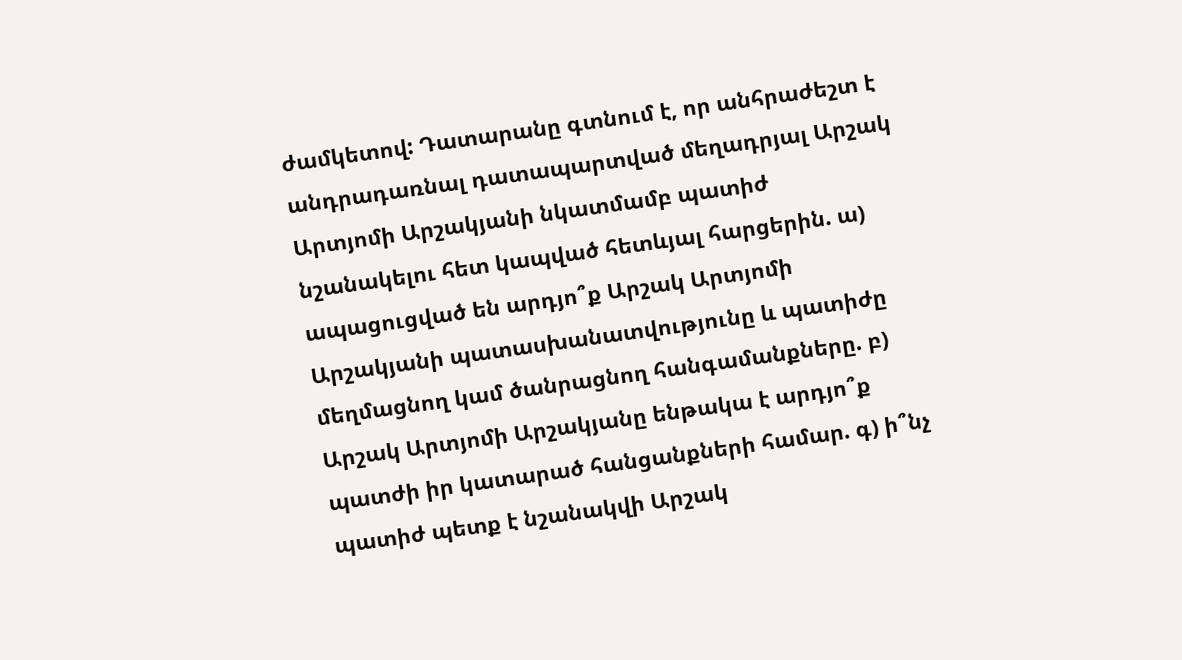ժամկետով: Դատարանը գտնում է, որ անհրաժեշտ է անդրադառնալ դատապարտված մեղադրյալ Արշակ Արտյոմի Արշակյանի նկատմամբ պատիժ նշանակելու հետ կապված հետևյալ հարցերին. ա) ապացուցված են արդյո՞ք Արշակ Արտյոմի Արշակյանի պատասխանատվությունը և պատիժը մեղմացնող կամ ծանրացնող հանգամանքները. բ) Արշակ Արտյոմի Արշակյանը ենթակա է արդյո՞ք պատժի իր կատարած հանցանքների համար. գ) ի՞նչ պատիժ պետք է նշանակվի Արշակ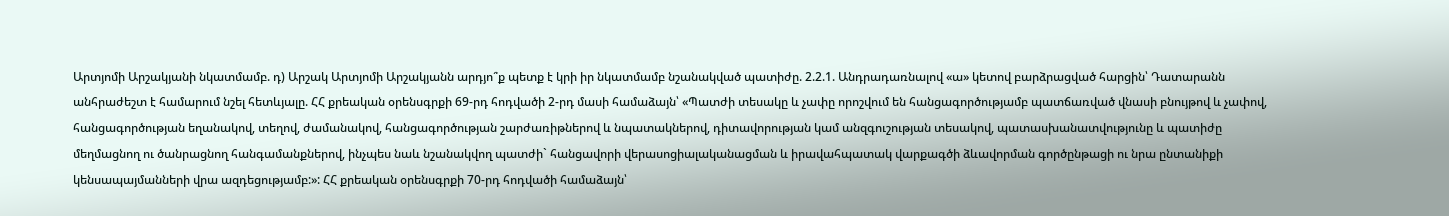Արտյոմի Արշակյանի նկատմամբ. դ) Արշակ Արտյոմի Արշակյանն արդյո՞ք պետք է կրի իր նկատմամբ նշանակված պատիժը. 2.2.1. Անդրադառնալով «ա» կետով բարձրացված հարցին՝ Դատարանն անհրաժեշտ է համարում նշել հետևյալը. ՀՀ քրեական օրենսգրքի 69-րդ հոդվածի 2-րդ մասի համաձայն՝ «Պատժի տեսակը և չափը որոշվում են հանցագործությամբ պատճառված վնասի բնույթով և չափով, հանցագործության եղանակով, տեղով, ժամանակով, հանցագործության շարժառիթներով և նպատակներով, դիտավորության կամ անզգուշության տեսակով, պատասխանատվությունը և պատիժը մեղմացնող ու ծանրացնող հանգամանքներով, ինչպես նաև նշանակվող պատժի` հանցավորի վերասոցիալականացման և իրավահպատակ վարքագծի ձևավորման գործընթացի ու նրա ընտանիքի կենսապայմանների վրա ազդեցությամբ:»: ՀՀ քրեական օրենսգրքի 70-րդ հոդվածի համաձայն՝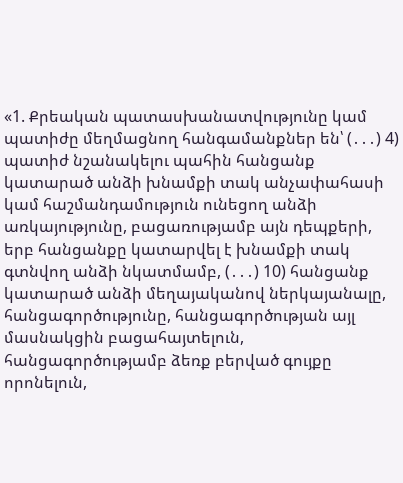«1. Քրեական պատասխանատվությունը կամ պատիժը մեղմացնող հանգամանքներ են՝ (․․․) 4) պատիժ նշանակելու պահին հանցանք կատարած անձի խնամքի տակ անչափահասի կամ հաշմանդամություն ունեցող անձի առկայությունը, բացառությամբ այն դեպքերի, երբ հանցանքը կատարվել է խնամքի տակ գտնվող անձի նկատմամբ, (․․․) 10) հանցանք կատարած անձի մեղայականով ներկայանալը, հանցագործությունը, հանցագործության այլ մասնակցին բացահայտելուն, հանցագործությամբ ձեռք բերված գույքը որոնելուն,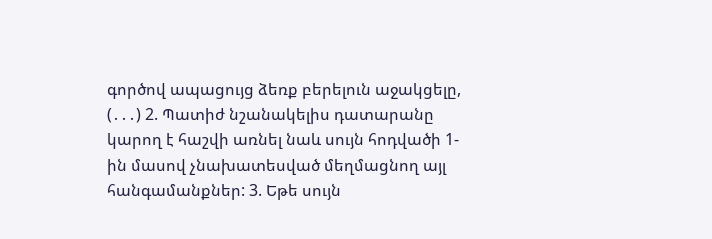գործով ապացույց ձեռք բերելուն աջակցելը, (․․․) 2. Պատիժ նշանակելիս դատարանը կարող է հաշվի առնել նաև սույն հոդվածի 1-ին մասով չնախատեսված մեղմացնող այլ հանգամանքներ: 3. Եթե սույն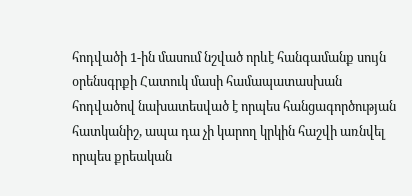հոդվածի 1-ին մասում նշված որևէ հանգամանք սույն օրենսգրքի Հատուկ մասի համապատասխան հոդվածով նախատեսված է որպես հանցագործության հատկանիշ, ապա դա չի կարող կրկին հաշվի առնվել որպես քրեական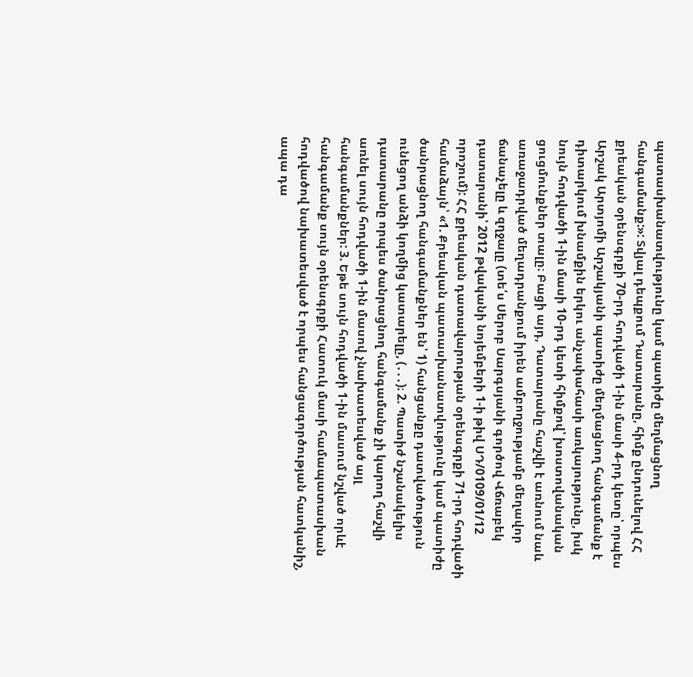պատասխանատվությունը կամ պատիժը մեղմացնող հանգամանք:»: Տվյալ դեպքում Դատարանը, հիմք ընդունելով ՀՀ քրեական օրենսգրքի 70-րդ հոդվածի 1-ին մասի 4-րդ կետը՝ որպես Արշակ Արտյոմի Արշակյանի պատիժը մեղմացնող հանգամանք է դիտարկում խնամքին երկու անչափահասի առկայությունը, իսկ նույն հոդվածի 1-ին մասի 10-րդ կետի հիմքով՝ խոստովանական ցուցմունքներ տալը։ Բացի այդ, Դատարանը հաշվի է առնում նաև առաջադրված մեղադրանքում իրեն ամբողջությամբ մեղավոր ճանաչելը և զղջալը (տե՛ս Սերոբ Սարգսյանի գործով Վճռաբեկ դատարանի՝ 2012 թվականի նոյեմբերի 1-ի թիվ ՍԴ/0109/01/12 որոշում): ՀՀ քրեական դատավարության օրենսգրքի 71-րդ հոդվածի համաձայն՝ «1. Քրեական պատասխանատվությունը կամ պատիժը ծանրացնող հանգամանքներ են՝ 1) հանցանքը դատվածություն ունեցող անձի կողմից կատարելը, (․․․)։ 2. Պատիժ նշանակելիս դատարանը որպես ծանրացնող հանգամանք չի կարող հաշվի առնել սույն հոդվածի 1-ին մասով չնախատեսված այլ հանգամանքներ: 3. Եթե սույն հոդվածի 1-ին մասում նշված որևէ հանգամանք սույն օրենսգրքի Հատուկ մասի համապատասխան հոդվածով նախատեսված է որպես հանցագործության հատկանիշ, ապա դա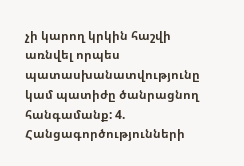չի կարող կրկին հաշվի առնվել որպես պատասխանատվությունը կամ պատիժը ծանրացնող հանգամանք: 4. Հանցագործությունների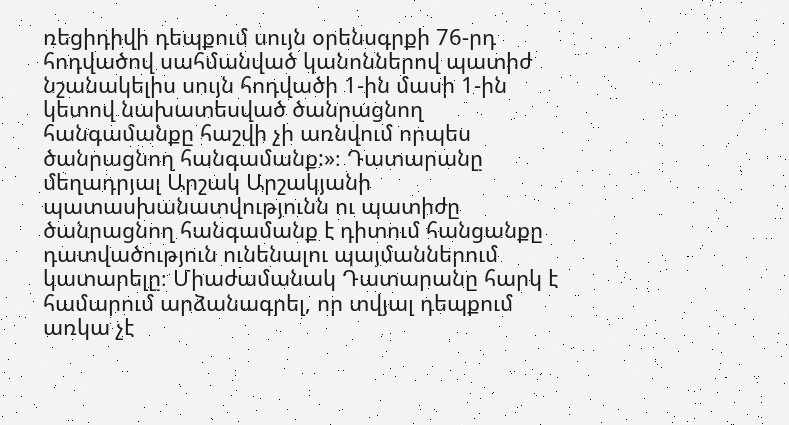ռեցիդիվի դեպքում սույն օրենսգրքի 76-րդ հոդվածով սահմանված կանոններով պատիժ նշանակելիս սույն հոդվածի 1-ին մասի 1-ին կետով նախատեսված ծանրացնող հանգամանքը հաշվի չի առնվում որպես ծանրացնող հանգամանք:»։ Դատարանը մեղադրյալ Արշակ Արշակյանի պատասխանատվությունն ու պատիժը ծանրացնող հանգամանք է դիտում հանցանքը դատվածություն ունենալու պայմաններում կատարելը։ Միաժամանակ Դատարանը հարկ է համարում արձանագրել, որ տվյալ դեպքում առկա չէ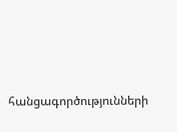հանցագործությունների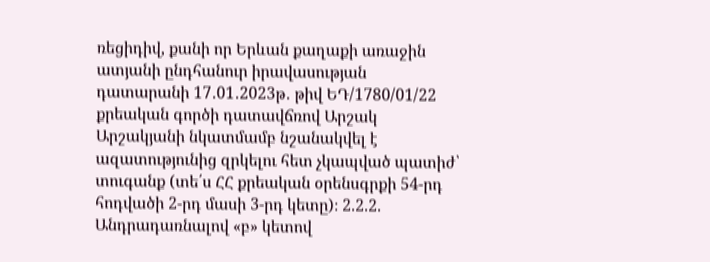ռեցիդիվ, քանի որ Երևան քաղաքի առաջին ատյանի ընդհանուր իրավասության դատարանի 17․01․2023թ․ թիվ ԵԴ/1780/01/22 քրեական գործի դատավճռով Արշակ Արշակյանի նկատմամբ նշանակվել է ազատությունից զրկելու հետ չկապված պատիժ՝ տուգանք (տե՛ս ՀՀ քրեական օրենսգրքի 54-րդ հոդվածի 2-րդ մասի 3-րդ կետը)։ 2.2.2. Անդրադառնալով «բ» կետով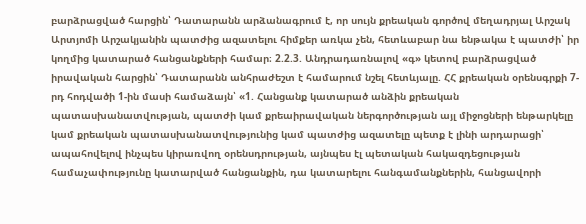բարձրացված հարցին՝ Դատարանն արձանագրում է, որ սույն քրեական գործով մեղադրյալ Արշակ Արտյոմի Արշակյանին պատժից ազատելու հիմքեր առկա չեն, հետևաբար նա ենթակա է պատժի՝ իր կողմից կատարած հանցանքների համար։ 2.2.3. Անդրադառնալով «գ» կետով բարձրացված իրավական հարցին՝ Դատարանն անհրաժեշտ է համարում նշել հետևյալը. ՀՀ քրեական օրենսգրքի 7-րդ հոդվածի 1-ին մասի համաձայն՝ «1. Հանցանք կատարած անձին քրեական պատասխանատվության, պատժի կամ քրեաիրավական ներգործության այլ միջոցների ենթարկելը կամ քրեական պատասխանատվությունից կամ պատժից ազատելը պետք է լինի արդարացի՝ ապահովելով ինչպես կիրառվող օրենսդրության, այնպես էլ պետական հակազդեցության համաչափությունը կատարված հանցանքին, դա կատարելու հանգամանքներին, հանցավորի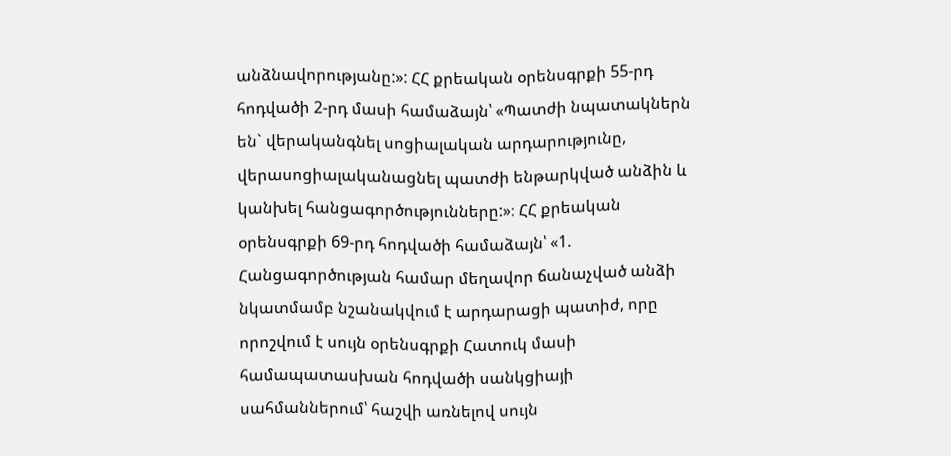անձնավորությանը:»: ՀՀ քրեական օրենսգրքի 55-րդ հոդվածի 2-րդ մասի համաձայն՝ «Պատժի նպատակներն են` վերականգնել սոցիալական արդարությունը, վերասոցիալականացնել պատժի ենթարկված անձին և կանխել հանցագործությունները:»։ ՀՀ քրեական օրենսգրքի 69-րդ հոդվածի համաձայն՝ «1. Հանցագործության համար մեղավոր ճանաչված անձի նկատմամբ նշանակվում է արդարացի պատիժ, որը որոշվում է սույն օրենսգրքի Հատուկ մասի համապատասխան հոդվածի սանկցիայի սահմաններում՝ հաշվի առնելով սույն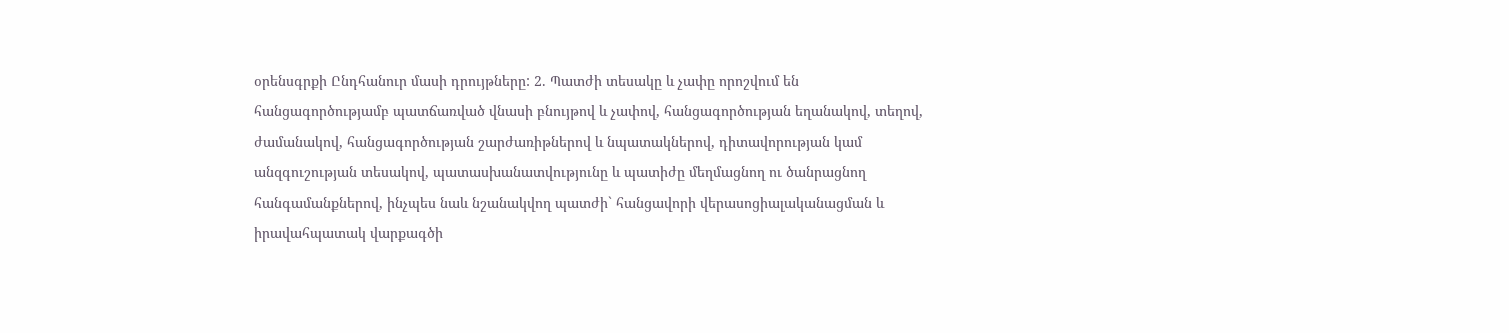օրենսգրքի Ընդհանուր մասի դրույթները: 2. Պատժի տեսակը և չափը որոշվում են հանցագործությամբ պատճառված վնասի բնույթով և չափով, հանցագործության եղանակով, տեղով, ժամանակով, հանցագործության շարժառիթներով և նպատակներով, դիտավորության կամ անզգուշության տեսակով, պատասխանատվությունը և պատիժը մեղմացնող ու ծանրացնող հանգամանքներով, ինչպես նաև նշանակվող պատժի` հանցավորի վերասոցիալականացման և իրավահպատակ վարքագծի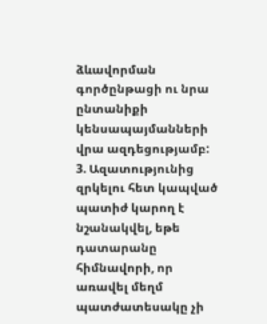ձևավորման գործընթացի ու նրա ընտանիքի կենսապայմանների վրա ազդեցությամբ: 3. Ազատությունից զրկելու հետ կապված պատիժ կարող է նշանակվել, եթե դատարանը հիմնավորի, որ առավել մեղմ պատժատեսակը չի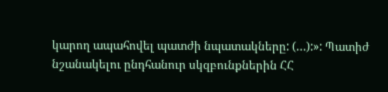կարող ապահովել պատժի նպատակները: (…):»: Պատիժ նշանակելու ընդհանուր սկզբունքներին ՀՀ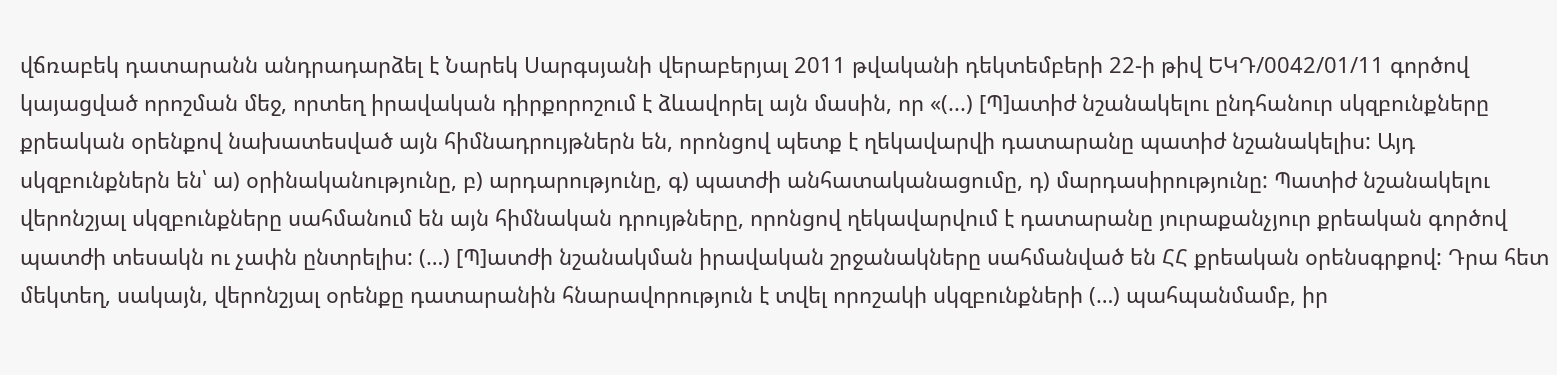վճռաբեկ դատարանն անդրադարձել է Նարեկ Սարգսյանի վերաբերյալ 2011 թվականի դեկտեմբերի 22-ի թիվ ԵԿԴ/0042/01/11 գործով կայացված որոշման մեջ, որտեղ իրավական դիրքորոշում է ձևավորել այն մասին, որ «(...) [Պ]ատիժ նշանակելու ընդհանուր սկզբունքները քրեական օրենքով նախատեսված այն հիմնադրույթներն են, որոնցով պետք է ղեկավարվի դատարանը պատիժ նշանակելիս: Այդ սկզբունքներն են՝ ա) օրինականությունը, բ) արդարությունը, գ) պատժի անհատականացումը, դ) մարդասիրությունը: Պատիժ նշանակելու վերոնշյալ սկզբունքները սահմանում են այն հիմնական դրույթները, որոնցով ղեկավարվում է դատարանը յուրաքանչյուր քրեական գործով պատժի տեսակն ու չափն ընտրելիս: (…) [Պ]ատժի նշանակման իրավական շրջանակները սահմանված են ՀՀ քրեական օրենսգրքով: Դրա հետ մեկտեղ, սակայն, վերոնշյալ օրենքը դատարանին հնարավորություն է տվել որոշակի սկզբունքների (…) պահպանմամբ, իր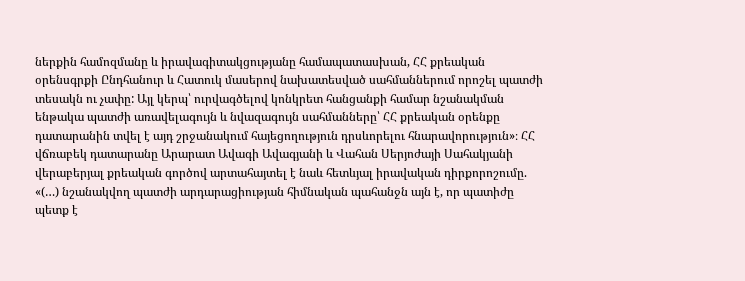ներքին համոզմանը և իրավագիտակցությանը համապատասխան, ՀՀ քրեական օրենսգրքի Ընդհանուր և Հատուկ մասերով նախատեսված սահմաններում որոշել պատժի տեսակն ու չափը: Այլ կերպ՝ ուրվագծելով կոնկրետ հանցանքի համար նշանակման ենթակա պատժի առավելագույն և նվազագույն սահմանները՝ ՀՀ քրեական օրենքը դատարանին տվել է այդ շրջանակում հայեցողություն դրսևորելու հնարավորություն»։ ՀՀ վճռաբեկ դատարանը Արարատ Ավագի Ավագյանի և Վահան Սերյոժայի Սահակյանի վերաբերյալ քրեական գործով արտահայտել է նաև հետևյալ իրավական դիրքորոշումը. «(…) նշանակվող պատժի արդարացիության հիմնական պահանջն այն է, որ պատիժը պետք է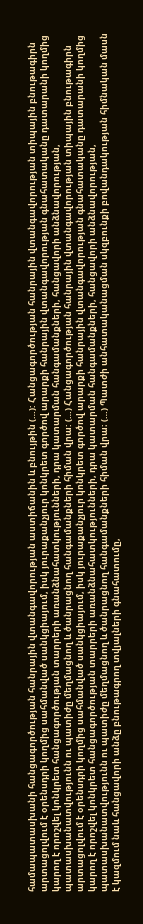համապատասխանի հանցագործության հանրային վտանգավորության աստիճանին և բնույթին (…): Հանցագործության հանրային վտանգավորության տիպային բնութագիրն արտացոլվում է օրենսդրի կողմից սահմանված սանկցիայում, իսկ յուրաքանչյուր կոնկրետ գործով արարքի հանրային վտանգավորության գնահատականը դատարանի կողմից կարող է որոշվել կոնկրետ հանցագործության տարրերի առանձնահատկությունների, դրա կատարման հանգամանքների, հանցավորի անձնավորության, պատասխանատվությունն ու պատիժը մեղմացնող և ծանրացնող հանգամանքների հիման վրա: (…) Հանցագործության հանրային վտանգավորության տիպային բնութագիրն արտացոլվում է օրենսդրի կողմից սահմանված սանկցիայում, իսկ յուրաքանչյուր կոնկրետ գործով արարքի հանրային վտանգավորության գնահատականը դատարանի կողմից կարող է որոշվել կոնկրետ հանցագործության տարրերի առանձնահատկությունների, դրա կատարման հանգամանքների, հանցավորի անձնավորության, պատասխանատվությունն ու պատիժը մեղմացնող և ծանրացնող հանգամանքների հիման վրա։ (…) Պատժի անհատականացման սկզբունքի բովանդակության հիմնական մասն է կազմում նաև հանցավորի անձը բնութագրող տվյալների գնահատումը,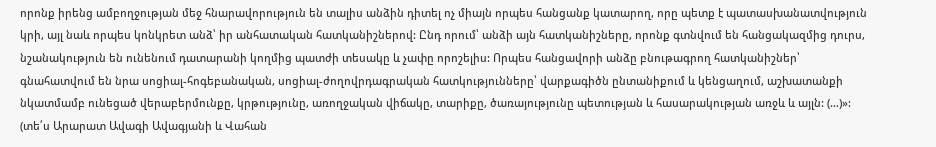որոնք իրենց ամբողջության մեջ հնարավորություն են տալիս անձին դիտել ոչ միայն որպես հանցանք կատարող, որը պետք է պատասխանատվություն կրի, այլ նաև որպես կոնկրետ անձ՝ իր անհատական հատկանիշներով: Ընդ որում՝ անձի այն հատկանիշները, որոնք գտնվում են հանցակազմից դուրս, նշանակություն են ունենում դատարանի կողմից պատժի տեսակը և չափը որոշելիս: Որպես հանցավորի անձը բնութագրող հատկանիշներ՝ գնահատվում են նրա սոցիալ-հոգեբանական, սոցիալ-ժողովրդագրական հատկությունները՝ վարքագիծն ընտանիքում և կենցաղում, աշխատանքի նկատմամբ ունեցած վերաբերմունքը, կրթությունը, առողջական վիճակը, տարիքը, ծառայությունը պետության և հասարակության առջև և այլն: (…)»: (տե՛ս Արարատ Ավագի Ավագյանի և Վահան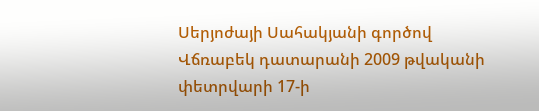Սերյոժայի Սահակյանի գործով Վճռաբեկ դատարանի 2009 թվականի փետրվարի 17-ի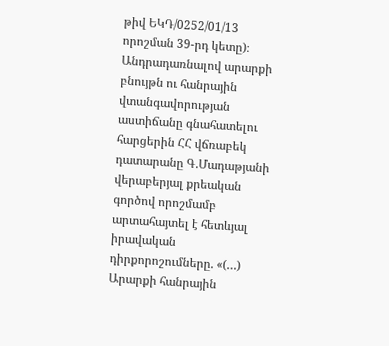թիվ ԵԿԴ/0252/01/13 որոշման 39-րդ կետը)։ Անդրադառնալով արարքի բնույթն ու հանրային վտանգավորության աստիճանը գնահատելու հարցերին ՀՀ վճռաբեկ դատարանը Գ.Մադաթյանի վերաբերյալ քրեական գործով որոշմամբ արտահայտել է հետևյալ իրավական դիրքորոշումները. «(…) Արարքի հանրային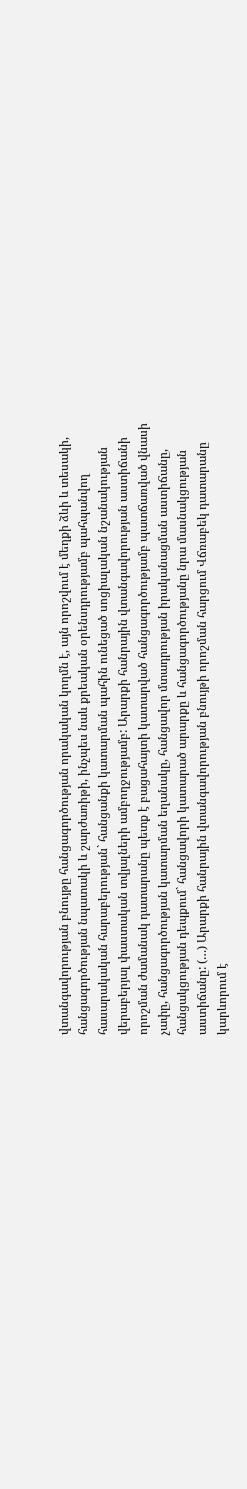վտանգավորության բնույթը հանցագործության որակական կողմն է, այն որոշվում է մեղքի ձևի և տեսակի, հանցագործության նպատակի և շարժառիթի, ինչպես նաև քրեական օրենսդրությամբ պահպանվող հասարակական հարաբերության` հանցանքի կատարման պահին ունեցած սոցիալական նշանակության վերաբերյալ փաստական տվյալների ամբողջությամբ: Արարքի հանրային վտանգավորության աստիճանի որոշման ժամանակ դատարանը պետք է բացահայտի կատարված հանցագործությամբ պատճառված վնասի չափը, հանցագործության կատարման եղանակը, հանցավոր մտադրության իրականացման աստիճանը, հանցակցության դեպքում` հանցավորի կատարած արարքը և հանցագործությանը նրա մասնակցության աստիճանը: (…) Արարքի հանրային վտանգավորության բնույթի որոշման հարցում Վճռաբեկ դատարանը կարևորում է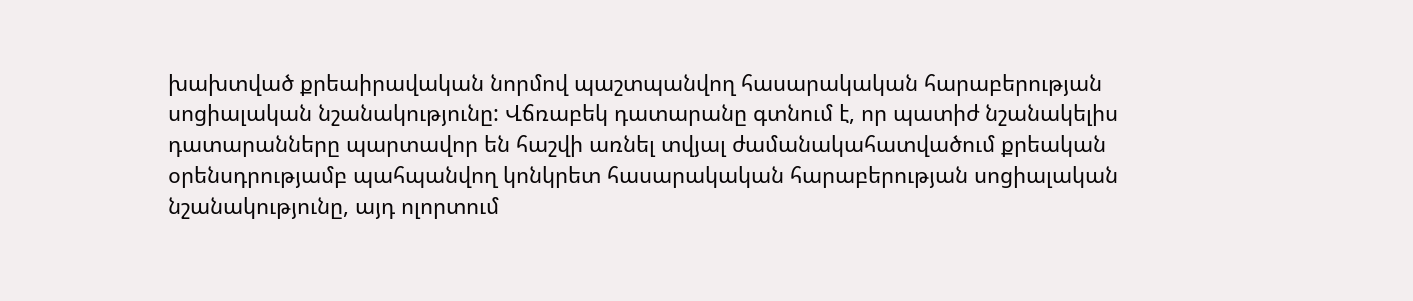խախտված քրեաիրավական նորմով պաշտպանվող հասարակական հարաբերության սոցիալական նշանակությունը: Վճռաբեկ դատարանը գտնում է, որ պատիժ նշանակելիս դատարանները պարտավոր են հաշվի առնել տվյալ ժամանակահատվածում քրեական օրենսդրությամբ պահպանվող կոնկրետ հասարակական հարաբերության սոցիալական նշանակությունը, այդ ոլորտում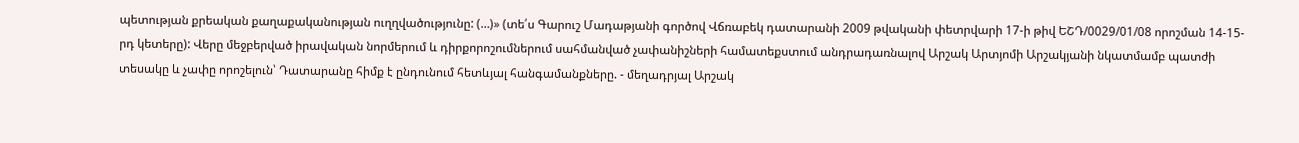պետության քրեական քաղաքականության ուղղվածությունը: (…)» (տե՛ս Գարուշ Մադաթյանի գործով Վճռաբեկ դատարանի 2009 թվականի փետրվարի 17-ի թիվ ԵՇԴ/0029/01/08 որոշման 14-15-րդ կետերը): Վերը մեջբերված իրավական նորմերում և դիրքորոշումներում սահմանված չափանիշների համատեքստում անդրադառնալով Արշակ Արտյոմի Արշակյանի նկատմամբ պատժի տեսակը և չափը որոշելուն՝ Դատարանը հիմք է ընդունում հետևյալ հանգամանքները. - մեղադրյալ Արշակ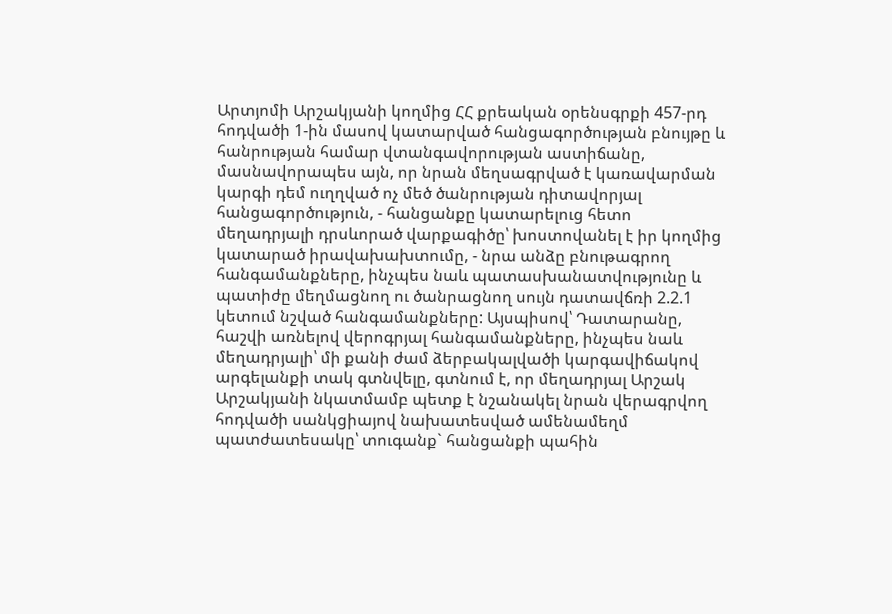Արտյոմի Արշակյանի կողմից ՀՀ քրեական օրենսգրքի 457-րդ հոդվածի 1-ին մասով կատարված հանցագործության բնույթը և հանրության համար վտանգավորության աստիճանը, մասնավորապես այն, որ նրան մեղսագրված է կառավարման կարգի դեմ ուղղված ոչ մեծ ծանրության դիտավորյալ հանցագործություն, - հանցանքը կատարելուց հետո մեղադրյալի դրսևորած վարքագիծը՝ խոստովանել է իր կողմից կատարած իրավախախտումը, - նրա անձը բնութագրող հանգամանքները, ինչպես նաև պատասխանատվությունը և պատիժը մեղմացնող ու ծանրացնող սույն դատավճռի 2.2.1 կետում նշված հանգամանքները: Այսպիսով՝ Դատարանը, հաշվի առնելով վերոգրյալ հանգամանքները, ինչպես նաև մեղադրյալի՝ մի քանի ժամ ձերբակալվածի կարգավիճակով արգելանքի տակ գտնվելը, գտնում է, որ մեղադրյալ Արշակ Արշակյանի նկատմամբ պետք է նշանակել նրան վերագրվող հոդվածի սանկցիայով նախատեսված ամենամեղմ պատժատեսակը՝ տուգանք` հանցանքի պահին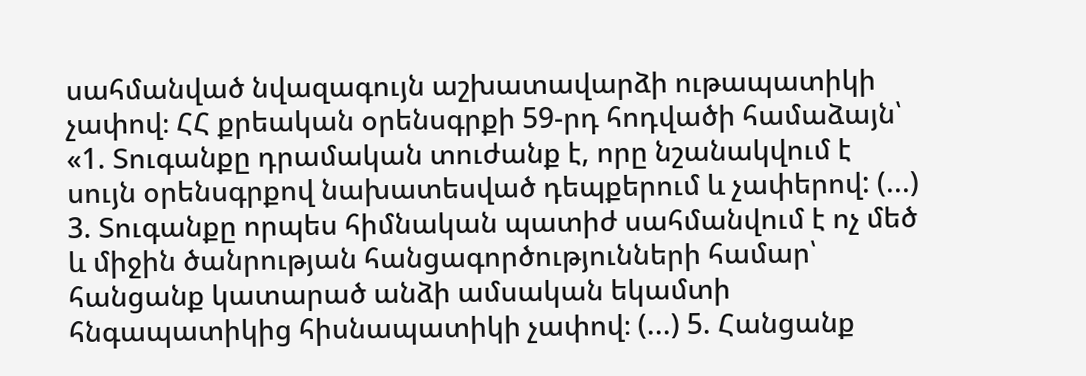սահմանված նվազագույն աշխատավարձի ութապատիկի չափով։ ՀՀ քրեական օրենսգրքի 59-րդ հոդվածի համաձայն՝ «1. Տուգանքը դրամական տուժանք է, որը նշանակվում է սույն օրենսգրքով նախատեսված դեպքերում և չափերով: (...) 3. Տուգանքը որպես հիմնական պատիժ սահմանվում է ոչ մեծ և միջին ծանրության հանցագործությունների համար՝ հանցանք կատարած անձի ամսական եկամտի հնգապատիկից հիսնապատիկի չափով։ (...) 5. Հանցանք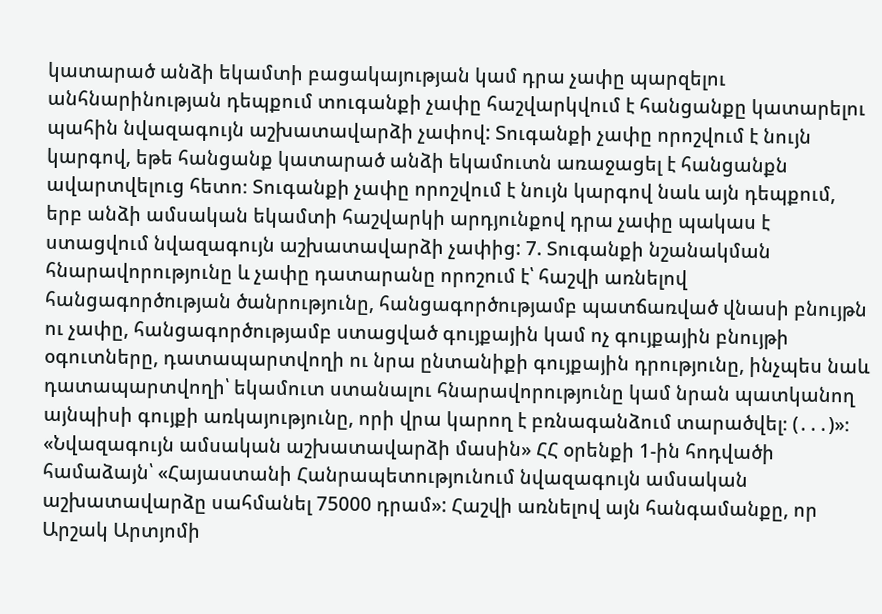կատարած անձի եկամտի բացակայության կամ դրա չափը պարզելու անհնարինության դեպքում տուգանքի չափը հաշվարկվում է հանցանքը կատարելու պահին նվազագույն աշխատավարձի չափով: Տուգանքի չափը որոշվում է նույն կարգով, եթե հանցանք կատարած անձի եկամուտն առաջացել է հանցանքն ավարտվելուց հետո։ Տուգանքի չափը որոշվում է նույն կարգով նաև այն դեպքում, երբ անձի ամսական եկամտի հաշվարկի արդյունքով դրա չափը պակաս է ստացվում նվազագույն աշխատավարձի չափից: 7. Տուգանքի նշանակման հնարավորությունը և չափը դատարանը որոշում է՝ հաշվի առնելով հանցագործության ծանրությունը, հանցագործությամբ պատճառված վնասի բնույթն ու չափը, հանցագործությամբ ստացված գույքային կամ ոչ գույքային բնույթի օգուտները, դատապարտվողի ու նրա ընտանիքի գույքային դրությունը, ինչպես նաև դատապարտվողի՝ եկամուտ ստանալու հնարավորությունը կամ նրան պատկանող այնպիսի գույքի առկայությունը, որի վրա կարող է բռնագանձում տարածվել։ (․․․)»։ «Նվազագույն ամսական աշխատավարձի մասին» ՀՀ օրենքի 1-ին հոդվածի համաձայն՝ «Հայաստանի Հանրապետությունում նվազագույն ամսական աշխատավարձը սահմանել 75000 դրամ»: Հաշվի առնելով այն հանգամանքը, որ Արշակ Արտյոմի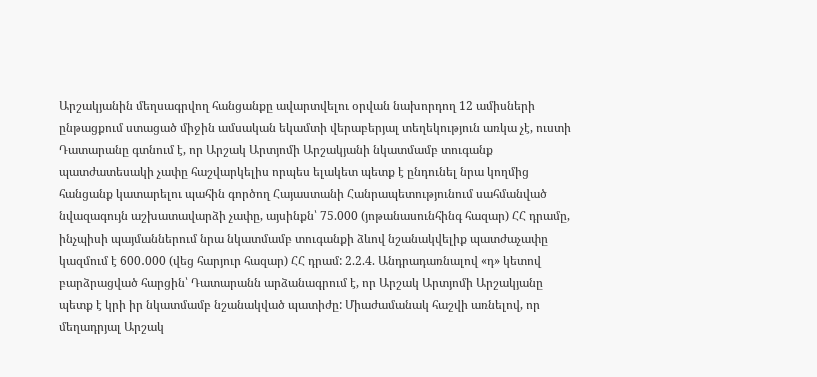Արշակյանին մեղսագրվող հանցանքը ավարտվելու օրվան նախորդող 12 ամիսների ընթացքում ստացած միջին ամսական եկամտի վերաբերյալ տեղեկություն առկա չէ, ուստի Դատարանը գտնում է, որ Արշակ Արտյոմի Արշակյանի նկատմամբ տուգանք պատժատեսակի չափը հաշվարկելիս որպես ելակետ պետք է ընդունել նրա կողմից հանցանք կատարելու պահին գործող Հայաստանի Հանրապետությունում սահմանված նվազագույն աշխատավարձի չափը, այսինքն՝ 75.000 (յոթանասունհինգ հազար) ՀՀ դրամը, ինչպիսի պայմաններում նրա նկատմամբ տուգանքի ձևով նշանակվելիք պատժաչափը կազմում է 600․000 (վեց հարյուր հազար) ՀՀ դրամ: 2.2.4. Անդրադառնալով «դ» կետով բարձրացված հարցին՝ Դատարանն արձանագրում է, որ Արշակ Արտյոմի Արշակյանը պետք է կրի իր նկատմամբ նշանակված պատիժը: Միաժամանակ հաշվի առնելով, որ մեղադրյալ Արշակ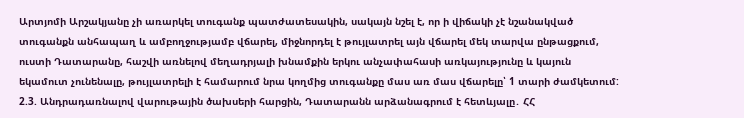Արտյոմի Արշակյանը չի առարկել տուգանք պատժատեսակին, սակայն նշել է, որ ի վիճակի չէ նշանակված տուգանքն անհապաղ և ամբողջությամբ վճարել, միջնորդել է թույլատրել այն վճարել մեկ տարվա ընթացքում, ուստի Դատարանը, հաշվի առնելով մեղադրյալի խնամքին երկու անչափահասի առկայությունը և կայուն եկամուտ չունենալը, թույլատրելի է համարում նրա կողմից տուգանքը մաս առ մաս վճարելը՝ 1 տարի ժամկետում: 2.3. Անդրադառնալով վարութային ծախսերի հարցին, Դատարանն արձանագրում է հետևյալը․ ՀՀ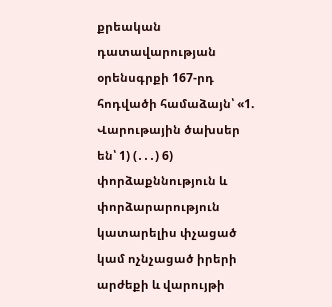քրեական դատավարության օրենսգրքի 167-րդ հոդվածի համաձայն՝ «1. Վարութային ծախսեր են՝ 1) (․․․) 6) փորձաքննություն և փորձարարություն կատարելիս փչացած կամ ոչնչացած իրերի արժեքի և վարույթի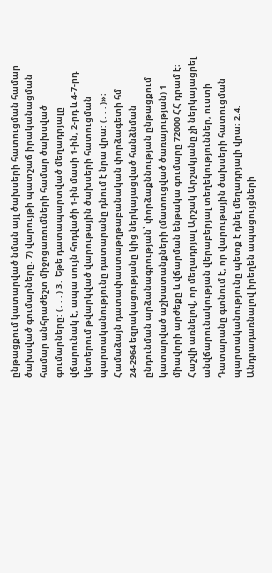ընթացքում կատարված նման այլ ծախսերի հատուցման համար ծախսված գումարները. 7) վարույթի պատշաճ իրականացման համար անհրաժեշտ միջոցառումների համար ծախսված գումարները: (․․․) 3․ Եթե դատապարտված մեղադրյալը վճարունակ է, ապա սույն հոդվածի 1-ին մասի 1-ին, 2-րդ և 4-7-րդ կետերում թվարկված վարութային ծախսերի հատուցման պարտականությունը դատարանը դնում է նրա վրա: (․․․)»։ Համաձայն դատափաստաթղթաբանական փորձագետի հմ 24-2964 եզրակացությանը կից ներկայացված հանձնման ընդունման արձանագրության՝ փորձաքննության ընթացքում կատարված աշխատանքների (մատուցված ծառայության) 1 միավորի արժեքը և վճարման ենթակա գումարը 72000 ՀՀ դրամ է։ Հաշվի առնելով, որ մեղադրյալ Արշակ Արշակյանը չի ներկայացրել անվճարունակության վերաբերյալ տեղեկություններ, ուստի Դատարանը գտնում է, որ վարութային ծախսերի հատուցման պարտականությունը պետք է դնել մեղադրյալի վրա։ 2.4. Անդրադառնալով իրեղեն ապացույցների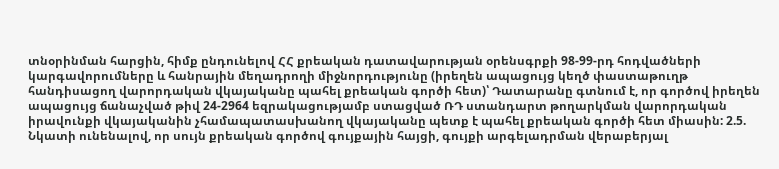տնօրինման հարցին, հիմք ընդունելով ՀՀ քրեական դատավարության օրենսգրքի 98-99-րդ հոդվածների կարգավորումները և հանրային մեղադրողի միջնորդությունը (իրեղեն ապացույց կեղծ փաստաթուղթ հանդիսացող վարորդական վկայականը պահել քրեական գործի հետ)՝ Դատարանը գտնում է, որ գործով իրեղեն ապացույց ճանաչված թիվ 24-2964 եզրակացությամբ ստացված ՌԴ ստանդարտ թողարկման վարորդական իրավունքի վկայականին չհամապատասխանող վկայականը պետք է պահել քրեական գործի հետ միասին: 2.5. Նկատի ունենալով, որ սույն քրեական գործով գույքային հայցի, գույքի արգելադրման վերաբերյալ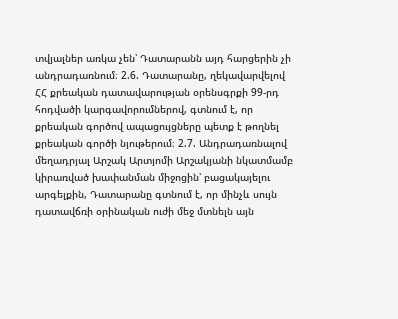տվյալներ առկա չեն՝ Դատարանն այդ հարցերին չի անդրադառնում։ 2.6. Դատարանը, ղեկավարվելով ՀՀ քրեական դատավարության օրենսգրքի 99-րդ հոդվածի կարգավորումներով, գտնում է, որ քրեական գործով ապացույցները պետք է թողնել քրեական գործի նյութերում։ 2.7. Անդրադառնալով մեղադրյալ Արշակ Արտյոմի Արշակյանի նկատմամբ կիրառված խափանման միջոցին՝ բացակայելու արգելքին, Դատարանը գտնում է, որ մինչև սույն դատավճռի օրինական ուժի մեջ մտնելն այն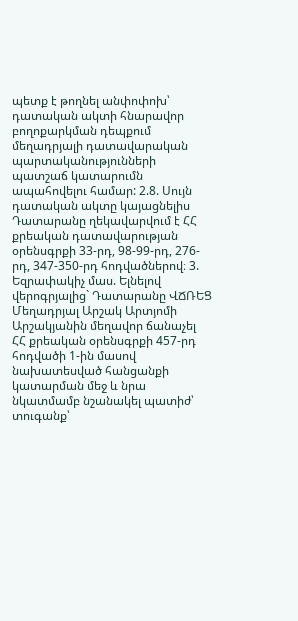պետք է թողնել անփոփոխ՝ դատական ակտի հնարավոր բողոքարկման դեպքում մեղադրյալի դատավարական պարտականությունների պատշաճ կատարումն ապահովելու համար: 2.8. Սույն դատական ակտը կայացնելիս Դատարանը ղեկավարվում է ՀՀ քրեական դատավարության օրենսգրքի 33-րդ, 98-99-րդ, 276-րդ, 347-350-րդ հոդվածներով։ 3. Եզրափակիչ մաս. Ելնելով վերոգրյալից` Դատարանը ՎՃՌԵՑ Մեղադրյալ Արշակ Արտյոմի Արշակյանին մեղավոր ճանաչել ՀՀ քրեական օրենսգրքի 457-րդ հոդվածի 1-ին մասով նախատեսված հանցանքի կատարման մեջ և նրա նկատմամբ նշանակել պատիժ՝ տուգանք՝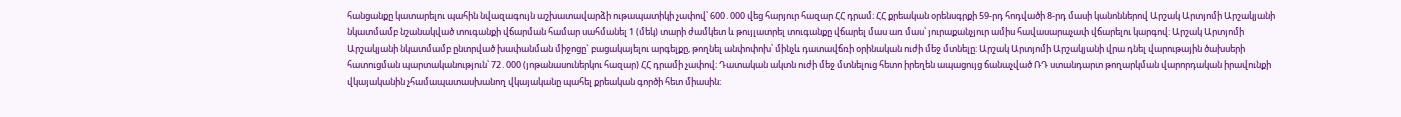հանցանքը կատարելու պահին նվազագույն աշխատավարձի ութապատիկի չափով՝ 600․000 վեց հարյուր հազար ՀՀ դրամ։ ՀՀ քրեական օրենսգրքի 59-րդ հոդվածի 8-րդ մասի կանոններով Արշակ Արտյոմի Արշակյանի նկատմամբ նշանակված տուգանքի վճարման համար սահմանել 1 (մեկ) տարի ժամկետ և թույլատրել տուգանքը վճարել մաս առ մաս՝ յուրաքանչյուր ամիս հավասարաչափ վճարելու կարգով: Արշակ Արտյոմի Արշակյանի նկատմամբ ընտրված խափանման միջոցը` բացակայելու արգելքը, թողնել անփոփոխ՝ մինչև դատավճռի օրինական ուժի մեջ մտնելը: Արշակ Արտյոմի Արշակյանի վրա դնել վարութային ծախսերի հատուցման պարտականություն՝ 72․000 (յոթանասուներկու հազար) ՀՀ դրամի չափով։ Դատական ակտն ուժի մեջ մտնելուց հետո իրեղեն ապացույց ճանաչված ՌԴ ստանդարտ թողարկման վարորդական իրավունքի վկայականին չհամապատասխանող վկայականը պահել քրեական գործի հետ միասին։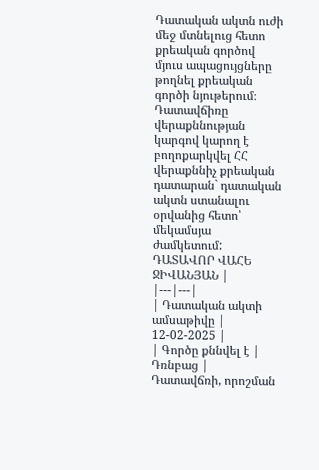Դատական ակտն ուժի մեջ մտնելուց հետո քրեական գործով մյուս ապացույցները թողնել քրեական գործի նյութերում։ Դատավճիռը վերաքննության կարգով կարող է բողոքարկվել ՀՀ վերաքննիչ քրեական դատարան` դատական ակտն ստանալու օրվանից հետո՝ մեկամսյա ժամկետում: ԴԱՏԱՎՈՐ ՎԱՀԵ ՋԻՎԱՆՅԱՆ |
|---|---|
| Դատական ակտի ամսաթիվը | 12-02-2025 |
| Գործը քննվել է | Դռնբաց |
Դատավճռի, որոշման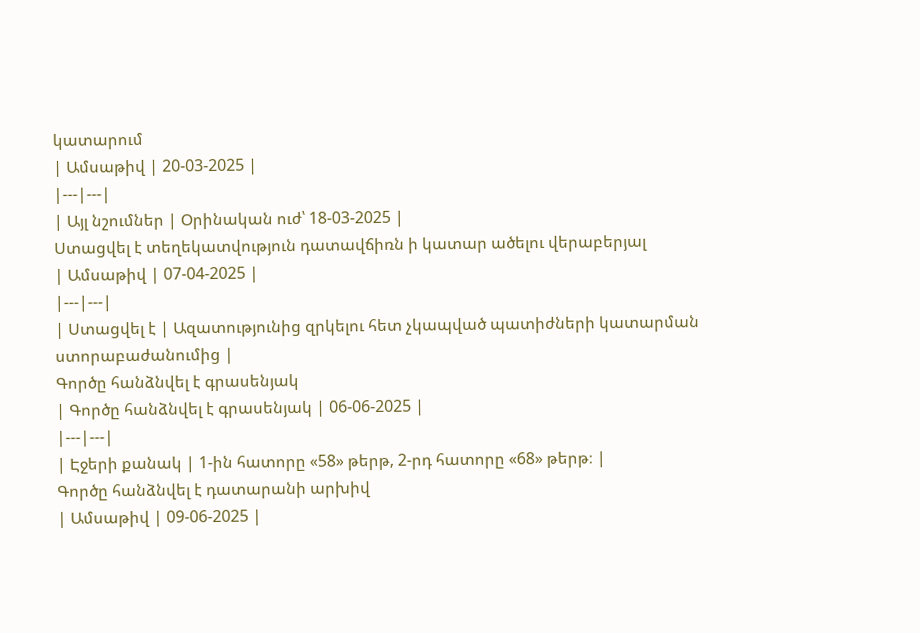կատարում
| Ամսաթիվ | 20-03-2025 |
|---|---|
| Այլ նշումներ | Օրինական ուժ՝ 18-03-2025 |
Ստացվել է տեղեկատվություն դատավճիռն ի կատար ածելու վերաբերյալ
| Ամսաթիվ | 07-04-2025 |
|---|---|
| Ստացվել է | Ազատությունից զրկելու հետ չկապված պատիժների կատարման ստորաբաժանումից |
Գործը հանձնվել է գրասենյակ
| Գործը հանձնվել է գրասենյակ | 06-06-2025 |
|---|---|
| Էջերի քանակ | 1-ին հատորը «58» թերթ, 2-րդ հատորը «68» թերթ։ |
Գործը հանձնվել է դատարանի արխիվ
| Ամսաթիվ | 09-06-2025 |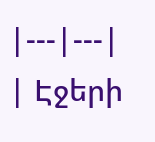|---|---|
| Էջերի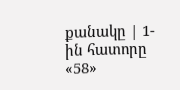քանակը | 1-ին հատորը «58»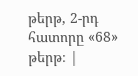թերթ, 2-րդ հատորը «68» թերթ։ |